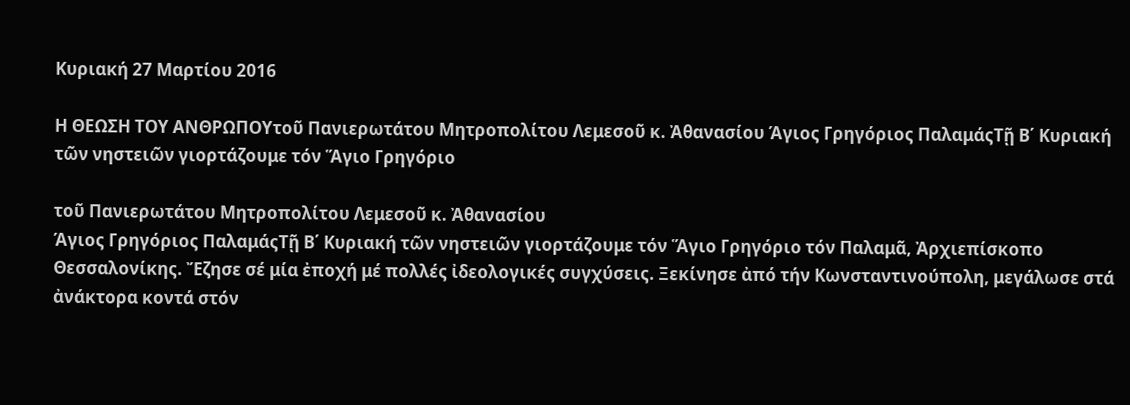Κυριακή 27 Μαρτίου 2016

Η ΘΕΩΣΗ ΤΟΥ ΑΝΘΡΩΠΟΥτοῦ Πανιερωτάτου Μητροπολίτου Λεμεσοῦ κ. Ἀθανασίου Άγιος Γρηγόριος ΠαλαμάςΤῇ Β΄ Κυριακή τῶν νηστειῶν γιορτάζουμε τόν Ἅγιο Γρηγόριο

τοῦ Πανιερωτάτου Μητροπολίτου Λεμεσοῦ κ. Ἀθανασίου
Άγιος Γρηγόριος ΠαλαμάςΤῇ Β΄ Κυριακή τῶν νηστειῶν γιορτάζουμε τόν Ἅγιο Γρηγόριο τόν Παλαμᾶ, Ἀρχιεπίσκοπο Θεσσαλονίκης. Ἔζησε σέ μία ἐποχή μέ πολλές ἰδεολογικές συγχύσεις. Ξεκίνησε ἀπό τήν Κωνσταντινούπολη, μεγάλωσε στά ἀνάκτορα κοντά στόν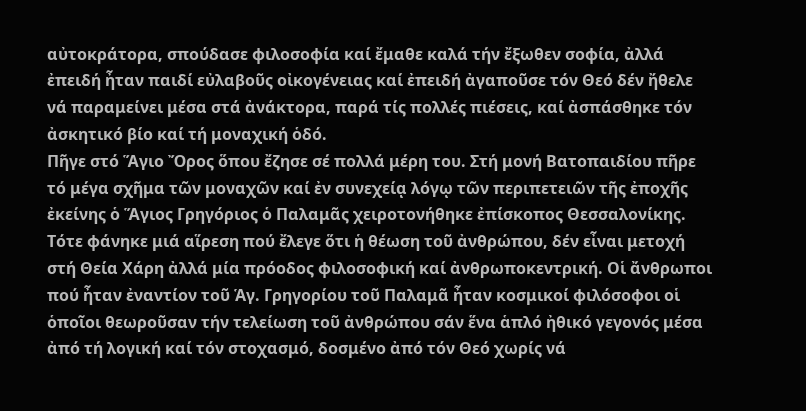αὐτοκράτορα, σπούδασε φιλοσοφία καί ἔμαθε καλά τήν ἔξωθεν σοφία, ἀλλά ἐπειδή ἦταν παιδί εὐλαβοῦς οἰκογένειας καί ἐπειδή ἀγαποῦσε τόν Θεό δέν ἤθελε νά παραμείνει μέσα στά ἀνάκτορα, παρά τίς πολλές πιέσεις, καί ἀσπάσθηκε τόν ἀσκητικό βίο καί τή μοναχική ὁδό.
Πῆγε στό Ἅγιο Ὄρος ὅπου ἔζησε σέ πολλά μέρη του. Στή μονή Βατοπαιδίου πῆρε τό μέγα σχῆμα τῶν μοναχῶν καί ἐν συνεχείᾳ λόγῳ τῶν περιπετειῶν τῆς ἐποχῆς ἐκείνης ὁ Ἅγιος Γρηγόριος ὁ Παλαμᾶς χειροτονήθηκε ἐπίσκοπος Θεσσαλονίκης. Τότε φάνηκε μιά αἵρεση πού ἔλεγε ὅτι ἡ θέωση τοῦ ἀνθρώπου, δέν εἶναι μετοχή στή Θεία Χάρη ἀλλά μία πρόοδος φιλοσοφική καί ἀνθρωποκεντρική. Οἱ ἄνθρωποι πού ἦταν ἐναντίον τοῦ Ἁγ. Γρηγορίου τοῦ Παλαμᾶ ἦταν κοσμικοί φιλόσοφοι οἱ ὁποῖοι θεωροῦσαν τήν τελείωση τοῦ ἀνθρώπου σάν ἕνα ἁπλό ἠθικό γεγονός μέσα ἀπό τή λογική καί τόν στοχασμό, δοσμένο ἀπό τόν Θεό χωρίς νά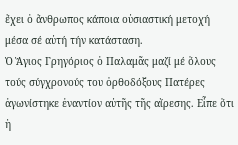ἔχει ὁ ἄνθρωπος κάποια οὐσιαστική μετοχή μέσα σέ αὐτή τήν κατάσταση.
Ὁ Ἅγιος Γρηγόριος ὁ Παλαμᾶς μαζί μέ ὅλους τούς σύγχρονούς του ὀρθοδόξους Πατέρες ἀγωνίστηκε ἐναντίον αὐτῆς τῆς αἵρεσης. Εἶπε ὅτι ἡ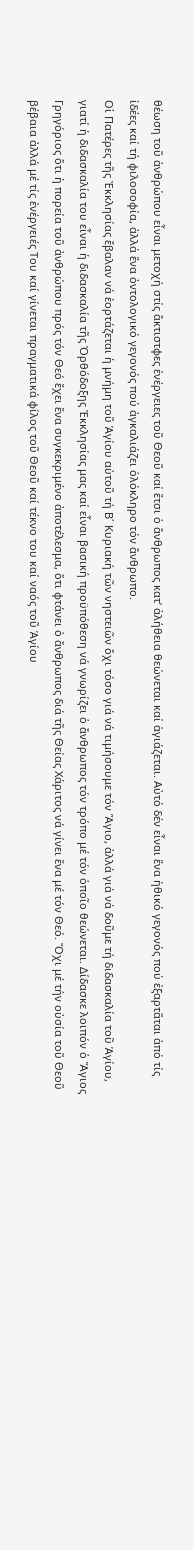θέωση τοῦ ἀνθρώπου εἶναι μετοχή στίς ἄκτιστφες ἐνέργειες τοῦ Θεοῦ καί ἔτσι ὁ ἄνθρωπος κατ’ ἀλήθεια θεώνεται καί ἁγιάζεται. Αὐτό δέν εἶναι ἕνα ἠθικό γεγονός πού ἐξαρτᾶται ἀπό τίς ἰδέες καί τή φιλοσοφία, ἀλλά ἕνα ὀντολογικό γεγονός πού ἀγκαλιάζει ὁλόκληρο τόν ἄνθρωπο.
Οἱ Πατέρες τῆς Ἐκκλησίας ἔβαλαν νά ἑορτάζεται ἡ μνήμη τοῦ Ἁγίου αὐτοῦ τή Β΄ Κυριακή τῶν νηστειῶν ὄχι τόσο γιά νά τιμήσουμε τόν Ἅγιο, ἀλλά γιά νά δοῦμε τή διδασκαλία τοῦ Ἁγίου, γιατί ἡ διδασκαλία του εἶναι ἡ διδασκαλία τῆς Ὀρθόδοξης Ἐκκλησίας μας καί εἶναι βασική προϋπόθεση νά γνωρίζει ὁ ἄνθρωπος τόν τρόπο μέ τόν ὁποῖο θεώνεται. Δίδασκε λοιπόν ὁ Ἅγιος Γρηγόριος ὅτι ἡ πορεία τοῦ ἀνθρώπου πρός τόν Θεό ἔχει ἕνα συγκεκριμένο ἀποτέλεσμα, ὅτι φτάνει ὁ ἄνθρωπος διά τῆς Θείας Χάριτος νά γίνει ἕνα μέ τόν Θεό. Ὄχι μέ τήν οὐσία τοῦ Θεοῦ βέβαια ἀλλά μέ τίς ἐνέργειές Του καί γίνεται πραγματικά φίλος τοῦ Θεοῦ καί τέκνο του καί ναός τοῦ Ἁγίου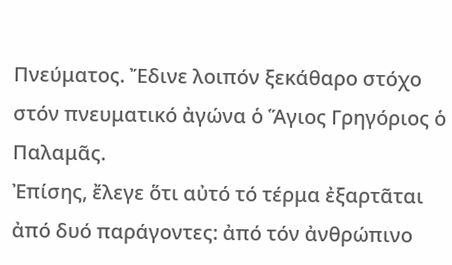Πνεύματος. Ἔδινε λοιπόν ξεκάθαρο στόχο στόν πνευματικό ἀγώνα ὁ Ἅγιος Γρηγόριος ὁ Παλαμᾶς.
Ἐπίσης, ἔλεγε ὅτι αὐτό τό τέρμα ἐξαρτᾶται ἀπό δυό παράγοντες: ἀπό τόν ἀνθρώπινο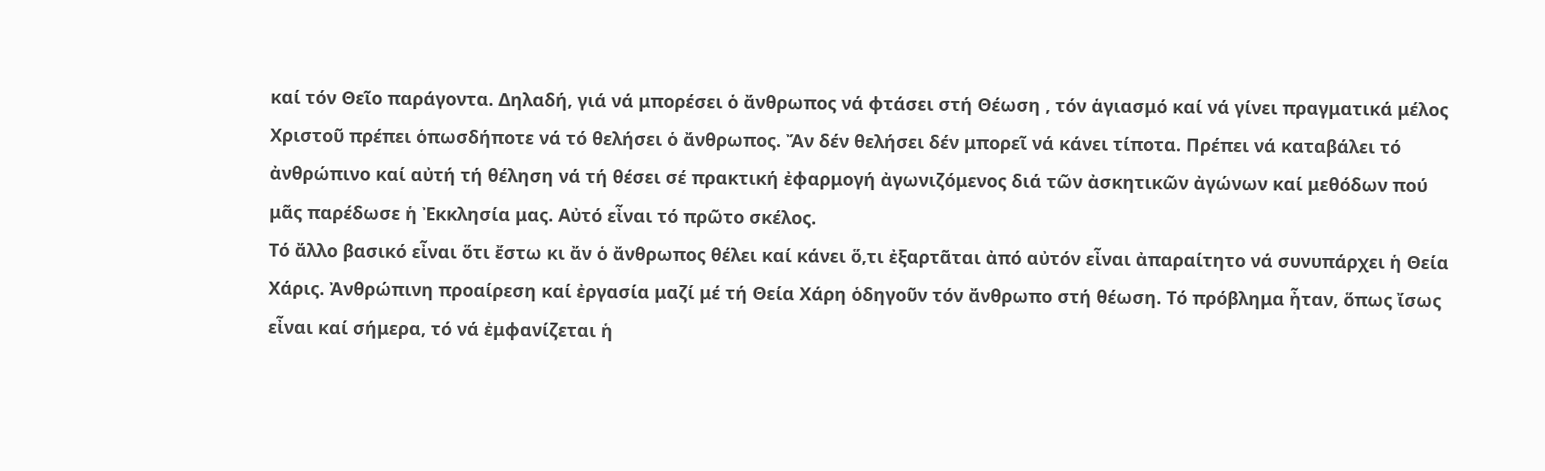καί τόν Θεῖο παράγοντα. Δηλαδή, γιά νά μπορέσει ὁ ἄνθρωπος νά φτάσει στή Θέωση , τόν ἁγιασμό καί νά γίνει πραγματικά μέλος Χριστοῦ πρέπει ὁπωσδήποτε νά τό θελήσει ὁ ἄνθρωπος. Ἄν δέν θελήσει δέν μπορεῖ νά κάνει τίποτα. Πρέπει νά καταβάλει τό ἀνθρώπινο καί αὐτή τή θέληση νά τή θέσει σέ πρακτική ἐφαρμογή ἀγωνιζόμενος διά τῶν ἀσκητικῶν ἀγώνων καί μεθόδων πού μᾶς παρέδωσε ἡ Ἐκκλησία μας. Αὐτό εἶναι τό πρῶτο σκέλος.
Τό ἄλλο βασικό εἶναι ὅτι ἔστω κι ἄν ὁ ἄνθρωπος θέλει καί κάνει ὅ,τι ἐξαρτᾶται ἀπό αὐτόν εἶναι ἀπαραίτητο νά συνυπάρχει ἡ Θεία Χάρις. Ἀνθρώπινη προαίρεση καί ἐργασία μαζί μέ τή Θεία Χάρη ὁδηγοῦν τόν ἄνθρωπο στή θέωση. Τό πρόβλημα ἦταν, ὅπως ἴσως εἶναι καί σήμερα, τό νά ἐμφανίζεται ἡ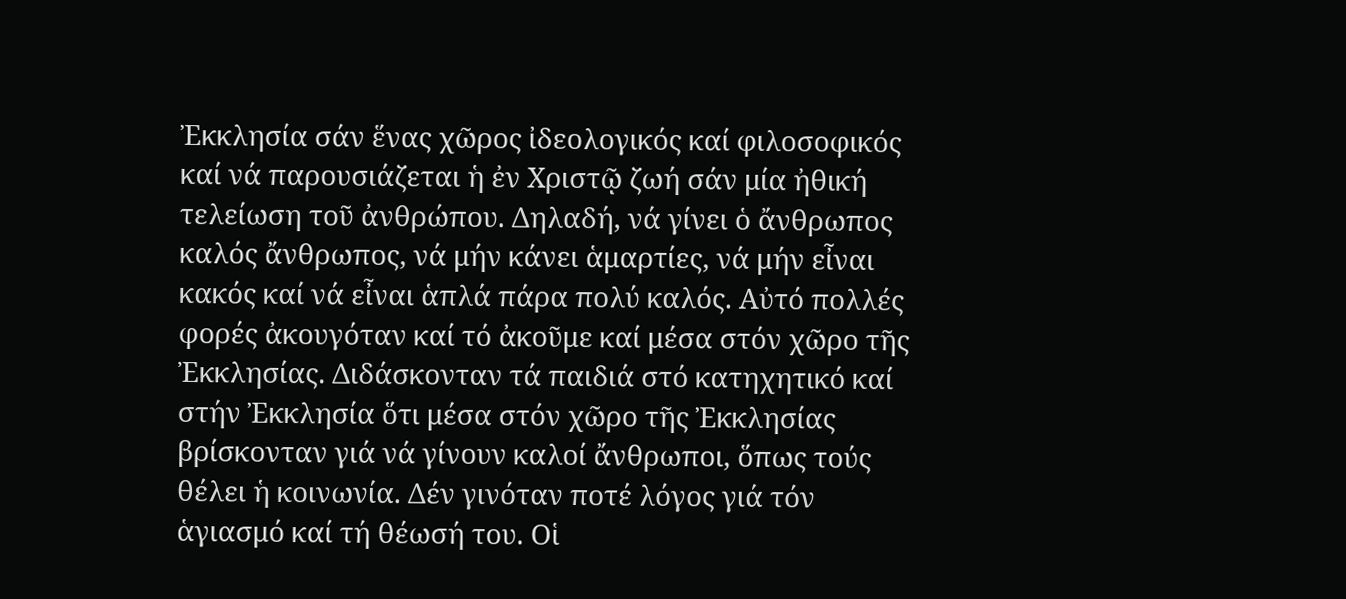Ἐκκλησία σάν ἕνας χῶρος ἰδεολογικός καί φιλοσοφικός καί νά παρουσιάζεται ἡ ἐν Χριστῷ ζωή σάν μία ἠθική τελείωση τοῦ ἀνθρώπου. Δηλαδή, νά γίνει ὁ ἄνθρωπος καλός ἄνθρωπος, νά μήν κάνει ἁμαρτίες, νά μήν εἶναι κακός καί νά εἶναι ἁπλά πάρα πολύ καλός. Αὐτό πολλές φορές ἀκουγόταν καί τό ἀκοῦμε καί μέσα στόν χῶρο τῆς Ἐκκλησίας. Διδάσκονταν τά παιδιά στό κατηχητικό καί στήν Ἐκκλησία ὅτι μέσα στόν χῶρο τῆς Ἐκκλησίας βρίσκονταν γιά νά γίνουν καλοί ἄνθρωποι, ὅπως τούς θέλει ἡ κοινωνία. Δέν γινόταν ποτέ λόγος γιά τόν ἁγιασμό καί τή θέωσή του. Οἱ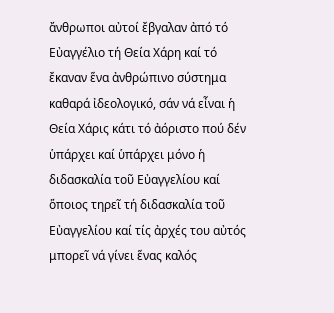ἄνθρωποι αὐτοί ἔβγαλαν ἀπό τό Εὐαγγέλιο τή Θεία Χάρη καί τό ἔκαναν ἕνα ἀνθρώπινο σύστημα καθαρά ἰδεολογικό, σάν νά εἶναι ἡ Θεία Χάρις κάτι τό ἀόριστο πού δέν ὑπάρχει καί ὑπάρχει μόνο ἡ διδασκαλία τοῦ Εὐαγγελίου καί ὅποιος τηρεῖ τή διδασκαλία τοῦ Εὐαγγελίου καί τίς ἀρχές του αὐτός μπορεῖ νά γίνει ἕνας καλός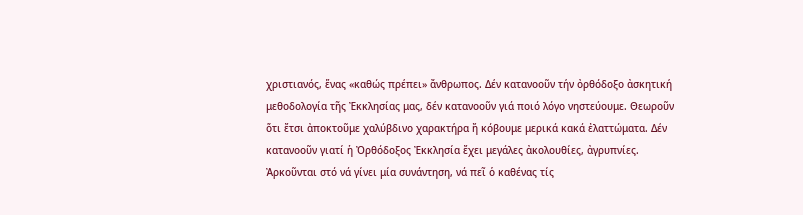χριστιανός, ἕνας «καθώς πρέπει» ἄνθρωπος. Δέν κατανοοῦν τήν ὀρθόδοξο ἀσκητική μεθοδολογία τῆς Ἐκκλησίας μας, δέν κατανοοῦν γιά ποιό λόγο νηστεύουμε. Θεωροῦν ὅτι ἔτσι ἀποκτοῦμε χαλύβδινο χαρακτήρα ἤ κόβουμε μερικά κακά ἐλαττώματα. Δέν κατανοοῦν γιατί ἡ Ὀρθόδοξος Ἐκκλησία ἔχει μεγάλες ἀκολουθίες, ἀγρυπνίες. Ἀρκοῦνται στό νά γίνει μία συνάντηση, νά πεῖ ὁ καθένας τίς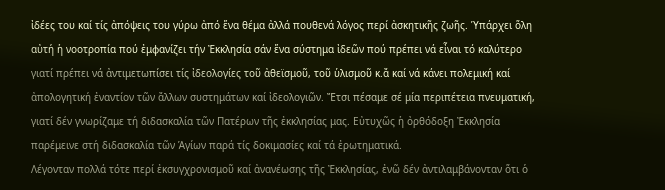ἰδέες του καί τίς ἀπόψεις του γύρω ἀπό ἕνα θέμα ἀλλά πουθενά λόγος περί ἀσκητικῆς ζωῆς. Ὑπάρχει ὅλη αὐτή ἡ νοοτροπία πού ἐμφανίζει τήν Ἐκκλησία σάν ἕνα σύστημα ἰδεῶν πού πρέπει νά εἶναι τό καλύτερο γιατί πρέπει νά ἀντιμετωπίσει τίς ἰδεολογίες τοῦ ἀθεϊσμοῦ, τοῦ ὑλισμοῦ κ.ἄ καί νά κάνει πολεμική καί ἀπολογητική ἐναντίον τῶν ἄλλων συστημάτων καί ἰδεολογιῶν. Ἔτσι πέσαμε σέ μία περιπέτεια πνευματική, γιατί δέν γνωρίζαμε τή διδασκαλία τῶν Πατέρων τῆς ἐκκλησίας μας. Εὐτυχῶς ἡ ὀρθόδοξη Ἐκκλησία παρέμεινε στή διδασκαλία τῶν Ἁγίων παρά τίς δοκιμασίες καί τά ἐρωτηματικά.
Λέγονταν πολλά τότε περί ἐκσυγχρονισμοῦ καί ἀνανέωσης τῆς Ἐκκλησίας, ἐνῶ δέν ἀντιλαμβάνονταν ὅτι ὁ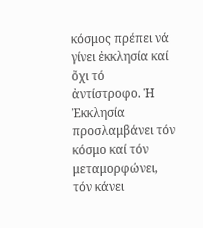κόσμος πρέπει νά γίνει ἐκκλησία καί ὄχι τό ἀντίστροφο. Ἡ Ἐκκλησία προσλαμβάνει τόν κόσμο καί τόν μεταμορφώνει, τόν κάνει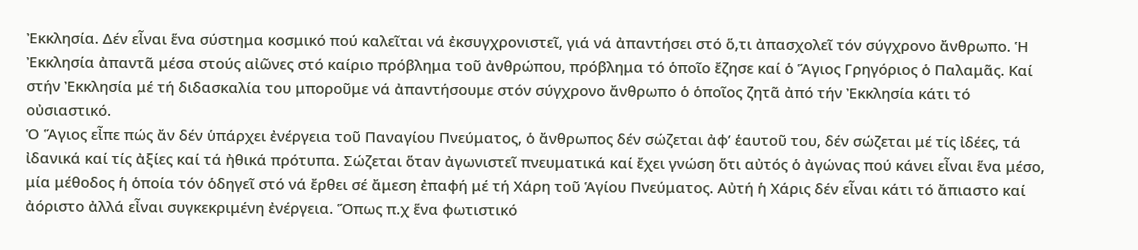Ἐκκλησία. Δέν εἶναι ἕνα σύστημα κοσμικό πού καλεῖται νά ἐκσυγχρονιστεῖ, γιά νά ἀπαντήσει στό ὅ,τι ἀπασχολεῖ τόν σύγχρονο ἄνθρωπο. Ἡ Ἐκκλησία ἀπαντᾶ μέσα στούς αἰῶνες στό καίριο πρόβλημα τοῦ ἀνθρώπου, πρόβλημα τό ὁποῖο ἔζησε καί ὁ Ἅγιος Γρηγόριος ὁ Παλαμᾶς. Καί στήν Ἐκκλησία μέ τή διδασκαλία του μποροῦμε νά ἀπαντήσουμε στόν σύγχρονο ἄνθρωπο ὁ ὁποῖος ζητᾶ ἀπό τήν Ἐκκλησία κάτι τό οὐσιαστικό.
Ὁ Ἅγιος εἶπε πώς ἄν δέν ὑπάρχει ἐνέργεια τοῦ Παναγίου Πνεύματος, ὁ ἄνθρωπος δέν σώζεται ἀφ’ ἑαυτοῦ του, δέν σώζεται μέ τίς ἰδέες, τά ἰδανικά καί τίς ἀξίες καί τά ἠθικά πρότυπα. Σώζεται ὅταν ἀγωνιστεῖ πνευματικά καί ἔχει γνώση ὅτι αὐτός ὁ ἀγώνας πού κάνει εἶναι ἕνα μέσο, μία μέθοδος ἡ ὁποία τόν ὁδηγεῖ στό νά ἔρθει σέ ἄμεση ἐπαφή μέ τή Χάρη τοῦ Ἁγίου Πνεύματος. Αὐτή ἡ Χάρις δέν εἶναι κάτι τό ἄπιαστο καί ἀόριστο ἀλλά εἶναι συγκεκριμένη ἐνέργεια. Ὅπως π.χ ἕνα φωτιστικό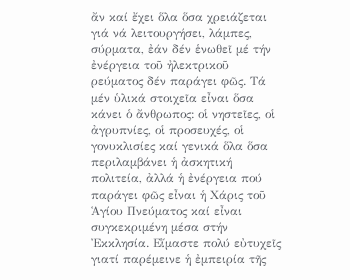ἄν καί ἔχει ὅλα ὅσα χρειάζεται γιά νά λειτουργήσει, λάμπες, σύρματα, ἐάν δέν ἑνωθεῖ μέ τήν ἐνέργεια τοῦ ἠλεκτρικοῦ ρεύματος δέν παράγει φῶς. Τά μέν ὑλικά στοιχεῖα εἶναι ὅσα κάνει ὁ ἄνθρωπος: οἱ νηστεῖες, οἱ ἀγρυπνίες, οἱ προσευχές, οἱ γονυκλισίες καί γενικά ὅλα ὅσα περιλαμβάνει ἡ ἀσκητική πολιτεία, ἀλλά ἡ ἐνέργεια πού παράγει φῶς εἶναι ἡ Χάρις τοῦ Ἁγίου Πνεύματος καί εἶναι συγκεκριμένη μέσα στήν Ἐκκλησία. Εἴμαστε πολύ εὐτυχεῖς γιατί παρέμεινε ἡ ἐμπειρία τῆς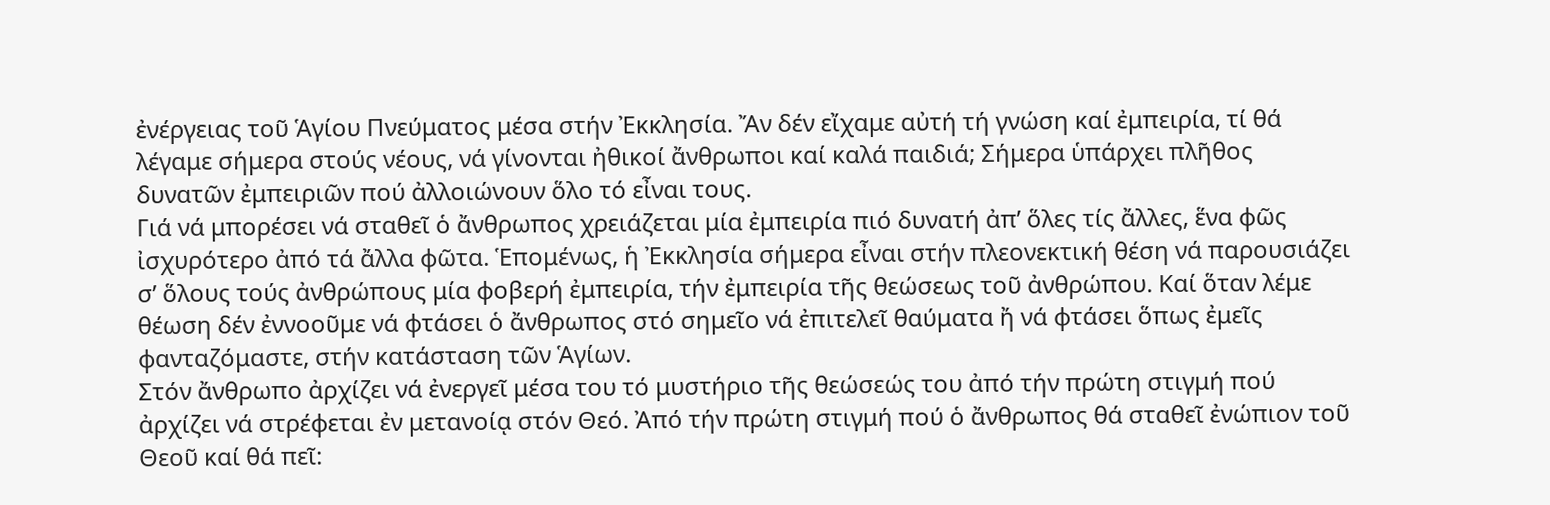ἐνέργειας τοῦ Ἁγίου Πνεύματος μέσα στήν Ἐκκλησία. Ἄν δέν εἴχαμε αὐτή τή γνώση καί ἐμπειρία, τί θά λέγαμε σήμερα στούς νέους, νά γίνονται ἠθικοί ἄνθρωποι καί καλά παιδιά; Σήμερα ὑπάρχει πλῆθος δυνατῶν ἐμπειριῶν πού ἀλλοιώνουν ὅλο τό εἶναι τους.
Γιά νά μπορέσει νά σταθεῖ ὁ ἄνθρωπος χρειάζεται μία ἐμπειρία πιό δυνατή ἀπ’ ὅλες τίς ἄλλες, ἕνα φῶς ἰσχυρότερο ἀπό τά ἄλλα φῶτα. Ἑπομένως, ἡ Ἐκκλησία σήμερα εἶναι στήν πλεονεκτική θέση νά παρουσιάζει σ’ ὅλους τούς ἀνθρώπους μία φοβερή ἐμπειρία, τήν ἐμπειρία τῆς θεώσεως τοῦ ἀνθρώπου. Καί ὅταν λέμε θέωση δέν ἐννοοῦμε νά φτάσει ὁ ἄνθρωπος στό σημεῖο νά ἐπιτελεῖ θαύματα ἤ νά φτάσει ὅπως ἐμεῖς φανταζόμαστε, στήν κατάσταση τῶν Ἁγίων.
Στόν ἄνθρωπο ἀρχίζει νά ἐνεργεῖ μέσα του τό μυστήριο τῆς θεώσεώς του ἀπό τήν πρώτη στιγμή πού ἀρχίζει νά στρέφεται ἐν μετανοίᾳ στόν Θεό. Ἀπό τήν πρώτη στιγμή πού ὁ ἄνθρωπος θά σταθεῖ ἐνώπιον τοῦ Θεοῦ καί θά πεῖ: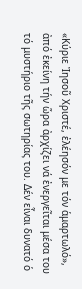«Κύριε Ἰησοῦ Χριστέ, ἐλέησόν με τόν ἁμαρτωλό», ἀπό ἐκείνη τήν ὥρα ἀρχίζει νά ἐνεργεῖται μέσα του τό μυστήριο τῆς σωτηρίας του. Δέν εἶναι δυνατό ὁ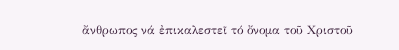ἄνθρωπος νά ἐπικαλεστεῖ τό ὄνομα τοῦ Χριστοῦ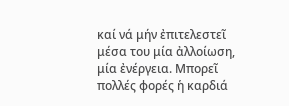καί νά μήν ἐπιτελεστεῖ μέσα του μία ἀλλοίωση, μία ἐνέργεια. Μπορεῖ πολλές φορές ἡ καρδιά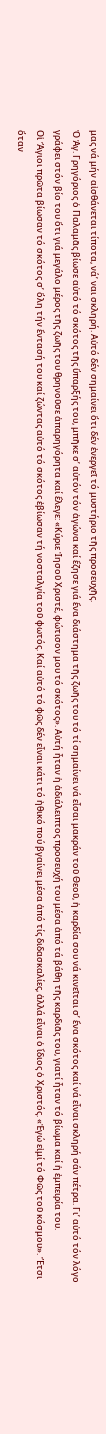μας νά μήν αἰσθάνεται τίποτα, νά’ ναι σκληρή. Αὐτό δέν σημαίνει ὅτι δέν ἐνεργεῖ τό μυστήριο τῆς προσευχῆς.
Ὁ Ἁγ. Γρηγόριος ὁ Παλαμᾶς βίωσε αὐτό τό σκότος τῆς ὕπαρξής του, μπῆκε σ’ αὐτόν τόν ἀγώνα καί ἔζησε γιά ἕνα διάστημα τῆς ζωῆς του τό τί σημαίνει νά εἶσαι μακράν τοῦ Θεοῦ, ἡ καρδία σου νά κινεῖται σ’ ἕνα σκότος καί νά εἶναι σκληρή σάν πέτρα. Γι’ αὐτό τόν λόγο γράφει στόν βίο του ὅτι γιά μεγάλο μέρος τῆς ζωῆς του θρηνοῦσε ἀπαρηγόρητα καί ἔλεγε: «Κύριε Ἰησοῦ Χριστέ, φώτισον μου τό σκότος». Αὐτή ἦταν ἡ ἀδιάλειπτος προσευχή του μέσα ἀπό τά βάθη τῆς καρδιᾶς του, γιατί ἦταν τό βίωμα καί ἡ ἐμπειρία του.
Οἱ Ἅγιοι πρῶτα βίωσαν τό σκότος σ’ ὅλη τήν ἔντασή του καί ζώντας αὐτό τό σκότος ἐβίωσαν τή νοσταλγία τοῦ φωτός. Καί αὐτό τό φῶς δέν εἶναι κάτι τό ἠθικό πού βγαίνει μέσα ἀπό τίς διδασκαλίες, ἀλλά εἶναι ὁ ἴδιος ὁ Χριστός. «Ἐγώ εἰμί τό Φῶς τοῦ κόσμου». Ἔτσι ὅταν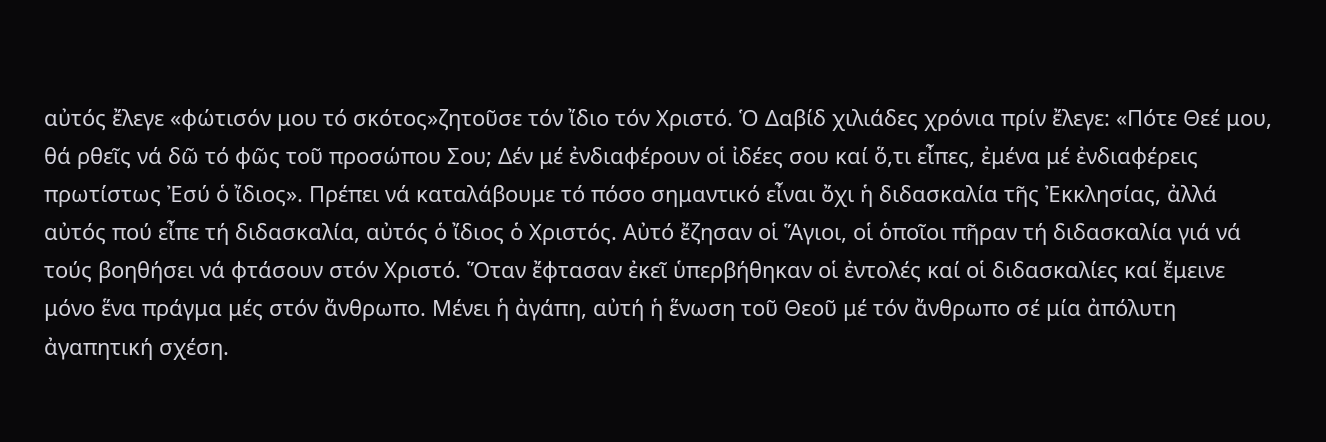αὐτός ἔλεγε «φώτισόν μου τό σκότος»ζητοῦσε τόν ἴδιο τόν Χριστό. Ὁ Δαβίδ χιλιάδες χρόνια πρίν ἔλεγε: «Πότε Θεέ μου, θά ρθεῖς νά δῶ τό φῶς τοῦ προσώπου Σου; Δέν μέ ἐνδιαφέρουν οἱ ἰδέες σου καί ὅ,τι εἶπες, ἐμένα μέ ἐνδιαφέρεις πρωτίστως Ἐσύ ὁ ἴδιος». Πρέπει νά καταλάβουμε τό πόσο σημαντικό εἶναι ὄχι ἡ διδασκαλία τῆς Ἐκκλησίας, ἀλλά αὐτός πού εἶπε τή διδασκαλία, αὐτός ὁ ἴδιος ὁ Χριστός. Αὐτό ἔζησαν οἱ Ἅγιοι, οἱ ὁποῖοι πῆραν τή διδασκαλία γιά νά τούς βοηθήσει νά φτάσουν στόν Χριστό. Ὅταν ἔφτασαν ἐκεῖ ὑπερβήθηκαν οἱ ἐντολές καί οἱ διδασκαλίες καί ἔμεινε μόνο ἕνα πράγμα μές στόν ἄνθρωπο. Μένει ἡ ἀγάπη, αὐτή ἡ ἕνωση τοῦ Θεοῦ μέ τόν ἄνθρωπο σέ μία ἀπόλυτη ἀγαπητική σχέση.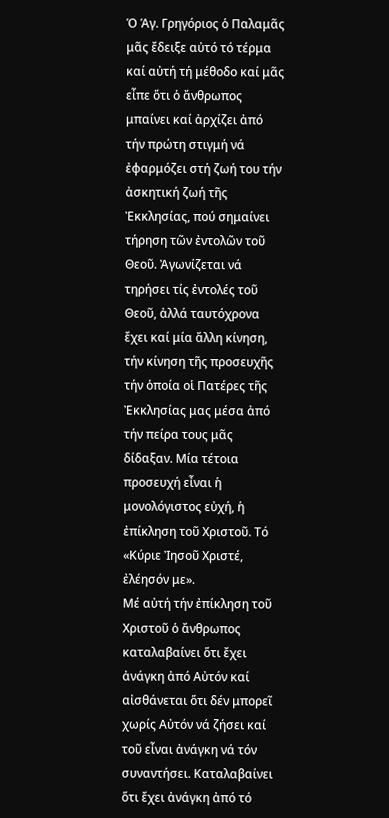Ὁ Ἁγ. Γρηγόριος ὁ Παλαμᾶς μᾶς ἔδειξε αὐτό τό τέρμα καί αὐτή τή μέθοδο καί μᾶς εἶπε ὅτι ὁ ἄνθρωπος μπαίνει καί ἀρχίζει ἀπό τήν πρώτη στιγμή νά ἐφαρμόζει στή ζωή του τήν ἀσκητική ζωή τῆς Ἐκκλησίας, πού σημαίνει τήρηση τῶν ἐντολῶν τοῦ Θεοῦ. Ἀγωνίζεται νά τηρήσει τίς ἐντολές τοῦ Θεοῦ, ἀλλά ταυτόχρονα ἔχει καί μία ἄλλη κίνηση, τήν κίνηση τῆς προσευχῆς τήν ὁποία οἱ Πατέρες τῆς Ἐκκλησίας μας μέσα ἀπό τήν πείρα τους μᾶς δίδαξαν. Μία τέτοια προσευχή εἶναι ἡ μονολόγιστος εὐχή, ἡ ἐπίκληση τοῦ Χριστοῦ. Τό «Κύριε Ἰησοῦ Χριστέ, ἐλέησόν με».
Μέ αὐτή τήν ἐπίκληση τοῦ Χριστοῦ ὁ ἄνθρωπος καταλαβαίνει ὅτι ἔχει ἀνάγκη ἀπό Αὐτόν καί αἰσθάνεται ὅτι δέν μπορεῖ χωρίς Αὐτόν νά ζήσει καί τοῦ εἶναι ἀνάγκη νά τόν συναντήσει. Καταλαβαίνει ὅτι ἔχει ἀνάγκη ἀπό τό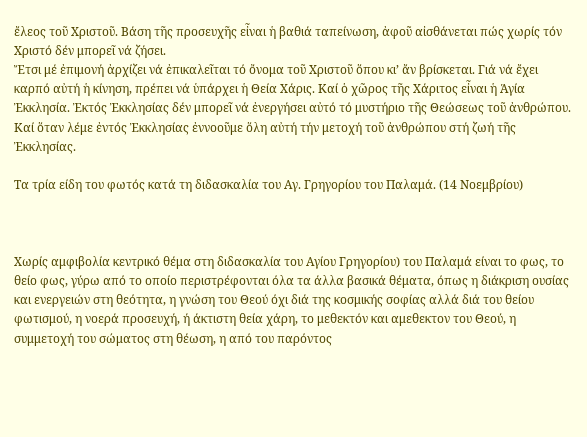ἔλεος τοῦ Χριστοῦ. Βάση τῆς προσευχῆς εἶναι ἡ βαθιά ταπείνωση, ἀφοῦ αἰσθάνεται πώς χωρίς τόν Χριστό δέν μπορεῖ νά ζήσει.
Ἔτσι μέ ἐπιμονή ἀρχίζει νά ἐπικαλεῖται τό ὄνομα τοῦ Χριστοῦ ὅπου κι’ ἄν βρίσκεται. Γιά νά ἔχει καρπό αὐτή ἡ κίνηση, πρέπει νά ὑπάρχει ἡ Θεία Χάρις. Καί ὁ χῶρος τῆς Χάριτος εἶναι ἡ Ἁγία Ἐκκλησία. Ἐκτός Ἐκκλησίας δέν μπορεῖ νά ἐνεργήσει αὐτό τό μυστήριο τῆς Θεώσεως τοῦ ἀνθρώπου. Καί ὅταν λέμε ἐντός Ἐκκλησίας ἐννοοῦμε ὅλη αὐτή τήν μετοχή τοῦ ἀνθρώπου στή ζωή τῆς Ἐκκλησίας.

Τα τρία είδη του φωτός κατά τη διδασκαλία του Αγ. Γρηγορίου του Παλαμά. (14 Νοεμβρίου)



Χωρίς αμφιβολία κεντρικό θέμα στη διδασκαλία του Αγίου Γρηγορίου) του Παλαμά είναι το φως, το θείο φως, γύρω από το οποίο περιστρέφονται όλα τα άλλα βασικά θέματα, όπως η διάκριση ουσίας και ενεργειών στη θεότητα, η γνώση του Θεού όχι διά της κοσμικής σοφίας αλλά διά του θείου φωτισμού, η νοερά προσευχή, ή άκτιστη θεία χάρη, το μεθεκτόν και αμεθεκτον του Θεού, η συμμετοχή του σώματος στη θέωση, η από του παρόντος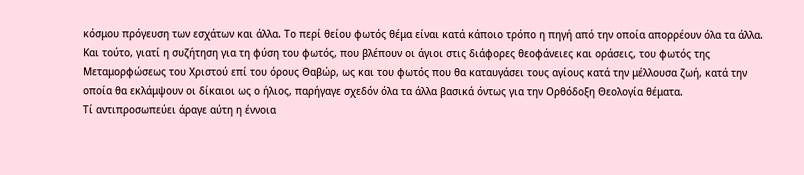κόσμου πρόγευση των εσχάτων και άλλα. Το περί θείου φωτός θέμα είναι κατά κάποιο τρόπο η πηγή από την οποία απορρέουν όλα τα άλλα. Και τούτο, γιατί η συζήτηση για τη φύση του φωτός, που βλέπουν οι άγιοι στις διάφορες θεοφάνειες και οράσεις, του φωτός της Μεταμορφώσεως του Χριστού επί του όρους Θαβώρ, ως και του φωτός που θα καταυγάσει τους αγίους κατά την μέλλουσα ζωή, κατά την οποία θα εκλάμψουν οι δίκαιοι ως ο ήλιος, παρήγαγε σχεδόν όλα τα άλλα βασικά όντως για την Ορθόδοξη Θεολογία θέματα.
Τί αντιπροσωπεύει άραγε αύτη η έννοια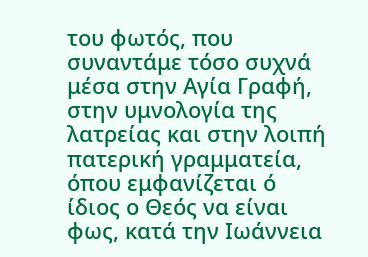του φωτός, που συναντάμε τόσο συχνά μέσα στην Αγία Γραφή, στην υμνολογία της λατρείας και στην λοιπή πατερική γραμματεία, όπου εμφανίζεται ό ίδιος ο Θεός να είναι φως, κατά την Ιωάννεια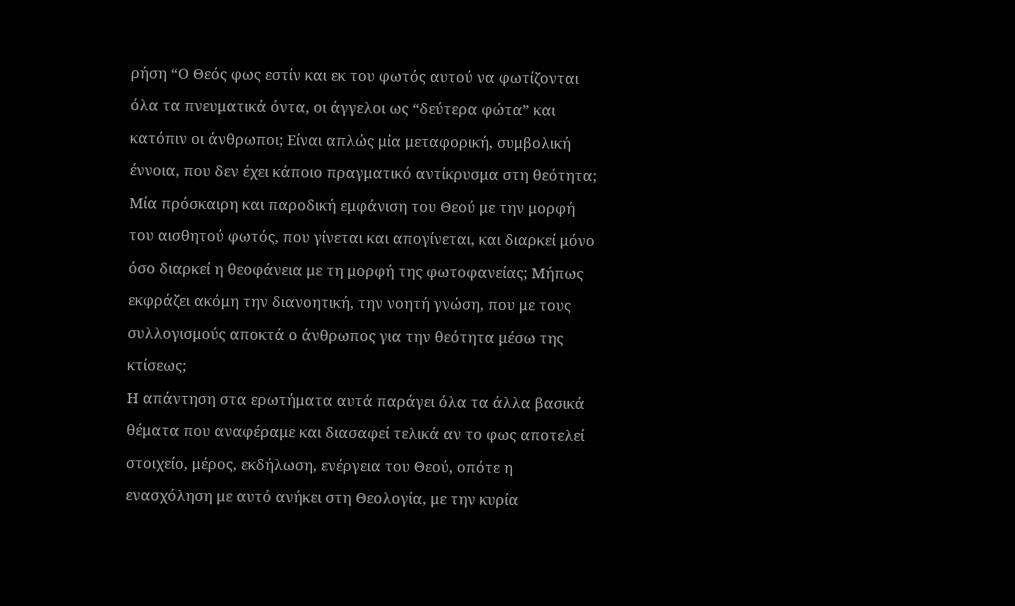ρήση “Ο Θεός φως εστίν και εκ του φωτός αυτού να φωτίζονται όλα τα πνευματικά όντα, οι άγγελοι ως “δεύτερα φώτα” και κατόπιν οι άνθρωποι; Είναι απλώς μία μεταφορική, συμβολική έννοια, που δεν έχει κάποιο πραγματικό αντίκρυσμα στη θεότητα; Μία πρόσκαιρη και παροδική εμφάνιση του Θεού με την μορφή του αισθητού φωτός, που γίνεται και απογίνεται, και διαρκεί μόνο όσο διαρκεί η θεοφάνεια με τη μορφή της φωτοφανείας; Μήπως εκφράζει ακόμη την διανοητική, την νοητή γνώση, που με τους συλλογισμούς αποκτά ο άνθρωπος για την θεότητα μέσω της κτίσεως;
Η απάντηση στα ερωτήματα αυτά παράγει όλα τα άλλα βασικά θέματα που αναφέραμε και διασαφεί τελικά αν το φως αποτελεί στοιχείο, μέρος, εκδήλωση, ενέργεια του Θεού, οπότε η ενασχόληση με αυτό ανήκει στη Θεολογία, με την κυρία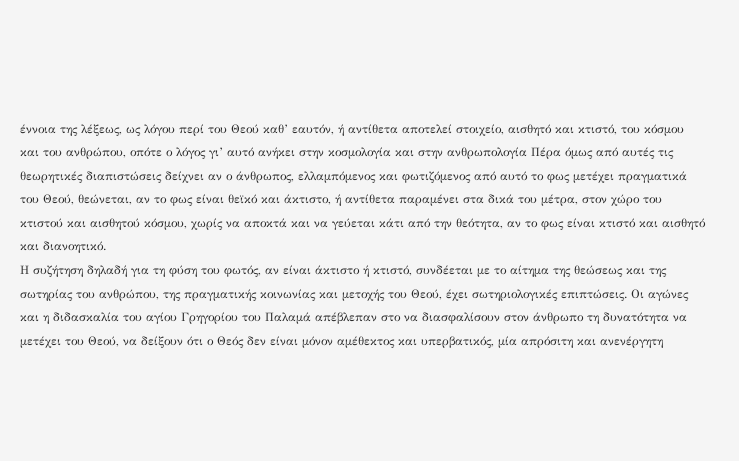έννοια της λέξεως, ως λόγου περί του Θεού καθ’ εαυτόν, ή αντίθετα αποτελεί στοιχείο, αισθητό και κτιστό, του κόσμου και του ανθρώπου, οπότε ο λόγος γι’ αυτό ανήκει στην κοσμολογία και στην ανθρωπολογία Πέρα όμως από αυτές τις θεωρητικές διαπιστώσεις δείχνει αν ο άνθρωπος, ελλαμπόμενος και φωτιζόμενος από αυτό το φως μετέχει πραγματικά του Θεού, θεώνεται, αν το φως είναι θεϊκό και άκτιστο, ή αντίθετα παραμένει στα δικά του μέτρα, στον χώρο του κτιστού και αισθητού κόσμου, χωρίς να αποκτά και να γεύεται κάτι από την θεότητα, αν το φως είναι κτιστό και αισθητό και διανοητικό.
Η συζήτηση δηλαδή για τη φύση του φωτός, αν είναι άκτιστο ή κτιστό, συνδέεται με το αίτημα της θεώσεως και της σωτηρίας του ανθρώπου, της πραγματικής κοινωνίας και μετοχής του Θεού, έχει σωτηριολογικές επιπτώσεις. Οι αγώνες και η διδασκαλία του αγίου Γρηγορίου του Παλαμά απέβλεπαν στο να διασφαλίσουν στον άνθρωπο τη δυνατότητα να μετέχει του Θεού, να δείξουν ότι ο Θεός δεν είναι μόνον αμέθεκτος και υπερβατικός, μία απρόσιτη και ανενέργητη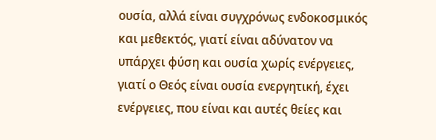ουσία, αλλά είναι συγχρόνως ενδοκοσμικός και μεθεκτός, γιατί είναι αδύνατον να υπάρχει φύση και ουσία χωρίς ενέργειες, γιατί ο Θεός είναι ουσία ενεργητική, έχει ενέργειες, που είναι και αυτές θείες και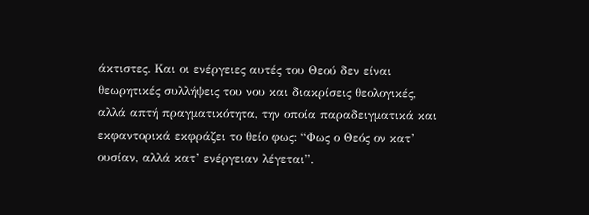άκτιστες. Και οι ενέργειες αυτές του Θεού δεν είναι θεωρητικές συλλήψεις του νου και διακρίσεις θεολογικές, αλλά απτή πραγματικότητα, την οποία παραδειγματικά και εκφαντορικά εκφράζει το θείο φως: “Φως ο Θεός ον κατ’ ουσίαν, αλλά κατ’ ενέργειαν λέγεται”.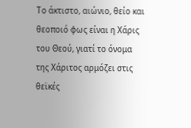Το άκτιστο, αιώνιο, θείο και θεοποιό φως είναι η Χάρις του Θεού, γιατί το όνομα της Χάριτος αρμόζει στις θεϊκές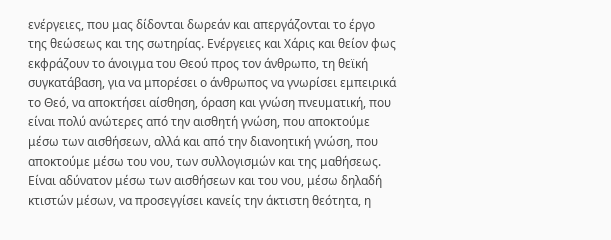ενέργειες, που μας δίδονται δωρεάν και απεργάζονται το έργο της θεώσεως και της σωτηρίας. Ενέργειες και Χάρις και θείον φως εκφράζουν το άνοιγμα του Θεού προς τον άνθρωπο, τη θεϊκή συγκατάβαση, για να μπορέσει ο άνθρωπος να γνωρίσει εμπειρικά το Θεό, να αποκτήσει αίσθηση, όραση και γνώση πνευματική, που είναι πολύ ανώτερες από την αισθητή γνώση, που αποκτούμε μέσω των αισθήσεων, αλλά και από την διανοητική γνώση, που αποκτούμε μέσω του νου, των συλλογισμών και της μαθήσεως. Είναι αδύνατον μέσω των αισθήσεων και του νου, μέσω δηλαδή κτιστών μέσων, να προσεγγίσει κανείς την άκτιστη θεότητα, η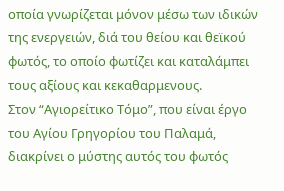οποία γνωρίζεται μόνον μέσω των ιδικών της ενεργειών, διά του θείου και θεϊκού φωτός, το οποίο φωτίζει και καταλάμπει τους αξίους και κεκαθαρμενους.
Στον “Αγιορείτικο Τόμο”, που είναι έργο του Αγίου Γρηγορίου του Παλαμά, διακρίνει ο μύστης αυτός του φωτός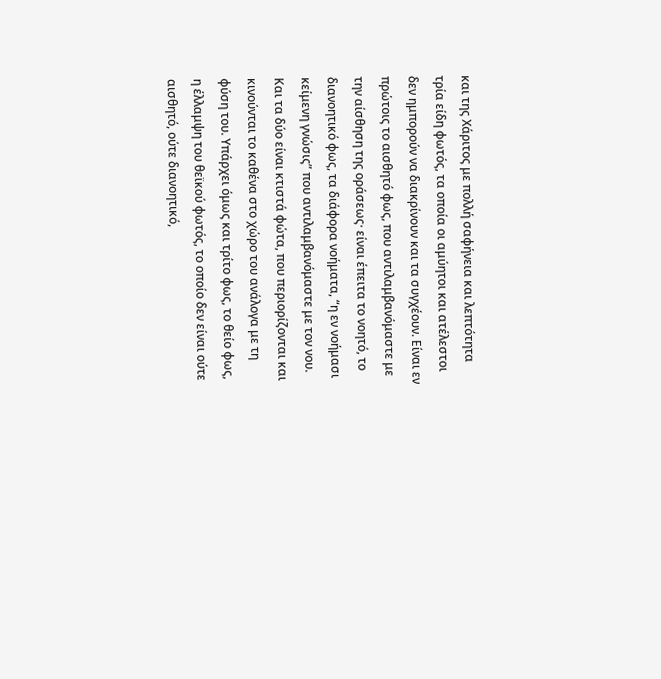και της Χάριτος με πολλή σαφήνεια και λεπτότητα τρία είδη φωτός, τα οποία οι αμύητοι και ατέλεστοι δεν ημπορούν να διακρίνουν και τα συγχέουν. Είναι εν πρώτοις το αισθητό φως, που αντιλαμβανόμαστε με την αίσθηση της οράσεως· είναι έπειτα το νοητό, το διανοητικό φως, τα διάφορα νοήματα, “η εν νοήμασι κείμενη γνώσις” που αντιλαμβανόμαστε με τον νου. Και τα δύο είναι κτιστά φώτα, που περιορίζονται και κινούνται το καθένα στο χώρο του ανάλογα με τη φύση του. Υπάρχει όμως και τρίτο φως, το θείο φως, η έλλαμψη του θεϊκού φωτός, το οποίο δεν είναι ούτε αισθητό, ούτε διανοητικό,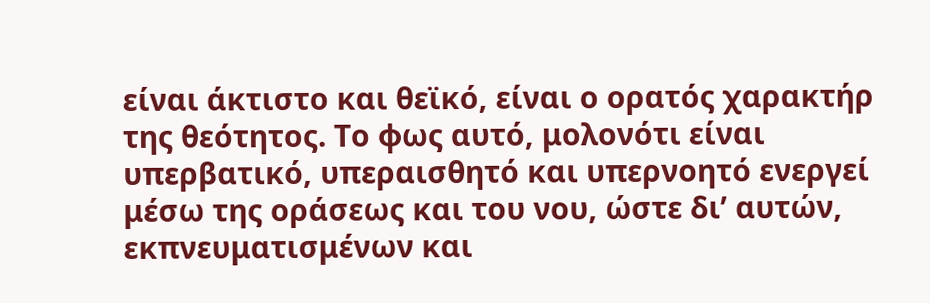είναι άκτιστο και θεϊκό, είναι ο ορατός χαρακτήρ της θεότητος. Το φως αυτό, μολονότι είναι υπερβατικό, υπεραισθητό και υπερνοητό ενεργεί μέσω της οράσεως και του νου, ώστε δι’ αυτών, εκπνευματισμένων και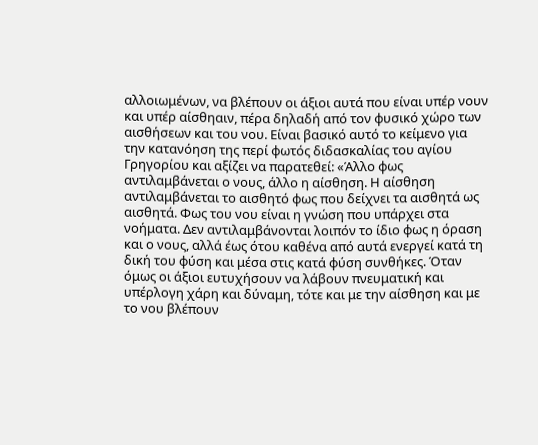αλλοιωμένων, να βλέπουν οι άξιοι αυτά που είναι υπέρ νουν και υπέρ αίσθηαιν, πέρα δηλαδή από τον φυσικό χώρο των αισθήσεων και του νου. Είναι βασικό αυτό το κείμενο για την κατανόηση της περί φωτός διδασκαλίας του αγίου Γρηγορίου και αξίζει να παρατεθεί: «Άλλο φως αντιλαμβάνεται ο νους, άλλο η αίσθηση. Η αίσθηση αντιλαμβάνεται το αισθητό φως που δείχνει τα αισθητά ως αισθητά. Φως του νου είναι η γνώση που υπάρχει στα νοήματα. Δεν αντιλαμβάνονται λοιπόν το ίδιο φως η όραση και ο νους, αλλά έως ότου καθένα από αυτά ενεργεί κατά τη δική του φύση και μέσα στις κατά φύση συνθήκες. Όταν όμως οι άξιοι ευτυχήσουν να λάβουν πνευματική και υπέρλογη χάρη και δύναμη, τότε και με την αίσθηση και με το νου βλέπουν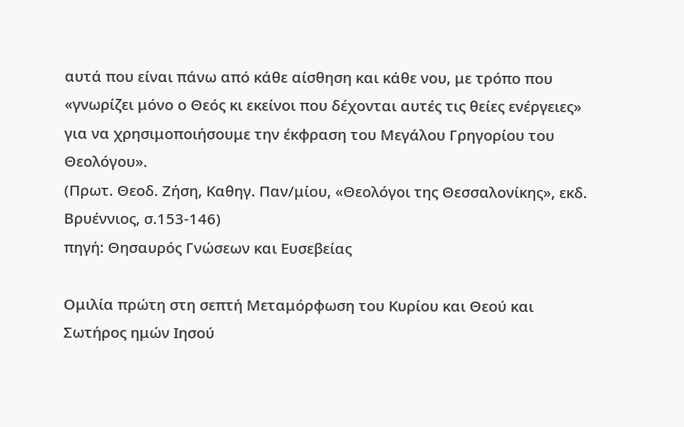αυτά που είναι πάνω από κάθε αίσθηση και κάθε νου, με τρόπο που «γνωρίζει μόνο ο Θεός κι εκείνοι που δέχονται αυτές τις θείες ενέργειες» για να χρησιμοποιήσουμε την έκφραση του Μεγάλου Γρηγορίου του Θεολόγου».
(Πρωτ. Θεοδ. Ζήση, Καθηγ. Παν/μίου, «Θεολόγοι της Θεσσαλονίκης», εκδ. Βρυέννιος, σ.153-146)
πηγή: Θησαυρός Γνώσεων και Ευσεβείας

Ομιλία πρώτη στη σεπτή Μεταμόρφωση του Κυρίου και Θεού και Σωτήρος ημών Ιησού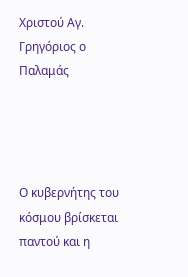Χριστού Αγ. Γρηγόριος ο Παλαμάς




Ο κυβερνήτης του κόσμου βρίσκεται παντού και η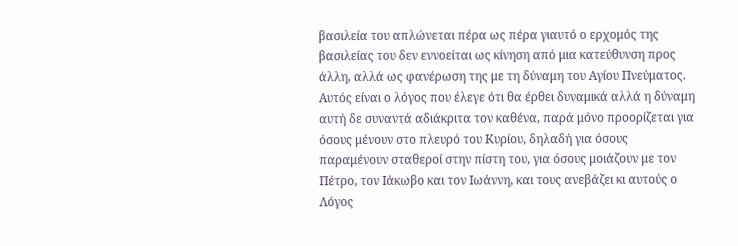βασιλεία του απλώνεται πέρα ως πέρα γιαυτό ο ερχομός της βασιλείας του δεν εννοείται ως κίνηση από μια κατεύθυνση προς άλλη, αλλά ως φανέρωση της με τη δύναμη του Αγίου Πνεύματος. Αυτός είναι ο λόγος που έλεγε ότι θα έρθει δυναμικά αλλά η δύναμη αυτή δε συναντά αδιάκριτα τον καθένα, παρά μόνο προορίζεται για όσους μένουν στο πλευρό του Κυρίου, δηλαδή για όσους παραμένουν σταθεροί στην πίστη του, για όσους μοιάζουν με τον Πέτρο, τον Ιάκωβο και τον Ιωάννη, και τους ανεβάζει κι αυτούς ο Λόγος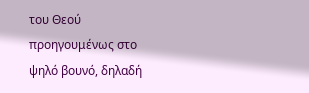του Θεού προηγουμένως στο ψηλό βουνό, δηλαδή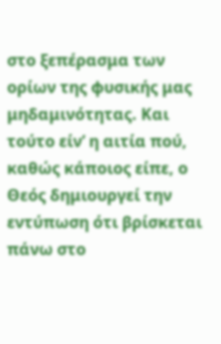στο ξεπέρασμα των ορίων της φυσικής μας μηδαμινότητας. Και τούτο είν’ η αιτία πού, καθώς κάποιος είπε, ο Θεός δημιουργεί την εντύπωση ότι βρίσκεται πάνω στο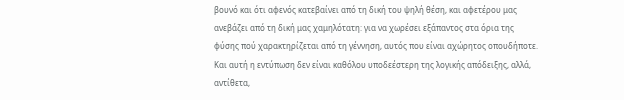βουνό και ότι αφενός κατεβαίνει από τη δική του ψηλή θέση, και αφετέρου μας ανεβάζει από τη δική μας χαμηλότατη: για να χωρέσει εξάπαντος στα όρια της φύσης πού χαρακτηρίζεται από τη γέννηση, αυτός που είναι αχώρητος οπουδήποτε. Και αυτή η εντύπωση δεν είναι καθόλου υποδεέστερη της λογικής απόδειξης, αλλά, αντίθετα,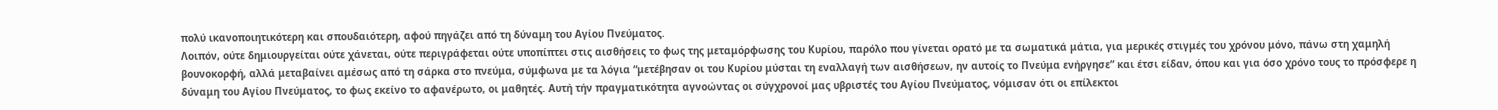πολύ ικανοποιητικότερη και σπουδαιότερη, αφού πηγάζει από τη δύναμη του Αγίου Πνεύματος.
Λοιπόν, ούτε δημιουργείται ούτε χάνεται, ούτε περιγράφεται ούτε υποπίπτει στις αισθήσεις το φως της μεταμόρφωσης του Κυρίου, παρόλο που γίνεται ορατό με τα σωματικά μάτια, για μερικές στιγμές του χρόνου μόνο, πάνω στη χαμηλή βουνοκορφή, αλλά μεταβαίνει αμέσως από τη σάρκα στο πνεύμα, σύμφωνα με τα λόγια “μετέβησαν οι του Κυρίου μύσται τη εναλλαγή των αισθήσεων, ην αυτοίς το Πνεύμα ενήργησε” και έτσι είδαν, όπου και για όσο χρόνο τους το πρόσφερε η δύναμη του Αγίου Πνεύματος, το φως εκείνο το αφανέρωτο, οι μαθητές. Αυτή τήν πραγματικότητα αγνοώντας οι σύγχρονοί μας υβριστές του Αγίου Πνεύματος, νόμισαν ότι οι επίλεκτοι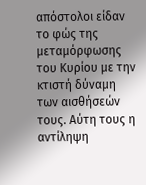απόστολοι είδαν το φώς της μεταμόρφωσης του Κυρίου με την κτιστή δύναμη των αισθήσεών τους. Αύτη τους η αντίληψη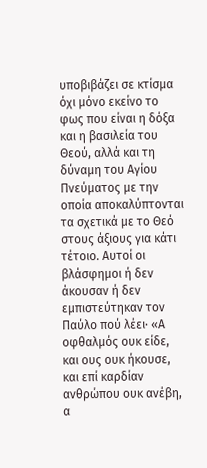υποβιβάζει σε κτίσμα όχι μόνο εκείνο το φως που είναι η δόξα και η βασιλεία του Θεού, αλλά και τη δύναμη του Αγίου Πνεύματος με την οποία αποκαλύπτονται τα σχετικά με το Θεό στους άξιους για κάτι τέτοιο. Αυτοί οι βλάσφημοι ή δεν άκουσαν ή δεν εμπιστεύτηκαν τον Παύλο πού λέει· «Α οφθαλμός ουκ είδε, και ους ουκ ήκουσε, και επί καρδίαν ανθρώπου ουκ ανέβη, α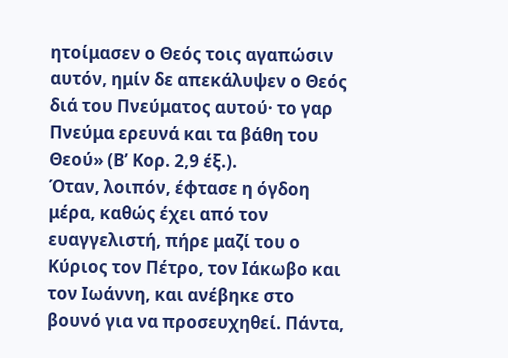ητοίμασεν ο Θεός τοις αγαπώσιν αυτόν, ημίν δε απεκάλυψεν ο Θεός διά του Πνεύματος αυτού· το γαρ Πνεύμα ερευνά και τα βάθη του Θεού» (Β’ Κορ. 2,9 έξ.).
Όταν, λοιπόν, έφτασε η όγδοη μέρα, καθώς έχει από τον ευαγγελιστή, πήρε μαζί του ο Κύριος τον Πέτρο, τον Ιάκωβο και τον Ιωάννη, και ανέβηκε στο βουνό για να προσευχηθεί. Πάντα,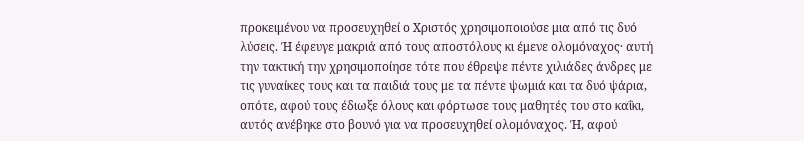προκειμένου να προσευχηθεί ο Χριστός χρησιμοποιούσε μια από τις δυό λύσεις. Ή έφευγε μακριά από τους αποστόλους κι έμενε ολομόναχος· αυτή την τακτική την χρησιμοποίησε τότε που έθρεψε πέντε χιλιάδες άνδρες με τις γυναίκες τους και τα παιδιά τους με τα πέντε ψωμιά και τα δυό ψάρια, οπότε, αφού τους έδιωξε όλους και φόρτωσε τους μαθητές του στο καΐκι, αυτός ανέβηκε στο βουνό για να προσευχηθεί ολομόναχος. Ή, αφού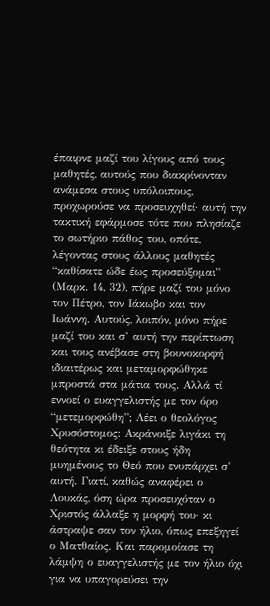έπαιρνε μαζί του λίγους από τους μαθητές, αυτούς που διακρίνονταν ανάμεσα στους υπόλοιπους, προχωρούσε να προσευχηθεί· αυτή την τακτική εφάρμοσε τότε που πλησίαζε το σωτήριο πάθος του, οπότε, λέγοντας στους άλλους μαθητές “καθίσατε ώδε έως προσεύξομαι” (Μαρκ. 14, 32), πήρε μαζί του μόνο τον Πέτρο, τον Ιάκωβο και τον Ιωάννη. Αυτούς, λοιπόν, μόνο πήρε μαζί του και σ’ αυτή την περίπτωση και τους ανέβασε στη βουνοκορφή ιδιαιτέρως και μεταμορφώθηκε μπροστά στα μάτια τους. Αλλά τί εννοεί ο ευαγγελιστής με τον όρο “μετεμορφώθη”; Λέει ο θεολόγος Χρυσόστομος: Ακράνοιξε λιγάκι τη θεότητα κι έδειξε στους ήδη μυημένους το Θεό που ενυπάρχει σ’ αυτή. Γιατί, καθώς αναφέρει ο Λουκάς, όση ώρα προσευχόταν ο Χριστός άλλαξε η μορφή του· κι άστραψε σαν τον ήλιο, όπως επεξηγεί ο Ματθαίος. Και παρομοίασε τη λάμψη ο ευαγγελιστής με τον ήλιο όχι για να υπαγορεύσει την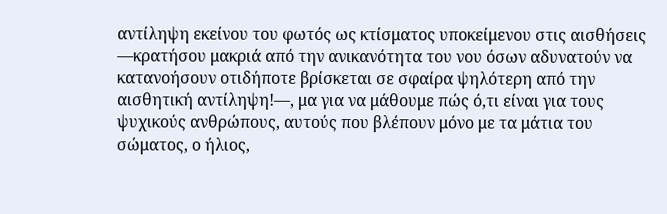αντίληψη εκείνου του φωτός ως κτίσματος υποκείμενου στις αισθήσεις —κρατήσου μακριά από την ανικανότητα του νου όσων αδυνατούν να κατανοήσουν οτιδήποτε βρίσκεται σε σφαίρα ψηλότερη από την αισθητική αντίληψη!—, μα για να μάθουμε πώς ό,τι είναι για τους ψυχικούς ανθρώπους, αυτούς που βλέπουν μόνο με τα μάτια του σώματος, ο ήλιος,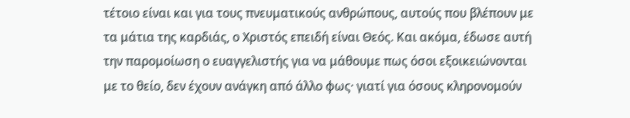τέτοιο είναι και για τους πνευματικούς ανθρώπους, αυτούς που βλέπουν με τα μάτια της καρδιάς, ο Χριστός επειδή είναι Θεός. Και ακόμα, έδωσε αυτή την παρομοίωση ο ευαγγελιστής για να μάθουμε πως όσοι εξοικειώνονται με το θείο, δεν έχουν ανάγκη από άλλο φως· γιατί για όσους κληρονομούν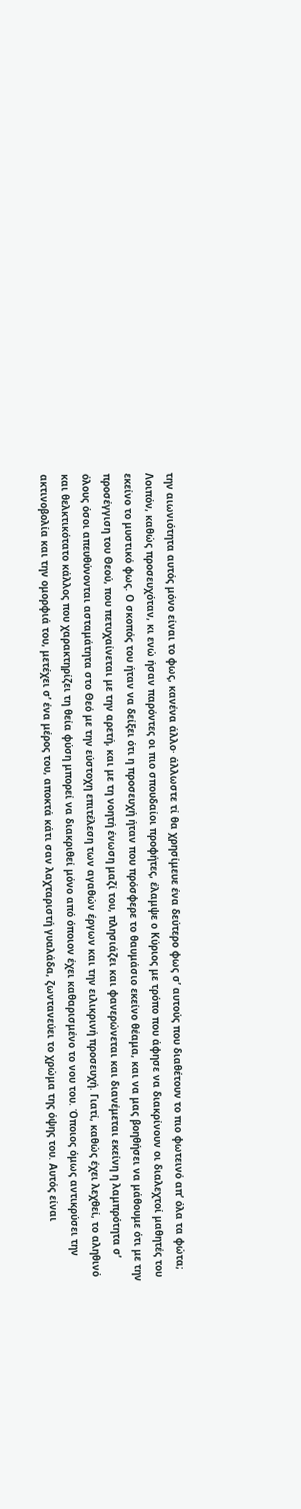την αιωνιότητα αυτός μόνο είναι το φως, κανένα άλλο· άλλωστε τί θα χρησίμευε ένα δεύτερο φως σ’ αυτούς που διαθέτουν το πιο φωτεινό απ’ όλα τα φώτα;
Λοιπόν, καθώς προσευχόταν, κι ενώ ήσαν παρόντες οι πιο σπουδαίοι προφήτες, έλαμψε ο Κύριος με τρόπο που άφησε να διακρίνουν οι διαλεχτοί μαθητές του εκείνο το μυστικό φως. Ο σκοπός του ήταν να δείξει ότι η προσευχή ήταν που πρόσφερε το θαυμάσιο εκείνο θέαμα, και να μας βοηθήσει να μάθουμε ότι με την προσέγγιση του Θεού, που πετυχαίνεται με την αρετή, και με τη νοητή ένωση μαζί του, πλησιάζει και φανερώνεται και διανέμεται εκείνη η λαμπρότητα σ’ όλους όσοι απευθύνονται ασταμάτητα στο Θεό με την εύστοχη επιτέλεση των αγαθών έργων και την ειλικρινή προσευχή. Γιατί, καθώς έχει λεχθεί, το αληθινό και θελκτικότατο κάλλος που χαρακτηρίζει τη θεία φύση μπορεί να διακριθεί μόνο από όποιον έχει καθαρισμένο το νου του. Όποιος όμως αντικρύσει την ακτινοβολία και την ομορφιά του, μετέχει σ’ ένα μέρος του, αποκτά κάτι σαν λαχταριστή γυαλάδα, ζωντανεύει το χρώμα της όψης του. Αυτός είναι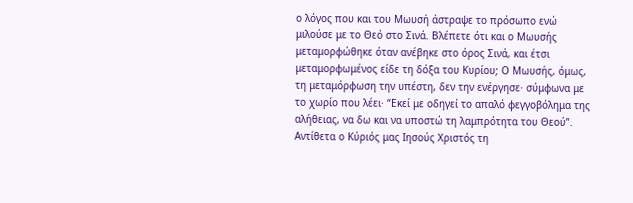ο λόγος που και του Μωυσή άστραψε το πρόσωπο ενώ μιλούσε με το Θεό στο Σινά. Βλέπετε ότι και ο Μωυσής μεταμορφώθηκε όταν ανέβηκε στο όρος Σινά, και έτσι μεταμορφωμένος είδε τη δόξα του Κυρίου; Ο Μωυσής, όμως, τη μεταμόρφωση την υπέστη, δεν την ενέργησε· σύμφωνα με το χωρίο που λέει· “Εκεί με οδηγεί το απαλό φεγγοβόλημα της αλήθειας, να δω και να υποστώ τη λαμπρότητα του Θεού”. Αντίθετα ο Κύριός μας Ιησούς Χριστός τη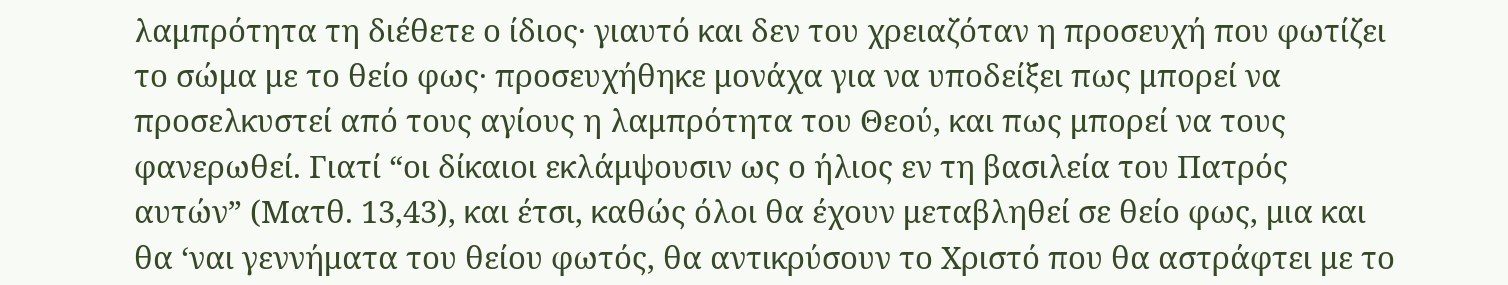λαμπρότητα τη διέθετε ο ίδιος· γιαυτό και δεν του χρειαζόταν η προσευχή που φωτίζει το σώμα με το θείο φως· προσευχήθηκε μονάχα για να υποδείξει πως μπορεί να προσελκυστεί από τους αγίους η λαμπρότητα του Θεού, και πως μπορεί να τους φανερωθεί. Γιατί “οι δίκαιοι εκλάμψουσιν ως ο ήλιος εν τη βασιλεία του Πατρός αυτών” (Ματθ. 13,43), και έτσι, καθώς όλοι θα έχουν μεταβληθεί σε θείο φως, μια και θα ‘ναι γεννήματα του θείου φωτός, θα αντικρύσουν το Χριστό που θα αστράφτει με το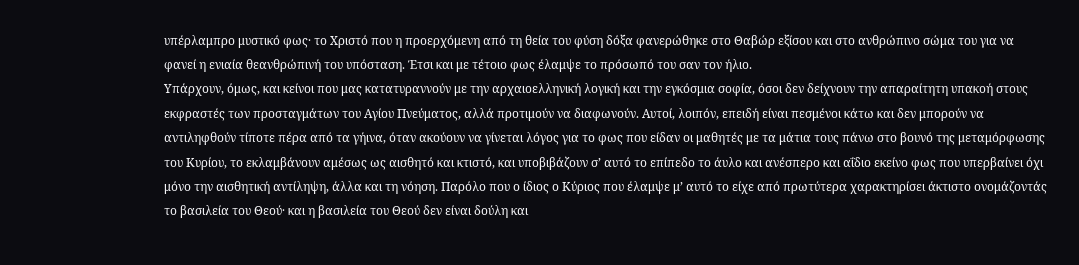υπέρλαμπρο μυστικό φως· το Χριστό που η προερχόμενη από τη θεία του φύση δόξα φανερώθηκε στο Θαβώρ εξίσου και στο ανθρώπινο σώμα του για να φανεί η ενιαία θεανθρώπινή του υπόσταση. Έτσι και με τέτοιο φως έλαμψε το πρόσωπό του σαν τον ήλιο.
Υπάρχουν, όμως, και κείνοι που μας κατατυραννούν με την αρχαιοελληνική λογική και την εγκόσμια σοφία, όσοι δεν δείχνουν την απαραίτητη υπακοή στους εκφραστές των προσταγμάτων του Αγίου Πνεύματος, αλλά προτιμούν να διαφωνούν. Αυτοί, λοιπόν, επειδή είναι πεσμένοι κάτω και δεν μπορούν να αντιληφθούν τίποτε πέρα από τα γήινα, όταν ακούουν να γίνεται λόγος για το φως που είδαν οι μαθητές με τα μάτια τους πάνω στο βουνό της μεταμόρφωσης του Κυρίου, το εκλαμβάνουν αμέσως ως αισθητό και κτιστό, και υποβιβάζουν σ’ αυτό το επίπεδο το άυλο και ανέσπερο και αΐδιο εκείνο φως που υπερβαίνει όχι μόνο την αισθητική αντίληψη, άλλα και τη νόηση. Παρόλο που ο ίδιος ο Κύριος που έλαμψε μ’ αυτό το είχε από πρωτύτερα χαρακτηρίσει άκτιστο ονομάζοντάς το βασιλεία του Θεού· και η βασιλεία του Θεού δεν είναι δούλη και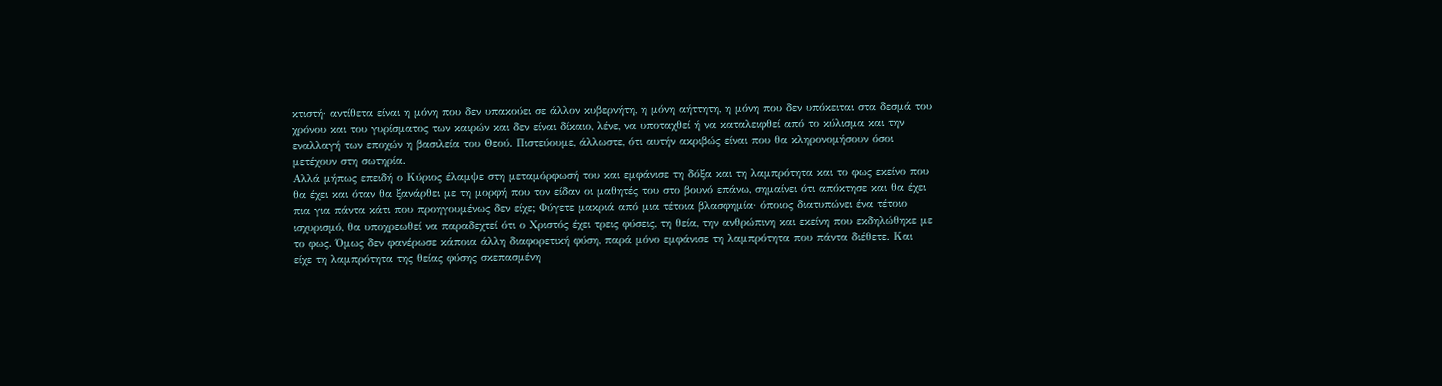κτιστή· αντίθετα είναι η μόνη που δεν υπακούει σε άλλον κυβερνήτη, η μόνη αήττητη, η μόνη που δεν υπόκειται στα δεσμά του χρόνου και του γυρίσματος των καιρών και δεν είναι δίκαιο, λένε, να υποταχθεί ή να καταλειφθεί από το κύλισμα και την εναλλαγή των εποχών η βασιλεία του Θεού. Πιστεύουμε, άλλωστε, ότι αυτήν ακριβώς είναι που θα κληρονομήσουν όσοι μετέχουν στη σωτηρία.
Αλλά μήπως επειδή ο Κύριος έλαμψε στη μεταμόρφωσή του και εμφάνισε τη δόξα και τη λαμπρότητα και το φως εκείνο που θα έχει και όταν θα ξανάρθει με τη μορφή που τον είδαν οι μαθητές του στο βουνό επάνω, σημαίνει ότι απόκτησε και θα έχει πια για πάντα κάτι που προηγουμένως δεν είχε; Φύγετε μακριά από μια τέτοια βλασφημία· όποιος διατυπώνει ένα τέτοιο ισχυρισμό, θα υποχρεωθεί να παραδεχτεί ότι ο Χριστός έχει τρεις φύσεις, τη θεία, την ανθρώπινη και εκείνη που εκδηλώθηκε με το φως. Όμως δεν φανέρωσε κάποια άλλη διαφορετική φύση, παρά μόνο εμφάνισε τη λαμπρότητα που πάντα διέθετε. Και είχε τη λαμπρότητα της θείας φύσης σκεπασμένη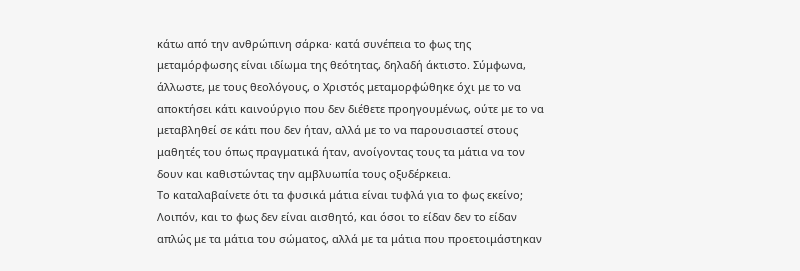κάτω από την ανθρώπινη σάρκα· κατά συνέπεια το φως της μεταμόρφωσης είναι ιδίωμα της θεότητας, δηλαδή άκτιστο. Σύμφωνα, άλλωστε, με τους θεολόγους, ο Χριστός μεταμορφώθηκε όχι με το να αποκτήσει κάτι καινούργιο που δεν διέθετε προηγουμένως, ούτε με το να μεταβληθεί σε κάτι που δεν ήταν, αλλά με το να παρουσιαστεί στους μαθητές του όπως πραγματικά ήταν, ανοίγοντας τους τα μάτια να τον δουν και καθιστώντας την αμβλυωπία τους οξυδέρκεια.
Το καταλαβαίνετε ότι τα φυσικά μάτια είναι τυφλά για το φως εκείνο; Λοιπόν, και το φως δεν είναι αισθητό, και όσοι το είδαν δεν το είδαν απλώς με τα μάτια του σώματος, αλλά με τα μάτια που προετοιμάστηκαν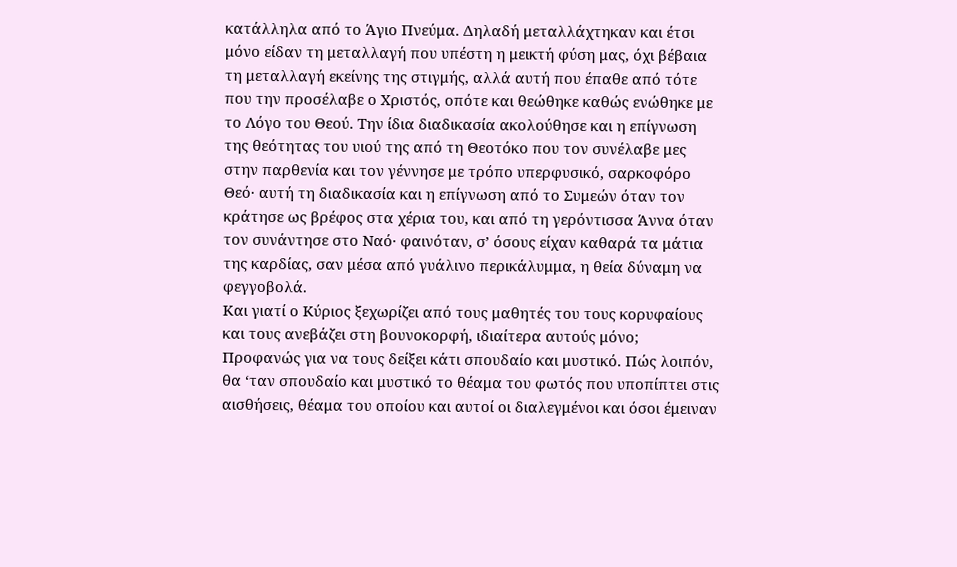κατάλληλα από το Άγιο Πνεύμα. Δηλαδή μεταλλάχτηκαν και έτσι μόνο είδαν τη μεταλλαγή που υπέστη η μεικτή φύση μας, όχι βέβαια τη μεταλλαγή εκείνης της στιγμής, αλλά αυτή που έπαθε από τότε που την προσέλαβε ο Χριστός, οπότε και θεώθηκε καθώς ενώθηκε με το Λόγο του Θεού. Την ίδια διαδικασία ακολούθησε και η επίγνωση της θεότητας του υιού της από τη Θεοτόκο που τον συνέλαβε μες στην παρθενία και τον γέννησε με τρόπο υπερφυσικό, σαρκοφόρο Θεό· αυτή τη διαδικασία και η επίγνωση από το Συμεών όταν τον κράτησε ως βρέφος στα χέρια του, και από τη γερόντισσα Άννα όταν τον συνάντησε στο Ναό· φαινόταν, σ’ όσους είχαν καθαρά τα μάτια της καρδίας, σαν μέσα από γυάλινο περικάλυμμα, η θεία δύναμη να φεγγοβολά.
Και γιατί ο Κύριος ξεχωρίζει από τους μαθητές του τους κορυφαίους και τους ανεβάζει στη βουνοκορφή, ιδιαίτερα αυτούς μόνο; Προφανώς για να τους δείξει κάτι σπουδαίο και μυστικό. Πώς λοιπόν, θα ‘ταν σπουδαίο και μυστικό το θέαμα του φωτός που υποπίπτει στις αισθήσεις, θέαμα του οποίου και αυτοί οι διαλεγμένοι και όσοι έμειναν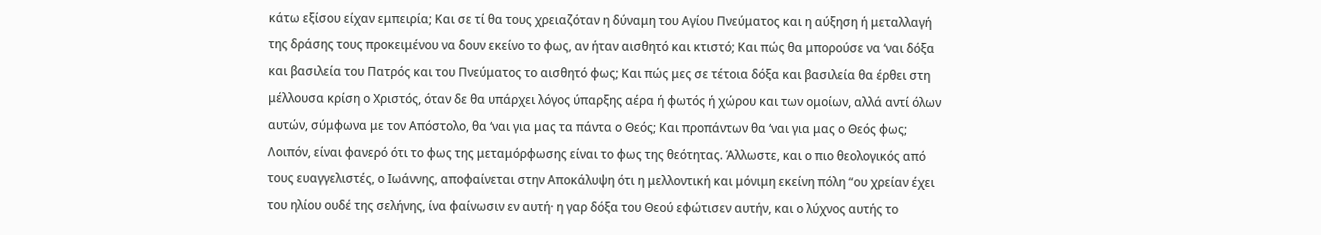κάτω εξίσου είχαν εμπειρία; Και σε τί θα τους χρειαζόταν η δύναμη του Αγίου Πνεύματος και η αύξηση ή μεταλλαγή της δράσης τους προκειμένου να δουν εκείνο το φως, αν ήταν αισθητό και κτιστό; Και πώς θα μπορούσε να ‘ναι δόξα και βασιλεία του Πατρός και του Πνεύματος το αισθητό φως; Και πώς μες σε τέτοια δόξα και βασιλεία θα έρθει στη μέλλουσα κρίση ο Χριστός, όταν δε θα υπάρχει λόγος ύπαρξης αέρα ή φωτός ή χώρου και των ομοίων, αλλά αντί όλων αυτών, σύμφωνα με τον Απόστολο, θα ‘ναι για μας τα πάντα ο Θεός; Και προπάντων θα ‘ναι για μας ο Θεός φως; Λοιπόν, είναι φανερό ότι το φως της μεταμόρφωσης είναι το φως της θεότητας. Άλλωστε, και ο πιο θεολογικός από τους ευαγγελιστές, ο Ιωάννης, αποφαίνεται στην Αποκάλυψη ότι η μελλοντική και μόνιμη εκείνη πόλη “ου χρείαν έχει του ηλίου ουδέ της σελήνης, ίνα φαίνωσιν εν αυτή· η γαρ δόξα του Θεού εφώτισεν αυτήν, και ο λύχνος αυτής το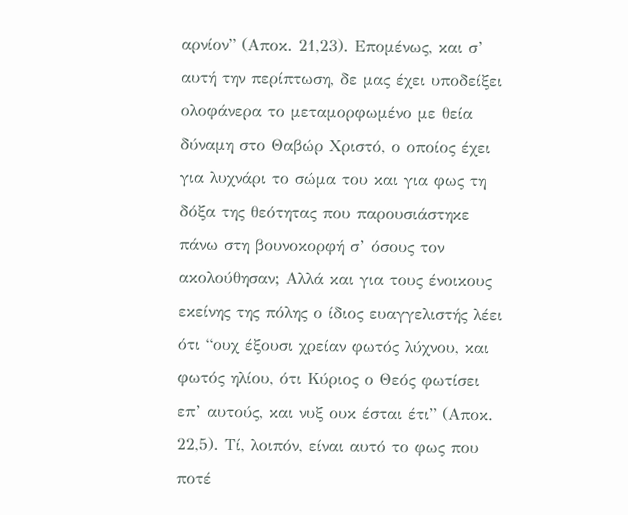αρνίον” (Αποκ. 21,23). Επομένως, και σ’ αυτή την περίπτωση, δε μας έχει υποδείξει ολοφάνερα το μεταμορφωμένο με θεία δύναμη στο Θαβώρ Χριστό, ο οποίος έχει για λυχνάρι το σώμα του και για φως τη δόξα της θεότητας που παρουσιάστηκε πάνω στη βουνοκορφή σ’ όσους τον ακολούθησαν; Αλλά και για τους ένοικους εκείνης της πόλης ο ίδιος ευαγγελιστής λέει ότι “ουχ έξουσι χρείαν φωτός λύχνου, και φωτός ηλίου, ότι Κύριος ο Θεός φωτίσει επ’ αυτούς, και νυξ ουκ έσται έτι” (Αποκ. 22,5). Τί, λοιπόν, είναι αυτό το φως που ποτέ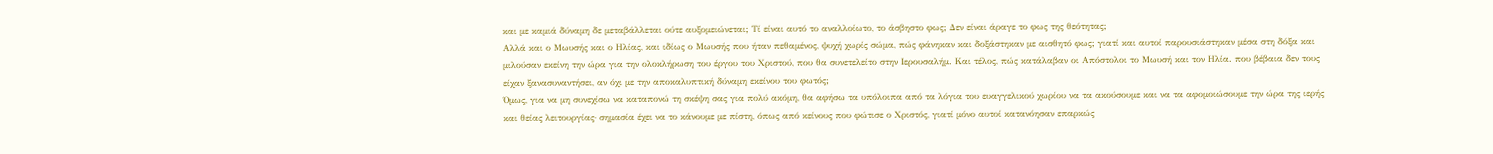και με καμιά δύναμη δε μεταβάλλεται ούτε αυξομειώνεται; Τί είναι αυτό το αναλλοίωτο, το άσβηστο φως; Δεν είναι άραγε το φως της θεότητας;
Αλλά και ο Μωυσής και ο Ηλίας, και ιδίως ο Μωυσής που ήταν πεθαμένος, ψυχή χωρίς σώμα, πώς φάνηκαν και δοξάστηκαν με αισθητό φως; γιατί και αυτοί παρουσιάστηκαν μέσα στη δόξα και μιλούσαν εκείνη την ώρα για την ολοκλήρωση του έργου του Χριστού, που θα συνετελείτο στην Ιερουσαλήμ. Και τέλος, πώς κατάλαβαν οι Απόστολοι το Μωυσή και τον Ηλία. που βέβαια δεν τους είχαν ξανασυναντήσει, αν όχι με την αποκαλυπτική δύναμη εκείνου του φωτός;
Όμως, για να μη συνεχίσω να καταπονώ τη σκέψη σας για πολύ ακόμη, θα αφήσω τα υπόλοιπα από τα λόγια του ευαγγελικού χωρίου να τα ακούσουμε και να τα αφομοιώσουμε την ώρα της ιερής και θείας λειτουργίας· σημασία έχει να το κάνουμε με πίστη, όπως από κείνους που φώτισε ο Χριστός, γιατί μόνο αυτοί κατανόησαν επαρκώς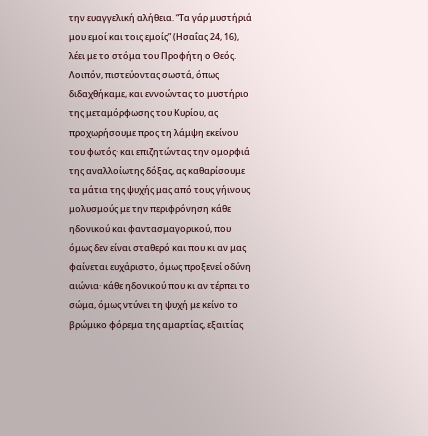την ευαγγελική αλήθεια. “Τα γάρ μυστήριά μου εμοί και τοις εμοίς” (Ησαΐας 24, 16), λέει με το στόμα του Προφήτη ο Θεός.
Λοιπόν, πιστεύοντας σωστά, όπως διδαχθήκαμε, και εννοώντας το μυστήριο της μεταμόρφωσης του Κυρίου, ας προχωρήσουμε προς τη λάμψη εκείνου του φωτός· και επιζητώντας την ομορφιά της αναλλοίωτης δόξας, ας καθαρίσουμε τα μάτια της ψυχής μας από τους γήινους μολυσμούς με την περιφρόνηση κάθε ηδονικού και φαντασμαγορικού, που όμως δεν είναι σταθερό και που κι αν μας φαίνεται ευχάριστο, όμως προξενεί οδύνη αιώνια· κάθε ηδονικού που κι αν τέρπει το σώμα, όμως ντύνει τη ψυχή με κείνο το βρώμικο φόρεμα της αμαρτίας, εξαιτίας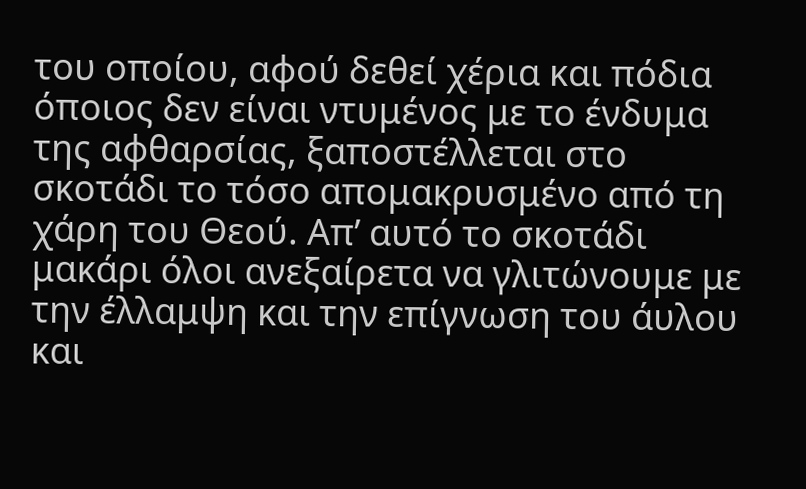του οποίου, αφού δεθεί χέρια και πόδια όποιος δεν είναι ντυμένος με το ένδυμα της αφθαρσίας, ξαποστέλλεται στο σκοτάδι το τόσο απομακρυσμένο από τη χάρη του Θεού. Απ’ αυτό το σκοτάδι μακάρι όλοι ανεξαίρετα να γλιτώνουμε με την έλλαμψη και την επίγνωση του άυλου και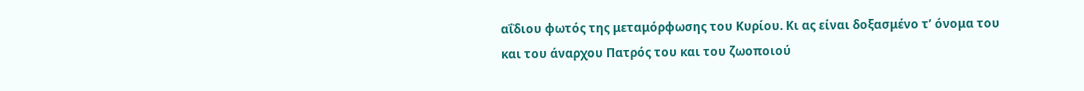αΐδιου φωτός της μεταμόρφωσης του Κυρίου. Κι ας είναι δοξασμένο τ’ όνομα του και του άναρχου Πατρός του και του ζωοποιού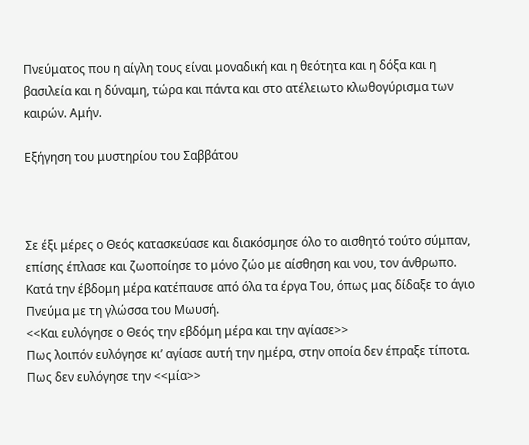Πνεύματος που η αίγλη τους είναι μοναδική και η θεότητα και η δόξα και η βασιλεία και η δύναμη, τώρα και πάντα και στο ατέλειωτο κλωθογύρισμα των καιρών. Αμήν.

Εξήγηση του μυστηρίου του Σαββάτου



Σε έξι μέρες ο Θεός κατασκεύασε και διακόσμησε όλο το αισθητό τούτο σύμπαν, επίσης έπλασε και ζωοποίησε το μόνο ζώο με αίσθηση και νου, τον άνθρωπο. Κατά την έβδομη μέρα κατέπαυσε από όλα τα έργα Του, όπως μας δίδαξε το άγιο Πνεύμα με τη γλώσσα του Μωυσή.
<<Και ευλόγησε ο Θεός την εβδόμη μέρα και την αγίασε>>
Πως λοιπόν ευλόγησε κι’ αγίασε αυτή την ημέρα, στην οποία δεν έπραξε τίποτα. Πως δεν ευλόγησε την <<μία>>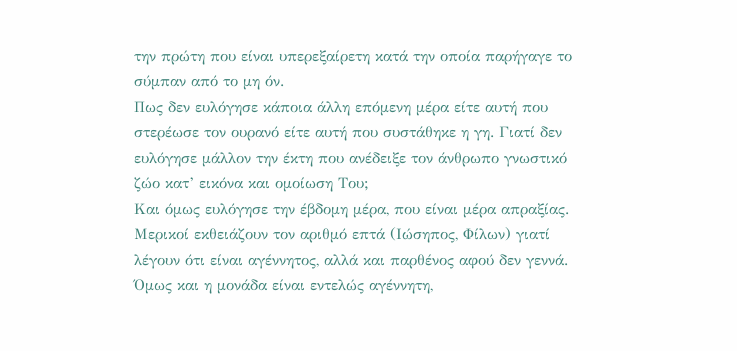την πρώτη που είναι υπερεξαίρετη κατά την οποία παρήγαγε το σύμπαν από το μη όν.
Πως δεν ευλόγησε κάποια άλλη επόμενη μέρα είτε αυτή που στερέωσε τον ουρανό είτε αυτή που συστάθηκε η γη. Γιατί δεν ευλόγησε μάλλον την έκτη που ανέδειξε τον άνθρωπο γνωστικό ζώο κατ’ εικόνα και ομοίωση Του;
Και όμως ευλόγησε την έβδομη μέρα, που είναι μέρα απραξίας.
Μερικοί εκθειάζουν τον αριθμό επτά (Ιώσηπος, Φίλων) γιατί λέγουν ότι είναι αγέννητος, αλλά και παρθένος αφού δεν γεννά. Όμως και η μονάδα είναι εντελώς αγέννητη,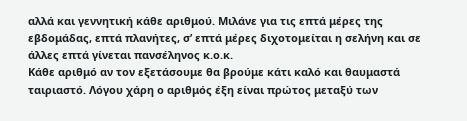αλλά και γεννητική κάθε αριθμού. Μιλάνε για τις επτά μέρες της εβδομάδας, επτά πλανήτες, σ’ επτά μέρες διχοτομείται η σελήνη και σε άλλες επτά γίνεται πανσέληνος κ.ο.κ.
Κάθε αριθμό αν τον εξετάσουμε θα βρούμε κάτι καλό και θαυμαστά ταιριαστό. Λόγου χάρη ο αριθμός έξη είναι πρώτος μεταξύ των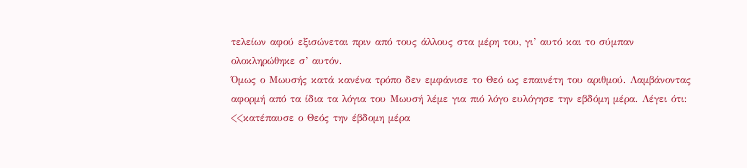τελείων αφού εξισώνεται πριν από τους άλλους στα μέρη του, γι’ αυτό και το σύμπαν ολοκληρώθηκε σ’ αυτόν.
Όμως ο Μωυσής κατά κανένα τρόπο δεν εμφάνισε το Θεό ως επαινέτη του αριθμού. Λαμβάνοντας αφορμή από τα ίδια τα λόγια του Μωυσή λέμε για πιό λόγο ευλόγησε την εβδόμη μέρα. Λέγει ότι: <<κατέπαυσε ο Θεός την έβδομη μέρα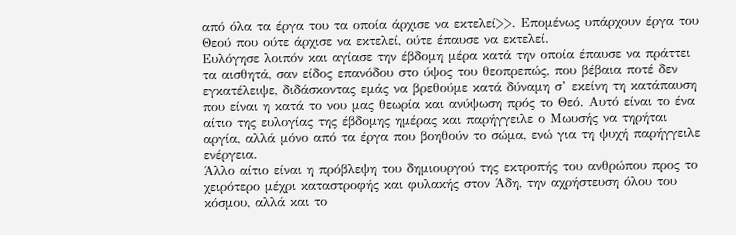από όλα τα έργα του τα οποία άρχισε να εκτελεί>>. Επομένως υπάρχουν έργα του Θεού που ούτε άρχισε να εκτελεί, ούτε έπαυσε να εκτελεί.
Ευλόγησε λοιπόν και αγίασε την έβδομη μέρα κατά την οποία έπαυσε να πράττει τα αισθητά, σαν είδος επανόδου στο ύψος του θεοπρεπώς, που βέβαια ποτέ δεν εγκατέλειψε, διδάσκοντας εμάς να βρεθούμε κατά δύναμη σ’ εκείνη τη κατάπαυση που είναι η κατά το νου μας θεωρία και ανύψωση πρός το Θεό. Αυτό είναι το ένα αίτιο της ευλογίας της έβδομης ημέρας και παρήγγειλε ο Μωυσής να τηρήται αργία, αλλά μόνο από τα έργα που βοηθούν το σώμα, ενώ για τη ψυχή παρήγγειλε ενέργεια.
Άλλο αίτιο είναι η πρόβλεψη του δημιουργού της εκτροπής του ανθρώπου προς το χειρότερο μέχρι καταστροφής και φυλακής στον Άδη, την αχρήστευση όλου του κόσμου, αλλά και το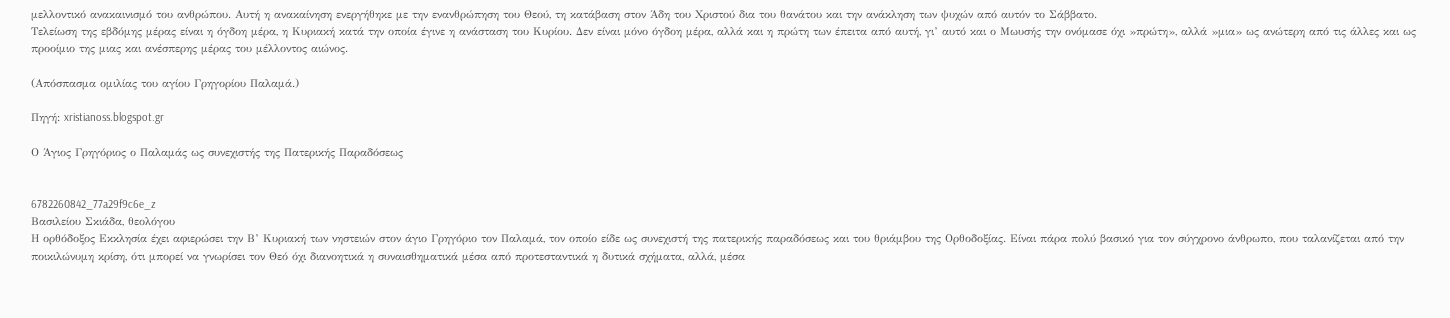μελλοντικό ανακαινισμό του ανθρώπου. Αυτή η ανακαίνηση ενεργήθηκε με την ενανθρώπηση του Θεού, τη κατάβαση στον Άδη του Χριστού δια του θανάτου και την ανάκληση των ψυχών από αυτόν το Σάββατο.
Τελείωση της εβδόμης μέρας είναι η όγδοη μέρα, η Κυριακή κατά την οποία έγινε η ανάσταση του Κυρίου. Δεν είναι μόνο όγδοη μέρα, αλλά και η πρώτη των έπειτα από αυτή, γι’ αυτό και ο Μωυσής την ονόμασε όχι »πρώτη», αλλά »μια» ως ανώτερη από τις άλλες και ως προοίμιο της μιας και ανέσπερης μέρας του μέλλοντος αιώνος.

(Απόσπασμα ομιλίας του αγίου Γρηγορίου Παλαμά.)

Πηγή: xristianoss.blogspot.gr

Ο Άγιος Γρηγόριος ο Παλαμάς ως συνεχιστής της Πατερικής Παραδόσεως


6782260842_77a29f9c6e_z
Βασιλείου Σκιάδα, θεολόγου
Η ορθόδοξος Εκκλησία έχει αφιερώσει την Β’ Κυριακή των νηστειών στον άγιο Γρηγόριο τον Παλαμά, τον οποίο είδε ως συνεχιστή της πατερικής παραδόσεως και του θριάμβου της Ορθοδοξίας. Είναι πάρα πολύ βασικό για τον σύγχρονο άνθρωπο, που ταλανίζεται από την ποικιλώνυμη κρίση, ότι μπορεί να γνωρίσει τον Θεό όχι διανοητικά η συναισθηματικά μέσα από προτεσταντικά η δυτικά σχήματα, αλλά, μέσα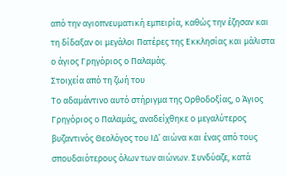από την αγιοπνευματική εμπειρία, καθώς την έζησαν και τη δίδαξαν οι μεγάλοι Πατέρες της Εκκλησίας και μάλιστα ο άγιος Γρηγόριος ο Παλαμάς.
Στοιχεία από τη ζωή του
Το αδαμάντινο αυτό στήριγμα της Ορθοδοξίας, ο Άγιος Γρηγόριος ο Παλαμάς, αναδείχθηκε ο μεγαλύτερος βυζαντινός Θεολόγος του ΙΔ’ αιώνα και ένας από τους σπουδαιότερους όλων των αιώνων. Συνδύαζε, κατά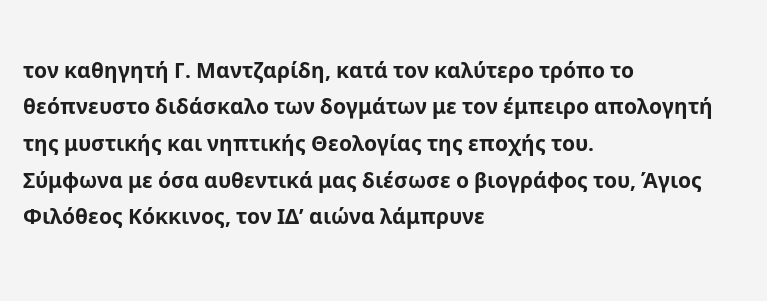τον καθηγητή Γ. Μαντζαρίδη, κατά τον καλύτερο τρόπο το θεόπνευστο διδάσκαλο των δογμάτων με τον έμπειρο απολογητή της μυστικής και νηπτικής Θεολογίας της εποχής του.
Σύμφωνα με όσα αυθεντικά μας διέσωσε ο βιογράφος του, Άγιος Φιλόθεος Κόκκινος, τον ΙΔ’ αιώνα λάμπρυνε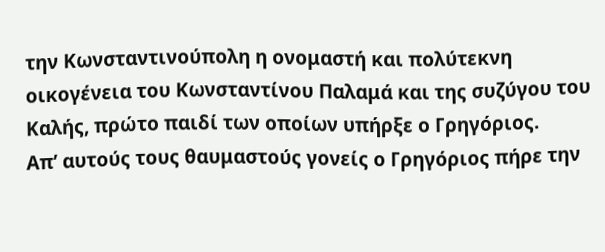την Κωνσταντινούπολη η ονομαστή και πολύτεκνη οικογένεια του Κωνσταντίνου Παλαμά και της συζύγου του Καλής, πρώτο παιδί των οποίων υπήρξε ο Γρηγόριος.
Απ’ αυτούς τους θαυμαστούς γονείς ο Γρηγόριος πήρε την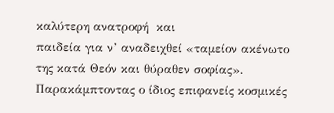καλύτερη ανατροφή  και
παιδεία για ν’ αναδειχθεί «ταμείον ακένωτο της κατά Θεόν και θύραθεν σοφίας». Παρακάμπτοντας ο ίδιος επιφανείς κοσμικές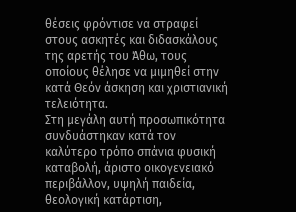θέσεις φρόντισε να στραφεί στους ασκητές και διδασκάλους της αρετής του Άθω, τους οποίους θέλησε να μιμηθεί στην κατά Θεόν άσκηση και χριστιανική τελειότητα.
Στη μεγάλη αυτή προσωπικότητα συνδυάστηκαν κατά τον καλύτερο τρόπο σπάνια φυσική καταβολή, άριστο οικογενειακό περιβάλλον, υψηλή παιδεία, θεολογική κατάρτιση,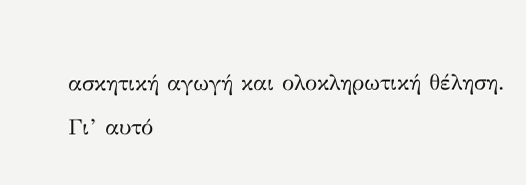ασκητική αγωγή και ολοκληρωτική θέληση.
Γι’ αυτό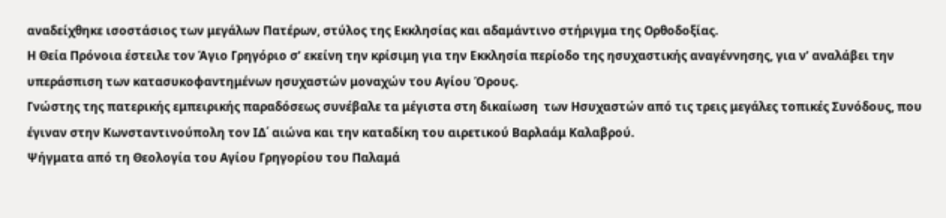αναδείχθηκε ισοστάσιος των μεγάλων Πατέρων, στύλος της Εκκλησίας και αδαμάντινο στήριγμα της Ορθοδοξίας.
Η Θεία Πρόνοια έστειλε τον Άγιο Γρηγόριο σ’ εκείνη την κρίσιμη για την Εκκλησία περίοδο της ησυχαστικής αναγέννησης, για ν’ αναλάβει την υπεράσπιση των κατασυκοφαντημένων ησυχαστών μοναχών του Αγίου Όρους.
Γνώστης της πατερικής εμπειρικής παραδόσεως συνέβαλε τα μέγιστα στη δικαίωση  των Ησυχαστών από τις τρεις μεγάλες τοπικές Συνόδους, που έγιναν στην Κωνσταντινούπολη τον ΙΔ΄ αιώνα και την καταδίκη του αιρετικού Βαρλαάμ Καλαβρού.
Ψήγματα από τη Θεολογία του Αγίου Γρηγορίου του Παλαμά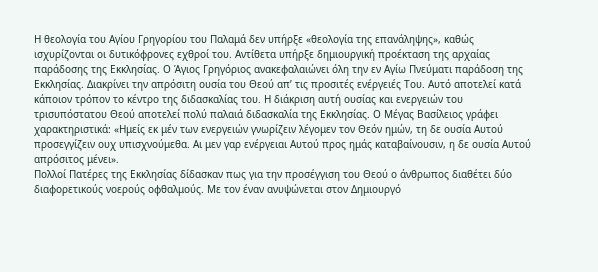Η θεολογία του Αγίου Γρηγορίου του Παλαμά δεν υπήρξε «θεολογία της επανάληψης», καθώς ισχυρίζονται oι δυτικόφρονες εχθροί του. Αντίθετα υπήρξε δημιουργική προέκταση της αρχαίας παράδοσης της Εκκλησίας. Ο Άγιος Γρηγόριος ανακεφαλαιώνει όλη την εν Αγίω Πνεύματι παράδοση της Εκκλησίας. Διακρίνει την απρόσιτη ουσία του Θεού απ’ τις προσιτές ενέργειές Του. Αυτό αποτελεί κατά κάποιον τρόπον το κέντρο της διδασκαλίας του. Η διάκριση αυτή ουσίας και ενεργειών του τρισυπόστατου Θεού αποτελεί πολύ παλαιά διδασκαλία της Εκκλησίας. Ο Μέγας Βασίλειος γράφει χαρακτηριστικά: «Ημείς εκ μέν των ενεργειών γνωρίζειν λέγομεν τον Θεόν ημών, τη δε ουσία Αυτού προσεγγίζειν ουχ υπισχνούμεθα. Αι μεν γαρ ενέργειαι Αυτού προς ημάς καταβαίνουσιν, η δε ουσία Αυτού απρόσιτος μένει».
Πολλοί Πατέρες της Εκκλησίας δίδασκαν πως για την προσέγγιση του Θεού ο άνθρωπος διαθέτει δύο διαφορετικούς νοερούς οφθαλμούς. Με τον έναν ανυψώνεται στον Δημιουργό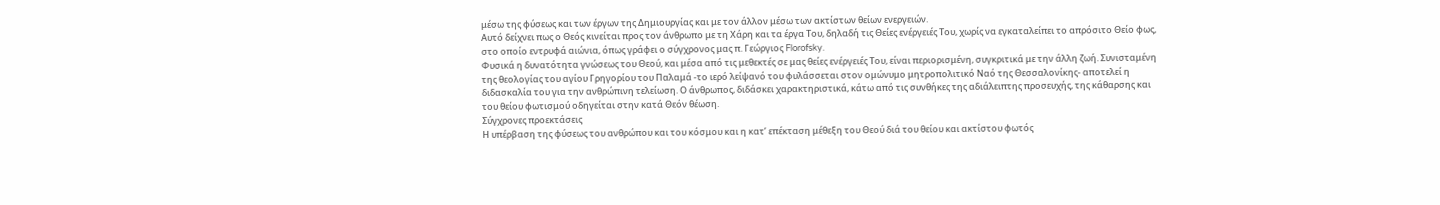μέσω της φύσεως και των έργων της Δημιουργίας και με τον άλλον μέσω των ακτίστων θείων ενεργειών.
Αυτό δείχνει πως ο Θεός κινείται προς τον άνθρωπο με τη Χάρη και τα έργα Του, δηλαδή τις Θείες ενέργειές Του, χωρίς να εγκαταλείπει το απρόσιτο Θείο φως, στο οποίο εντρυφά αιώνια, όπως γράφει ο σύγχρονος μας π. Γεώργιος Florofsky.
Φυσικά η δυνατότητα γνώσεως του Θεού, και μέσα από τις μεθεκτές σε μας θείες ενέργειές Του, είναι περιορισμένη, συγκριτικά με την άλλη ζωή. Συνισταμένη της θεολογίας του αγίου Γρηγορίου του Παλαμά -το ιερό λείψανό του φυλάσσεται στον ομώνυμο μητροπολιτικό Ναό της Θεσσαλονίκης- αποτελεί η διδασκαλία του για την ανθρώπινη τελείωση. Ο άνθρωπος, διδάσκει χαρακτηριστικά, κάτω από τις συνθήκες της αδιάλειπτης προσευχής, της κάθαρσης και του θείου φωτισμού οδηγείται στην κατά Θεόν θέωση.
Σύγχρονες προεκτάσεις
Η υπέρβαση της φύσεως του ανθρώπου και του κόσμου και η κατ’ επέκταση μέθεξη του Θεού διά του θείου και ακτίστου φωτός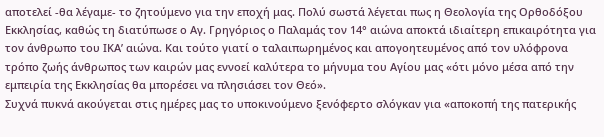αποτελεί -θα λέγαμε- το ζητούμενο για την εποχή μας. Πολύ σωστά λέγεται πως η Θεολογία της Ορθοδόξου Εκκλησίας, καθώς τη διατύπωσε ο Αγ. Γρηγόριος ο Παλαμάς τον 14° αιώνα αποκτά ιδιαίτερη επικαιρότητα για τον άνθρωπο του ΙΚΑ’ αιώνα. Και τούτο γιατί ο ταλαιπωρημένος και απογοητευμένος από τον υλόφρονα τρόπο ζωής άνθρωπος των καιρών μας εννοεί καλύτερα το μήνυμα του Αγίου μας «ότι μόνο μέσα από την εμπειρία της Εκκλησίας θα μπορέσει να πλησιάσει τον Θεό».
Συχνά πυκνά ακούγεται στις ημέρες μας το υποκινούμενο ξενόφερτο σλόγκαν για «αποκοπή της πατερικής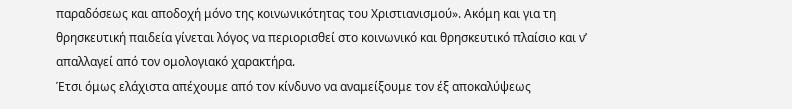παραδόσεως και αποδοχή μόνο της κοινωνικότητας του Χριστιανισμού». Ακόμη και για τη θρησκευτική παιδεία γίνεται λόγος να περιορισθεί στο κοινωνικό και θρησκευτικό πλαίσιο και ν’ απαλλαγεί από τον ομολογιακό χαρακτήρα.
Έτσι όμως ελάχιστα απέχουμε από τον κίνδυνο να αναμείξουμε τον έξ αποκαλύψεως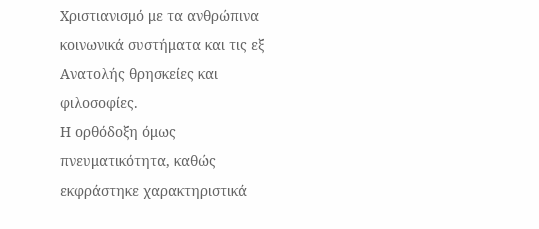Χριστιανισμό με τα ανθρώπινα κοινωνικά συστήματα και τις εξ Ανατολής θρησκείες και φιλοσοφίες.
Η ορθόδοξη όμως πνευματικότητα, καθώς εκφράστηκε χαρακτηριστικά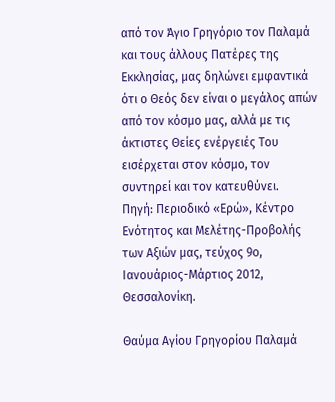από τον Άγιο Γρηγόριο τον Παλαμά και τους άλλους Πατέρες της Εκκλησίας, μας δηλώνει εμφαντικά ότι ο Θεός δεν είναι ο μεγάλος απών από τον κόσμο μας, αλλά με τις άκτιστες Θείες ενέργειές Του εισέρχεται στον κόσμο, τον συντηρεί και τον κατευθύνει.
Πηγή: Περιοδικό «Ερώ», Κέντρο Ενότητος και Μελέτης-Προβολής των Αξιών μας, τεύχος 9ο, Ιανουάριος-Μάρτιος 2012, Θεσσαλονίκη.

Θαύμα Αγίου Γρηγορίου Παλαμά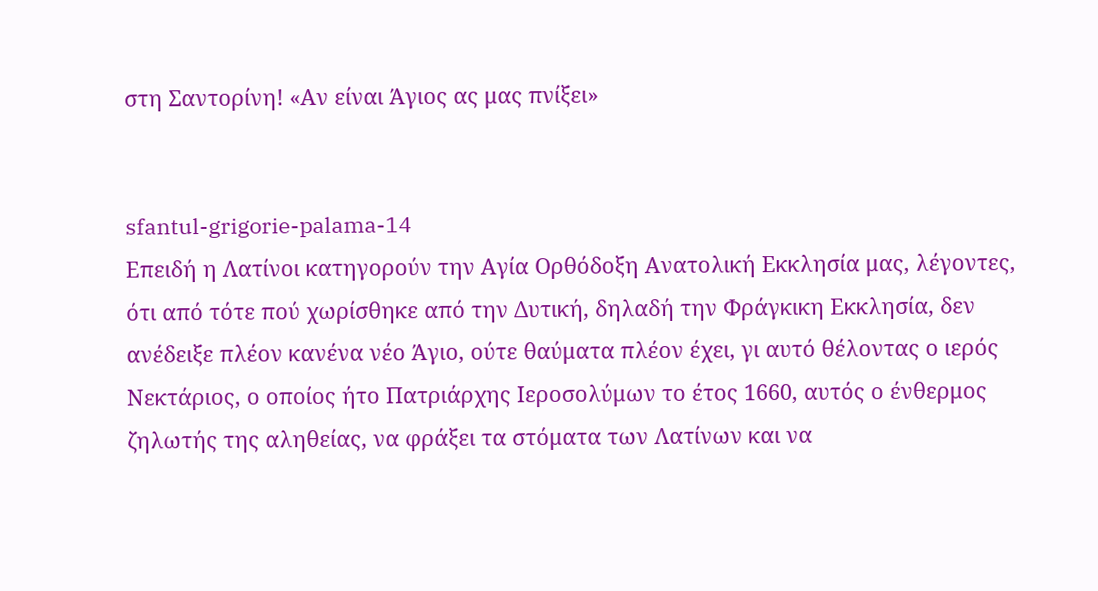στη Σαντορίνη! «Αν είναι Άγιος ας μας πνίξει»


sfantul-grigorie-palama-14
Επειδή η Λατίνοι κατηγορούν την Αγία Ορθόδοξη Ανατολική Εκκλησία μας, λέγοντες, ότι από τότε πού χωρίσθηκε από την Δυτική, δηλαδή την Φράγκικη Εκκλησία, δεν ανέδειξε πλέον κανένα νέο Άγιο, ούτε θαύματα πλέον έχει, γι αυτό θέλοντας ο ιερός Νεκτάριος, ο οποίος ήτο Πατριάρχης Ιεροσολύμων το έτος 1660, αυτός ο ένθερμος ζηλωτής της αληθείας, να φράξει τα στόματα των Λατίνων και να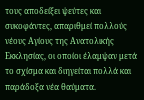τους αποδείξει ψεύτες και συκοφάντες, απαριθμεί πολλούς νέους Αγίους της Ανατολικής Εκκλησίας, οι οποίοι έλαμψαν μετά το σχίσμα και διηγείται πολλά και παράδοξα νέα θαύματα.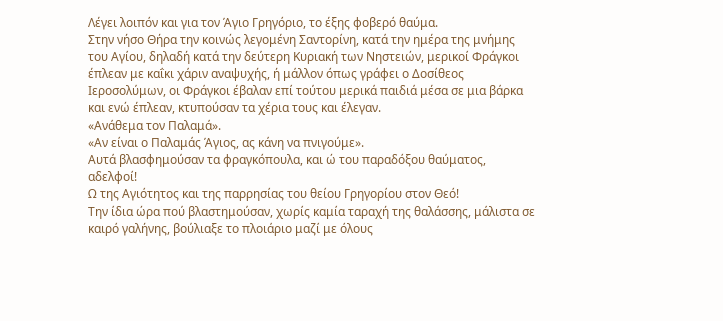Λέγει λοιπόν και για τον Άγιο Γρηγόριο, το έξης φοβερό θαύμα.
Στην νήσο Θήρα την κοινώς λεγομένη Σαντορίνη, κατά την ημέρα της μνήμης του Αγίου, δηλαδή κατά την δεύτερη Κυριακή των Νηστειών, μερικοί Φράγκοι έπλεαν με καΐκι χάριν αναψυχής, ή μάλλον όπως γράφει ο Δοσίθεος Ιεροσολύμων, οι Φράγκοι έβαλαν επί τούτου μερικά παιδιά μέσα σε μια βάρκα και ενώ έπλεαν, κτυπούσαν τα χέρια τους και έλεγαν.
«Ανάθεμα τον Παλαμά».
«Αν είναι ο Παλαμάς Άγιος, ας κάνη να πνιγούμε».
Αυτά βλασφημούσαν τα φραγκόπουλα, και ώ του παραδόξου θαύματος, αδελφοί!
Ω της Αγιότητος και της παρρησίας του θείου Γρηγορίου στον Θεό!
Την ίδια ώρα πού βλαστημούσαν, χωρίς καμία ταραχή της θαλάσσης, μάλιστα σε καιρό γαλήνης, βούλιαξε το πλοιάριο μαζί με όλους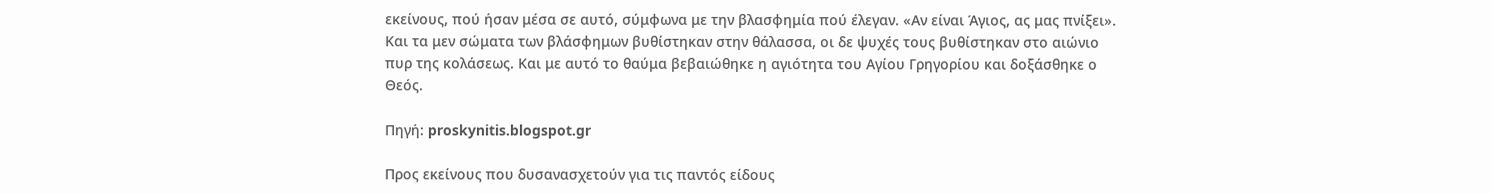εκείνους, πού ήσαν μέσα σε αυτό, σύμφωνα με την βλασφημία πού έλεγαν. «Αν είναι Άγιος, ας μας πνίξει». Και τα μεν σώματα των βλάσφημων βυθίστηκαν στην θάλασσα, οι δε ψυχές τους βυθίστηκαν στο αιώνιο πυρ της κολάσεως. Και με αυτό το θαύμα βεβαιώθηκε η αγιότητα του Αγίου Γρηγορίου και δοξάσθηκε ο Θεός.

Πηγή: proskynitis.blogspot.gr

Προς εκείνους που δυσανασχετούν για τις παντός είδους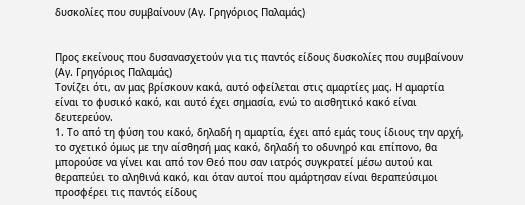δυσκολίες που συμβαίνουν (Αγ. Γρηγόριος Παλαμάς)


Προς εκείνους που δυσανασχετούν για τις παντός είδους δυσκολίες που συμβαίνουν
(Αγ. Γρηγόριος Παλαμάς)
Τονίζει ότι, αν μας βρίσκουν κακά, αυτό οφείλεται στις αμαρτίες μας. Η αμαρτία είναι το φυσικό κακό, και αυτό έχει σημασία, ενώ το αισθητικό κακό είναι δευτερεύον.
1. Το από τη φύση του κακό, δηλαδή η αμαρτία, έχει από εμάς τους ίδιους την αρχή, το σχετικό όμως με την αίσθησή μας κακό, δηλαδή το οδυνηρό και επίπονο, θα μπορούσε να γίνει και από τον Θεό που σαν ιατρός συγκρατεί μέσω αυτού και θεραπεύει το αληθινά κακό, και όταν αυτοί που αμάρτησαν είναι θεραπεύσιμοι προσφέρει τις παντός είδους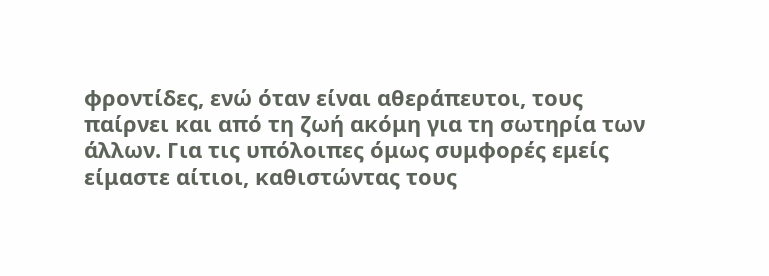φροντίδες, ενώ όταν είναι αθεράπευτοι, τους παίρνει και από τη ζωή ακόμη για τη σωτηρία των άλλων. Για τις υπόλοιπες όμως συμφορές εμείς είμαστε αίτιοι, καθιστώντας τους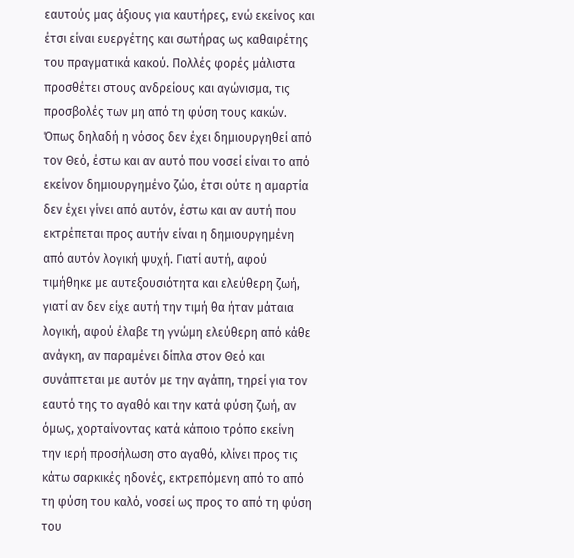εαυτούς μας άξιους για καυτήρες, ενώ εκείνος και έτσι είναι ευεργέτης και σωτήρας ως καθαιρέτης του πραγματικά κακού. Πολλές φορές μάλιστα προσθέτει στους ανδρείους και αγώνισμα, τις προσβολές των μη από τη φύση τους κακών. Όπως δηλαδή η νόσος δεν έχει δημιουργηθεί από τον Θεό, έστω και αν αυτό που νοσεί είναι το από εκείνον δημιουργημένο ζώο, έτσι ούτε η αμαρτία δεν έχει γίνει από αυτόν, έστω και αν αυτή που εκτρέπεται προς αυτήν είναι η δημιουργημένη από αυτόν λογική ψυχή. Γιατί αυτή, αφού τιμήθηκε με αυτεξουσιότητα και ελεύθερη ζωή, γιατί αν δεν είχε αυτή την τιμή θα ήταν μάταια λογική, αφού έλαβε τη γνώμη ελεύθερη από κάθε ανάγκη, αν παραμένει δίπλα στον Θεό και συνάπτεται με αυτόν με την αγάπη, τηρεί για τον εαυτό της το αγαθό και την κατά φύση ζωή, αν όμως, χορταίνοντας κατά κάποιο τρόπο εκείνη την ιερή προσήλωση στο αγαθό, κλίνει προς τις κάτω σαρκικές ηδονές, εκτρεπόμενη από το από τη φύση του καλό, νοσεί ως προς το από τη φύση του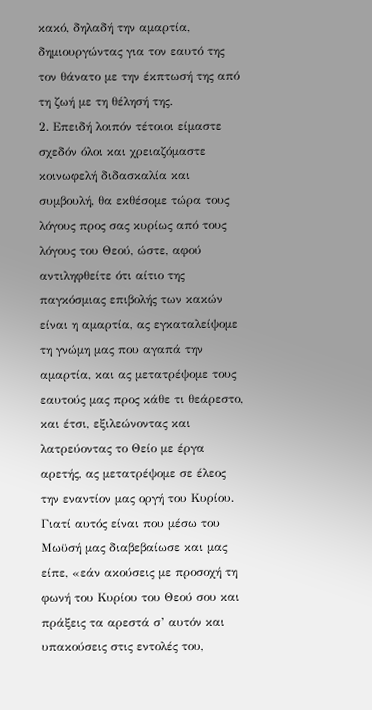κακό, δηλαδή την αμαρτία, δημιουργώντας για τον εαυτό της τον θάνατο με την έκπτωσή της από τη ζωή με τη θέλησή της.
2. Επειδή λοιπόν τέτοιοι είμαστε σχεδόν όλοι και χρειαζόμαστε κοινωφελή διδασκαλία και συμβουλή, θα εκθέσομε τώρα τους λόγους προς σας κυρίως από τους λόγους του Θεού, ώστε, αφού αντιληφθείτε ότι αίτιο της παγκόσμιας επιβολής των κακών είναι η αμαρτία, ας εγκαταλείψομε τη γνώμη μας που αγαπά την αμαρτία, και ας μετατρέψομε τους εαυτούς μας προς κάθε τι θεάρεστο, και έτσι, εξιλεώνοντας και λατρεύοντας το Θείο με έργα αρετής, ας μετατρέψομε σε έλεος την εναντίον μας οργή του Κυρίου. Γιατί αυτός είναι που μέσω του Μωϋσή μας διαβεβαίωσε και μας είπε, «εάν ακούσεις με προσοχή τη φωνή του Κυρίου του Θεού σου και πράξεις τα αρεστά σ’ αυτόν και υπακούσεις στις εντολές του,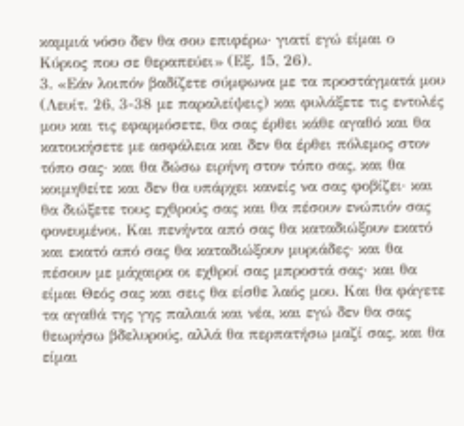καμμιά νόσο δεν θα σου επιφέρω· γιατί εγώ είμαι ο Κύριος που σε θεραπεύει» (Εξ. 15, 26).
3. «Εάν λοιπόν βαδίζετε σύμφωνα με τα προστάγματά μου (Λευίτ. 26, 3-38 με παραλείψεις) και φυλάξετε τις εντολές μου και τις εφαρμόσετε, θα σας έρθει κάθε αγαθό και θα κατοικήσετε με ασφάλεια και δεν θα έρθει πόλεμος στον τόπο σας· και θα δώσω ειρήνη στον τόπο σας, και θα κοιμηθείτε και δεν θα υπάρχει κανείς να σας φοβίζει· και θα διώξετε τους εχθρούς σας και θα πέσουν ενώπιόν σας φονευμένοι. Και πενήντα από σας θα καταδιώξουν εκατό και εκατό από σας θα καταδιώξουν μυριάδες· και θα πέσουν με μάχαιρα οι εχθροί σας μπροστά σας· και θα είμαι Θεός σας και σεις θα είσθε λαός μου. Και θα φάγετε τα αγαθά της γης παλαιά και νέα, και εγώ δεν θα σας θεωρήσω βδελυρούς, αλλά θα περπατήσω μαζί σας, και θα είμαι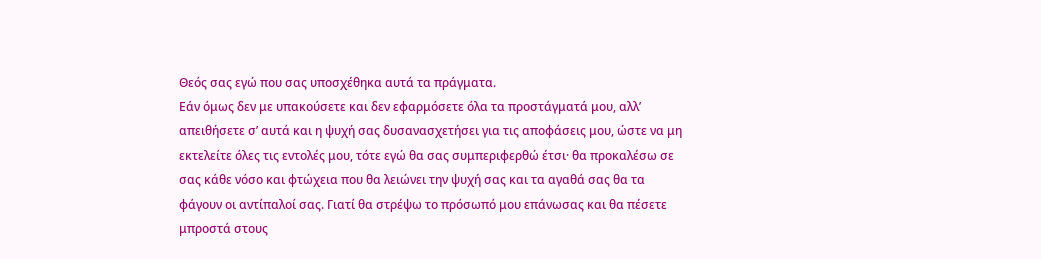Θεός σας εγώ που σας υποσχέθηκα αυτά τα πράγματα.
Εάν όμως δεν με υπακούσετε και δεν εφαρμόσετε όλα τα προστάγματά μου, αλλ’ απειθήσετε σ’ αυτά και η ψυχή σας δυσανασχετήσει για τις αποφάσεις μου, ώστε να μη εκτελείτε όλες τις εντολές μου, τότε εγώ θα σας συμπεριφερθώ έτσι· θα προκαλέσω σε σας κάθε νόσο και φτώχεια που θα λειώνει την ψυχή σας και τα αγαθά σας θα τα φάγουν οι αντίπαλοί σας. Γιατί θα στρέψω το πρόσωπό μου επάνωσας και θα πέσετε μπροστά στους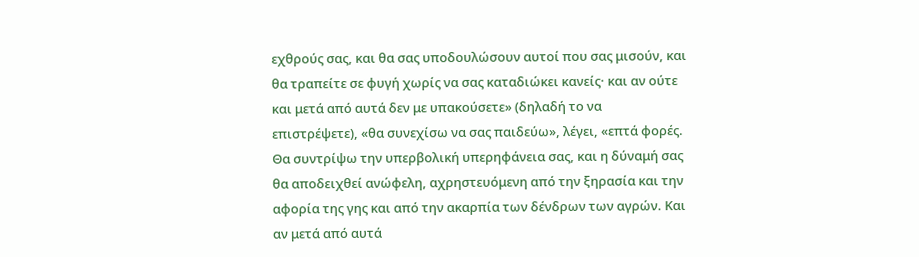εχθρούς σας, και θα σας υποδουλώσουν αυτοί που σας μισούν, και θα τραπείτε σε φυγή χωρίς να σας καταδιώκει κανείς· και αν ούτε και μετά από αυτά δεν με υπακούσετε» (δηλαδή το να επιστρέψετε), «θα συνεχίσω να σας παιδεύω», λέγει, «επτά φορές. Θα συντρίψω την υπερβολική υπερηφάνεια σας, και η δύναμή σας θα αποδειχθεί ανώφελη, αχρηστευόμενη από την ξηρασία και την αφορία της γης και από την ακαρπία των δένδρων των αγρών. Και αν μετά από αυτά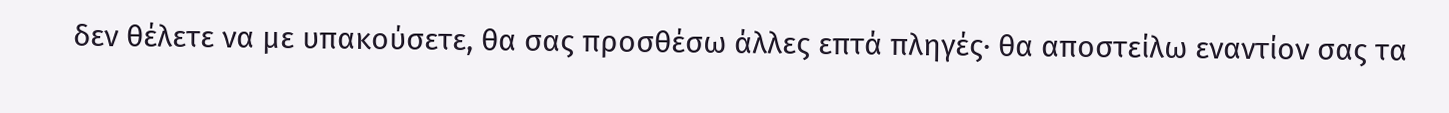δεν θέλετε να με υπακούσετε, θα σας προσθέσω άλλες επτά πληγές· θα αποστείλω εναντίον σας τα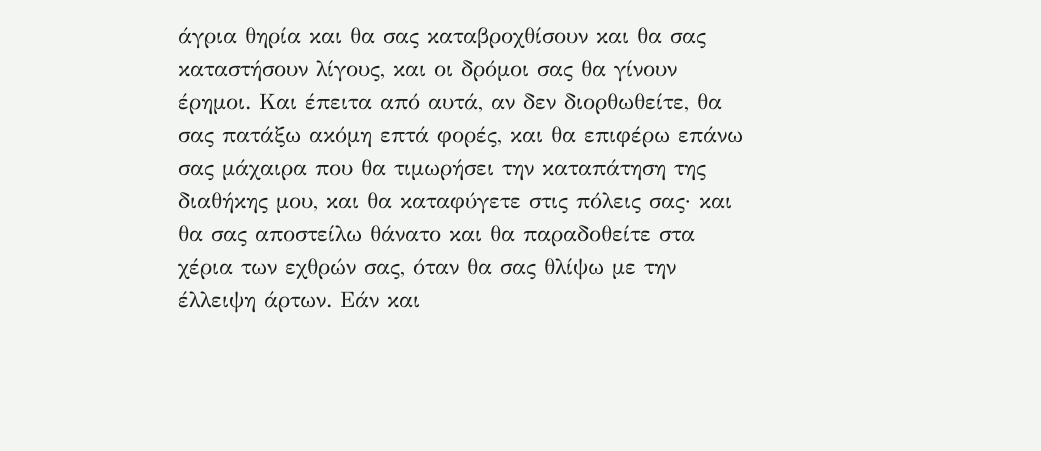άγρια θηρία και θα σας καταβροχθίσουν και θα σας καταστήσουν λίγους, και οι δρόμοι σας θα γίνουν έρημοι. Και έπειτα από αυτά, αν δεν διορθωθείτε, θα σας πατάξω ακόμη επτά φορές, και θα επιφέρω επάνω σας μάχαιρα που θα τιμωρήσει την καταπάτηση της διαθήκης μου, και θα καταφύγετε στις πόλεις σας· και θα σας αποστείλω θάνατο και θα παραδοθείτε στα χέρια των εχθρών σας, όταν θα σας θλίψω με την έλλειψη άρτων. Εάν και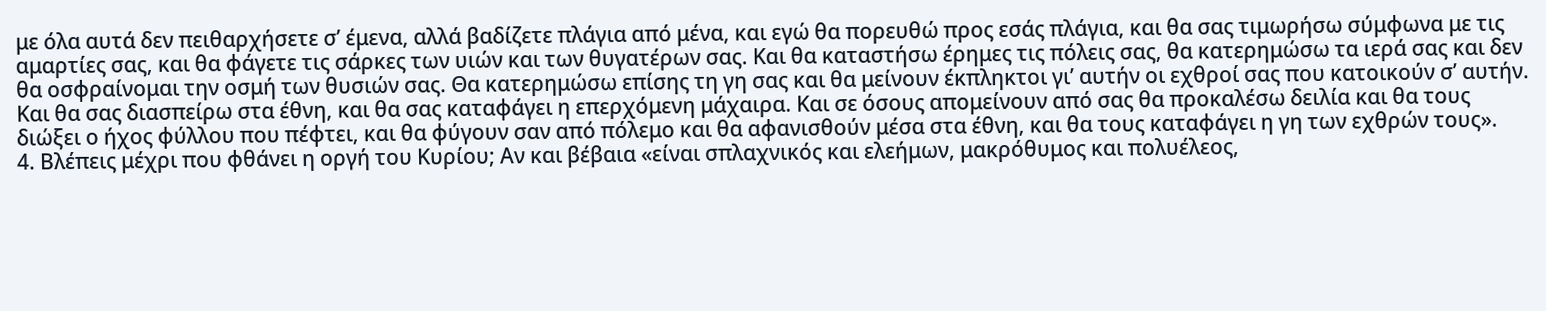με όλα αυτά δεν πειθαρχήσετε σ’ έμενα, αλλά βαδίζετε πλάγια από μένα, και εγώ θα πορευθώ προς εσάς πλάγια, και θα σας τιμωρήσω σύμφωνα με τις αμαρτίες σας, και θα φάγετε τις σάρκες των υιών και των θυγατέρων σας. Και θα καταστήσω έρημες τις πόλεις σας, θα κατερημώσω τα ιερά σας και δεν θα οσφραίνομαι την οσμή των θυσιών σας. Θα κατερημώσω επίσης τη γη σας και θα μείνουν έκπληκτοι γι’ αυτήν οι εχθροί σας που κατοικούν σ’ αυτήν. Και θα σας διασπείρω στα έθνη, και θα σας καταφάγει η επερχόμενη μάχαιρα. Και σε όσους απομείνουν από σας θα προκαλέσω δειλία και θα τους διώξει ο ήχος φύλλου που πέφτει, και θα φύγουν σαν από πόλεμο και θα αφανισθούν μέσα στα έθνη, και θα τους καταφάγει η γη των εχθρών τους».
4. Βλέπεις μέχρι που φθάνει η οργή του Κυρίου; Αν και βέβαια «είναι σπλαχνικός και ελεήμων, μακρόθυμος και πολυέλεος,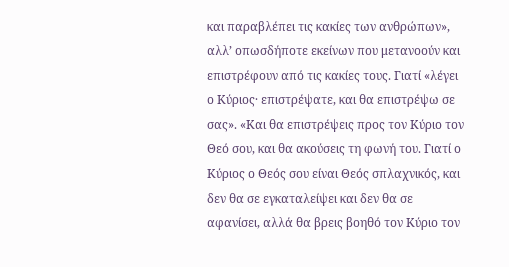και παραβλέπει τις κακίες των ανθρώπων», αλλ’ οπωσδήποτε εκείνων που μετανοούν και επιστρέφουν από τις κακίες τους. Γιατί «λέγει ο Κύριος· επιστρέψατε, και θα επιστρέψω σε σας». «Και θα επιστρέψεις προς τον Κύριο τον Θεό σου, και θα ακούσεις τη φωνή του. Γιατί ο Κύριος ο Θεός σου είναι Θεός σπλαχνικός, και δεν θα σε εγκαταλείψει και δεν θα σε αφανίσει, αλλά θα βρεις βοηθό τον Κύριο τον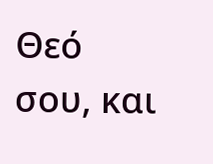Θεό σου, και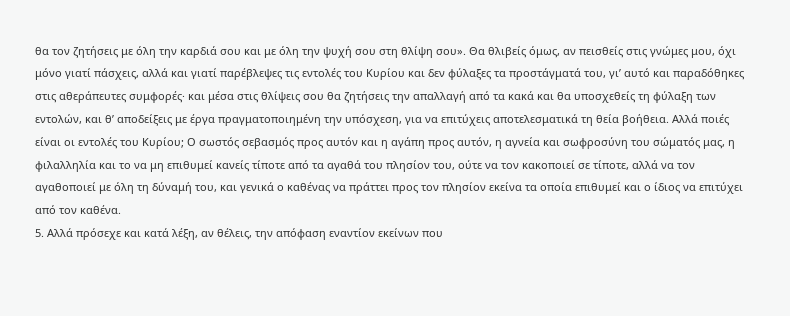θα τον ζητήσεις με όλη την καρδιά σου και με όλη την ψυχή σου στη θλίψη σου». Θα θλιβείς όμως, αν πεισθείς στις γνώμες μου, όχι μόνο γιατί πάσχεις, αλλά και γιατί παρέβλεψες τις εντολές του Κυρίου και δεν φύλαξες τα προστάγματά του, γι’ αυτό και παραδόθηκες στις αθεράπευτες συμφορές· και μέσα στις θλίψεις σου θα ζητήσεις την απαλλαγή από τα κακά και θα υποσχεθείς τη φύλαξη των εντολών, και θ’ αποδείξεις με έργα πραγματοποιημένη την υπόσχεση, για να επιτύχεις αποτελεσματικά τη θεία βοήθεια. Αλλά ποιές είναι οι εντολές του Κυρίου; Ο σωστός σεβασμός προς αυτόν και η αγάπη προς αυτόν, η αγνεία και σωφροσύνη του σώματός μας, η φιλαλληλία και το να μη επιθυμεί κανείς τίποτε από τα αγαθά του πλησίον του, ούτε να τον κακοποιεί σε τίποτε, αλλά να τον αγαθοποιεί με όλη τη δύναμή του, και γενικά ο καθένας να πράττει προς τον πλησίον εκείνα τα οποία επιθυμεί και ο ίδιος να επιτύχει από τον καθένα.
5. Αλλά πρόσεχε και κατά λέξη, αν θέλεις, την απόφαση εναντίον εκείνων που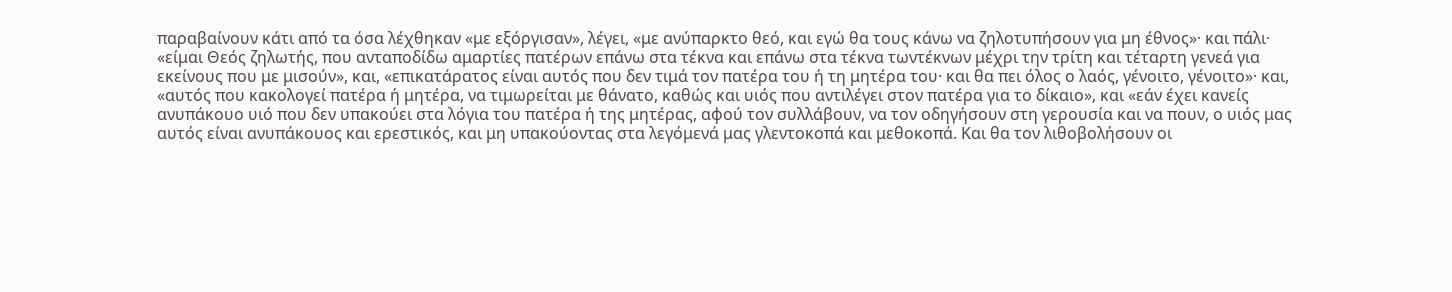παραβαίνουν κάτι από τα όσα λέχθηκαν «με εξόργισαν», λέγει, «με ανύπαρκτο θεό, και εγώ θα τους κάνω να ζηλοτυπήσουν για μη έθνος»· και πάλι· «είμαι Θεός ζηλωτής, που ανταποδίδω αμαρτίες πατέρων επάνω στα τέκνα και επάνω στα τέκνα τωντέκνων μέχρι την τρίτη και τέταρτη γενεά για εκείνους που με μισούν», και, «επικατάρατος είναι αυτός που δεν τιμά τον πατέρα του ή τη μητέρα του· και θα πει όλος ο λαός, γένοιτο, γένοιτο»· και, «αυτός που κακολογεί πατέρα ή μητέρα, να τιμωρείται με θάνατο, καθώς και υιός που αντιλέγει στον πατέρα για το δίκαιο», και «εάν έχει κανείς ανυπάκουο υιό που δεν υπακούει στα λόγια του πατέρα ή της μητέρας, αφού τον συλλάβουν, να τον οδηγήσουν στη γερουσία και να πουν, ο υιός μας αυτός είναι ανυπάκουος και ερεστικός, και μη υπακούοντας στα λεγόμενά μας γλεντοκοπά και μεθοκοπά. Και θα τον λιθοβολήσουν οι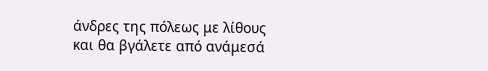άνδρες της πόλεως με λίθους και θα βγάλετε από ανάμεσά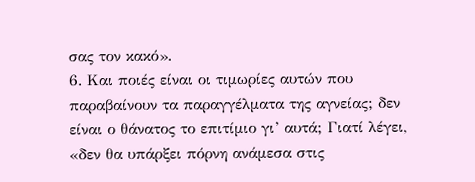σας τον κακό».
6. Και ποιές είναι οι τιμωρίες αυτών που παραβαίνουν τα παραγγέλματα της αγνείας; δεν είναι ο θάνατος το επιτίμιο γι’ αυτά; Γιατί λέγει, «δεν θα υπάρξει πόρνη ανάμεσα στις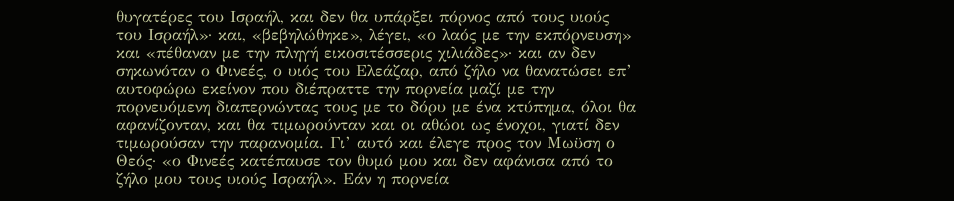θυγατέρες του Ισραήλ, και δεν θα υπάρξει πόρνος από τους υιούς του Ισραήλ»· και, «βεβηλώθηκε», λέγει, «ο λαός με την εκπόρνευση» και «πέθαναν με την πληγή εικοσιτέσσερις χιλιάδες»· και αν δεν σηκωνόταν ο Φινεές, ο υιός του Ελεάζαρ, από ζήλο να θανατώσει επ’ αυτοφώρω εκείνον που διέπραττε την πορνεία μαζί με την πορνευόμενη διαπερνώντας τους με το δόρυ με ένα κτύπημα, όλοι θα αφανίζονταν, και θα τιμωρούνταν και οι αθώοι ως ένοχοι, γιατί δεν τιμωρούσαν την παρανομία. Γι’ αυτό και έλεγε προς τον Μωϋση ο Θεός· «ο Φινεές κατέπαυσε τον θυμό μου και δεν αφάνισα από το ζήλο μου τους υιούς Ισραήλ». Εάν η πορνεία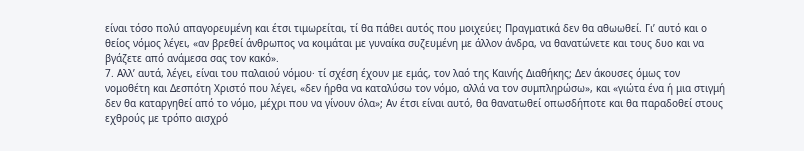είναι τόσο πολύ απαγορευμένη και έτσι τιμωρείται, τί θα πάθει αυτός που μοιχεύει; Πραγματικά δεν θα αθωωθεί. Γι’ αυτό και ο θείος νόμος λέγει, «αν βρεθεί άνθρωπος να κοιμάται με γυναίκα συζευμένη με άλλον άνδρα, να θανατώνετε και τους δυο και να βγάζετε από ανάμεσα σας τον κακό».
7. Αλλ’ αυτά, λέγει, είναι του παλαιού νόμου· τί σχέση έχουν με εμάς, τον λαό της Καινής Διαθήκης; Δεν άκουσες όμως τον νομοθέτη και Δεσπότη Χριστό που λέγει, «δεν ήρθα να καταλύσω τον νόμο, αλλά να τον συμπληρώσω», και «γιώτα ένα ή μια στιγμή δεν θα καταργηθεί από το νόμο, μέχρι που να γίνουν όλα»; Αν έτσι είναι αυτό, θα θανατωθεί οπωσδήποτε και θα παραδοθεί στους εχθρούς με τρόπο αισχρό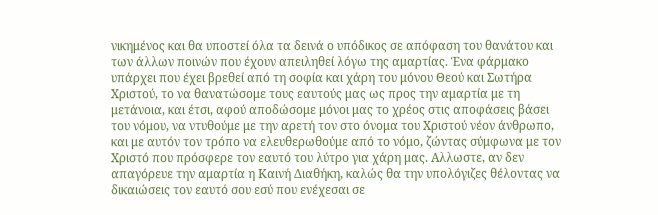νικημένος και θα υποστεί όλα τα δεινά ο υπόδικος σε απόφαση του θανάτου και των άλλων ποινών που έχουν απειληθεί λόγω της αμαρτίας. Ένα φάρμακο υπάρχει που έχει βρεθεί από τη σοφία και χάρη του μόνου Θεού και Σωτήρα Χριστού, το να θανατώσομε τους εαυτούς μας ως προς την αμαρτία με τη μετάνοια, και έτσι, αφού αποδώσομε μόνοι μας το χρέος στις αποφάσεις βάσει του νόμου, να ντυθούμε με την αρετή τον στο όνομα του Χριστού νέον άνθρωπο, και με αυτόν τον τρόπο να ελευθερωθούμε από το νόμο, ζώντας σύμφωνα με τον Χριστό που πρόσφερε τον εαυτό του λύτρο για χάρη μας. Αλλωστε, αν δεν απαγόρευε την αμαρτία η Καινή Διαθήκη, καλώς θα την υπολόγιζες θέλοντας να δικαιώσεις τον εαυτό σου εσύ που ενέχεσαι σε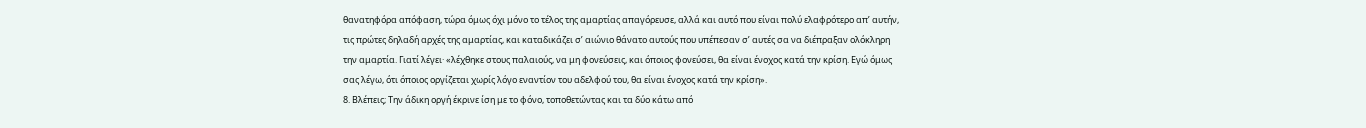θανατηφόρα απόφαση, τώρα όμως όχι μόνο το τέλος της αμαρτίας απαγόρευσε, αλλά και αυτό που είναι πολύ ελαφρότερο απ’ αυτήν, τις πρώτες δηλαδή αρχές της αμαρτίας, και καταδικάζει σ’ αιώνιο θάνατο αυτούς που υπέπεσαν σ’ αυτές σα να διέπραξαν ολόκληρη την αμαρτία. Γιατί λέγει· «λέχθηκε στους παλαιούς, να μη φονεύσεις, και όποιος φονεύσει, θα είναι ένοχος κατά την κρίση. Εγώ όμως σας λέγω, ότι όποιος οργίζεται χωρίς λόγο εναντίον του αδελφού του, θα είναι ένοχος κατά την κρίση».
8. Βλέπεις; Την άδικη οργή έκρινε ίση με το φόνο, τοποθετώντας και τα δύο κάτω από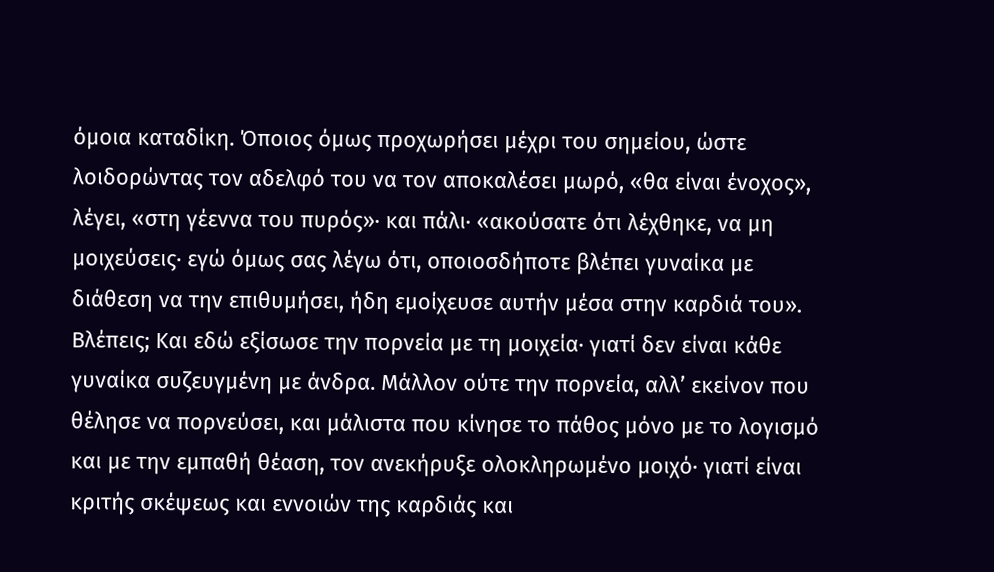όμοια καταδίκη. Όποιος όμως προχωρήσει μέχρι του σημείου, ώστε λοιδορώντας τον αδελφό του να τον αποκαλέσει μωρό, «θα είναι ένοχος», λέγει, «στη γέεννα του πυρός»· και πάλι· «ακούσατε ότι λέχθηκε, να μη μοιχεύσεις· εγώ όμως σας λέγω ότι, οποιοσδήποτε βλέπει γυναίκα με διάθεση να την επιθυμήσει, ήδη εμοίχευσε αυτήν μέσα στην καρδιά του». Βλέπεις; Και εδώ εξίσωσε την πορνεία με τη μοιχεία· γιατί δεν είναι κάθε γυναίκα συζευγμένη με άνδρα. Μάλλον ούτε την πορνεία, αλλ’ εκείνον που θέλησε να πορνεύσει, και μάλιστα που κίνησε το πάθος μόνο με το λογισμό και με την εμπαθή θέαση, τον ανεκήρυξε ολοκληρωμένο μοιχό· γιατί είναι κριτής σκέψεως και εννοιών της καρδιάς και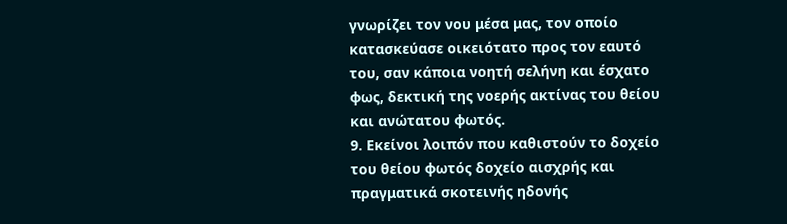γνωρίζει τον νου μέσα μας, τον οποίο κατασκεύασε οικειότατο προς τον εαυτό του, σαν κάποια νοητή σελήνη και έσχατο φως, δεκτική της νοερής ακτίνας του θείου και ανώτατου φωτός.
9. Εκείνοι λοιπόν που καθιστούν το δοχείο του θείου φωτός δοχείο αισχρής και πραγματικά σκοτεινής ηδονής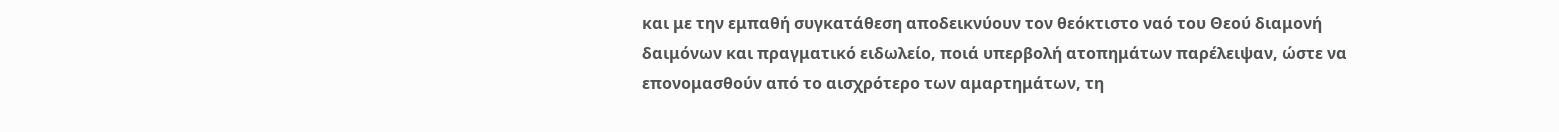και με την εμπαθή συγκατάθεση αποδεικνύουν τον θεόκτιστο ναό του Θεού διαμονή δαιμόνων και πραγματικό ειδωλείο, ποιά υπερβολή ατοπημάτων παρέλειψαν, ώστε να επονομασθούν από το αισχρότερο των αμαρτημάτων, τη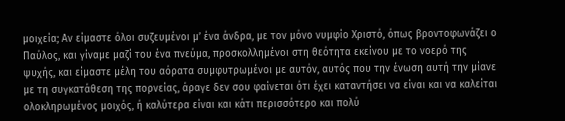μοιχεία; Αν είμαστε όλοι συζευμένοι μ’ ένα άνδρα, με τον μόνο νυμφίο Χριστό, όπως βροντοφωνάζει ο Παύλος, και γίναμε μαζί του ένα πνεύμα, προσκολλημένοι στη θεότητα εκείνου με το νοερό της ψυχής, και είμαστε μέλη του αόρατα συμφυτρωμένοι με αυτόν, αυτός που την ένωση αυτή την μίανε με τη συγκατάθεση της πορνείας, άραγε δεν σου φαίνεται ότι έχει καταντήσει να είναι και να καλείται ολοκληρωμένος μοιχός, ή καλύτερα είναι και κάτι περισσότερο και πολύ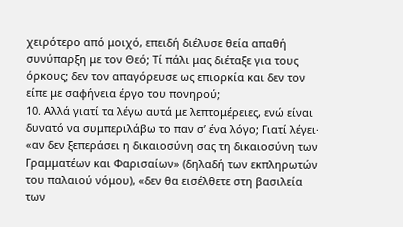χειρότερο από μοιχό, επειδή διέλυσε θεία απαθή συνύπαρξη με τον Θεό; Τί πάλι μας διέταξε για τους όρκους; δεν τον απαγόρευσε ως επιορκία και δεν τον είπε με σαφήνεια έργο του πονηρού;
10. Αλλά γιατί τα λέγω αυτά με λεπτομέρειες, ενώ είναι δυνατό να συμπεριλάβω το παν σ’ ένα λόγο; Γιατί λέγει· «αν δεν ξεπεράσει η δικαιοσύνη σας τη δικαιοσύνη των Γραμματέων και Φαρισαίων» (δηλαδή των εκπληρωτών του παλαιού νόμου), «δεν θα εισέλθετε στη βασιλεία των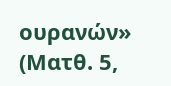ουρανών» (Ματθ. 5,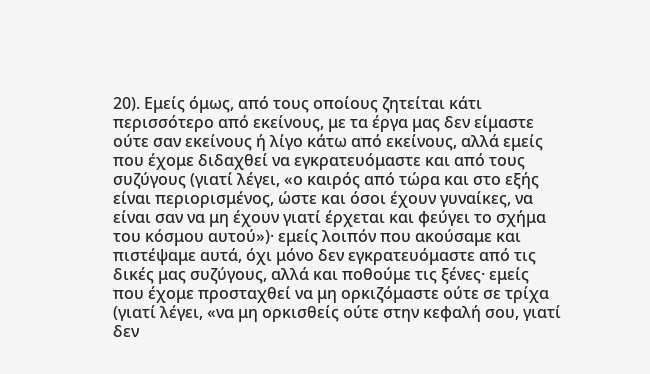20). Εμείς όμως, από τους οποίους ζητείται κάτι περισσότερο από εκείνους, με τα έργα μας δεν είμαστε ούτε σαν εκείνους ή λίγο κάτω από εκείνους, αλλά εμείς που έχομε διδαχθεί να εγκρατευόμαστε και από τους συζύγους (γιατί λέγει, «ο καιρός από τώρα και στο εξής είναι περιορισμένος, ώστε και όσοι έχουν γυναίκες, να είναι σαν να μη έχουν γιατί έρχεται και φεύγει το σχήμα του κόσμου αυτού»)· εμείς λοιπόν που ακούσαμε και πιστέψαμε αυτά, όχι μόνο δεν εγκρατευόμαστε από τις δικές μας συζύγους, αλλά και ποθούμε τις ξένες· εμείς που έχομε προσταχθεί να μη ορκιζόμαστε ούτε σε τρίχα (γιατί λέγει, «να μη ορκισθείς ούτε στην κεφαλή σου, γιατί δεν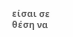είσαι σε θέση να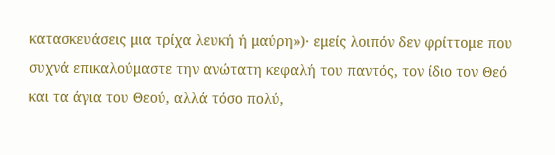κατασκευάσεις μια τρίχα λευκή ή μαύρη»)· εμείς λοιπόν δεν φρίττομε που συχνά επικαλούμαστε την ανώτατη κεφαλή του παντός, τον ίδιο τον Θεό και τα άγια του Θεού, αλλά τόσο πολύ,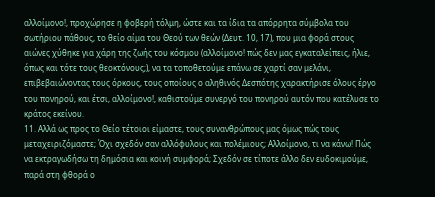αλλοίμονο!, προχώρησε η φοβερή τόλμη, ώστε και τα ίδια τα απόρρητα σύμβολα του σωτήριου πάθους, το θείο αίμα του Θεού των θεών (Δευτ. 10, 17), που μια φορά στους αιώνες χύθηκε για χάρη της ζωής του κόσμου (αλλοίμονο! πώς δεν μας εγκαταλείπεις, ήλιε, όπως και τότε τους θεοκτόνους;), να τα τοποθετούμε επάνω σε χαρτί σαν μελάνι, επιβεβαιώνοντας τους όρκους, τους οποίους ο αληθινός Δεσπότης χαρακτήρισε όλους έργο του πονηρού, και έτσι, αλλοίμονο!, καθιστούμε συνεργό του πονηρού αυτόν που κατέλυσε το κράτος εκείνου.
11. Αλλά ως προς το Θείο τέτοιοι είμαστε, τους συνανθρώπους μας όμως πώς τους μεταχειριζόμαστε; Όχι σχεδόν σαν αλλόφυλους και πολέμιους; Αλλοίμονο, τι να κάνω! Πώς να εκτραγωδήσω τη δημόσια και κοινή συμφορά; Σχεδόν σε τίποτε άλλο δεν ευδοκιμούμε, παρά στη φθορά ο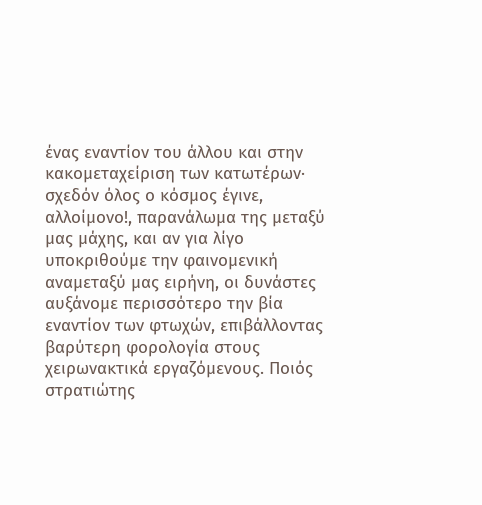ένας εναντίον του άλλου και στην κακομεταχείριση των κατωτέρων· σχεδόν όλος ο κόσμος έγινε, αλλοίμονο!, παρανάλωμα της μεταξύ μας μάχης, και αν για λίγο υποκριθούμε την φαινομενική αναμεταξύ μας ειρήνη, οι δυνάστες αυξάνομε περισσότερο την βία εναντίον των φτωχών, επιβάλλοντας βαρύτερη φορολογία στους χειρωνακτικά εργαζόμενους. Ποιός στρατιώτης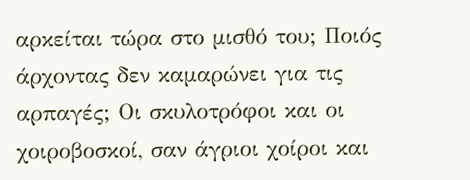αρκείται τώρα στο μισθό του; Ποιός άρχοντας δεν καμαρώνει για τις αρπαγές; Οι σκυλοτρόφοι και οι χοιροβοσκοί, σαν άγριοι χοίροι και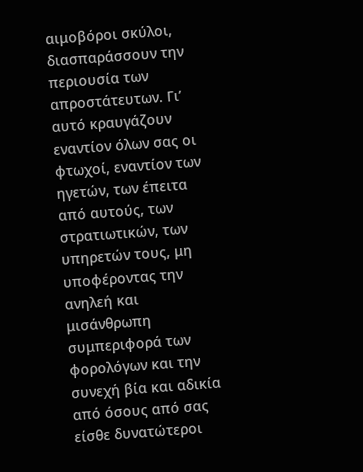αιμοβόροι σκύλοι, διασπαράσσουν την περιουσία των απροστάτευτων. Γι’ αυτό κραυγάζουν εναντίον όλων σας οι φτωχοί, εναντίον των ηγετών, των έπειτα από αυτούς, των στρατιωτικών, των υπηρετών τους, μη υποφέροντας την ανηλεή και μισάνθρωπη συμπεριφορά των φορολόγων και την συνεχή βία και αδικία από όσους από σας είσθε δυνατώτεροι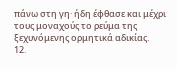πάνω στη γη· ήδη έφθασε και μέχρι τους μοναχούς το ρεύμα της ξεχυνόμενης ορμητικά αδικίας.
12.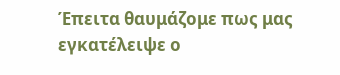Έπειτα θαυμάζομε πως μας εγκατέλειψε ο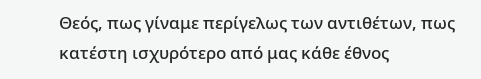Θεός, πως γίναμε περίγελως των αντιθέτων, πως κατέστη ισχυρότερο από μας κάθε έθνος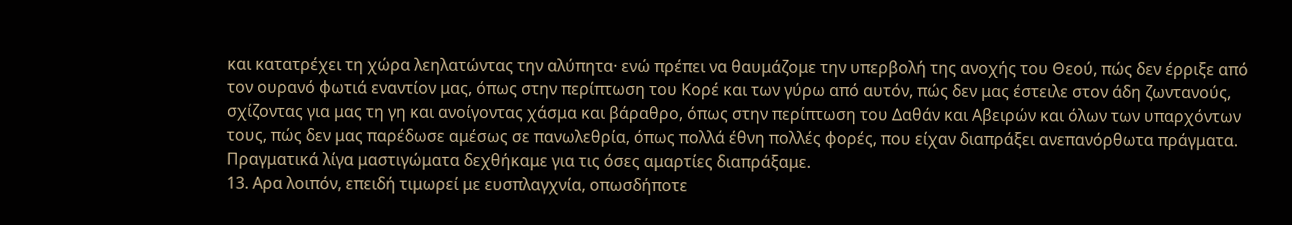και κατατρέχει τη χώρα λεηλατώντας την αλύπητα· ενώ πρέπει να θαυμάζομε την υπερβολή της ανοχής του Θεού, πώς δεν έρριξε από τον ουρανό φωτιά εναντίον μας, όπως στην περίπτωση του Κορέ και των γύρω από αυτόν, πώς δεν μας έστειλε στον άδη ζωντανούς, σχίζοντας για μας τη γη και ανοίγοντας χάσμα και βάραθρο, όπως στην περίπτωση του Δαθάν και Αβειρών και όλων των υπαρχόντων τους, πώς δεν μας παρέδωσε αμέσως σε πανωλεθρία, όπως πολλά έθνη πολλές φορές, που είχαν διαπράξει ανεπανόρθωτα πράγματα. Πραγματικά λίγα μαστιγώματα δεχθήκαμε για τις όσες αμαρτίες διαπράξαμε.
13. Αρα λοιπόν, επειδή τιμωρεί με ευσπλαγχνία, οπωσδήποτε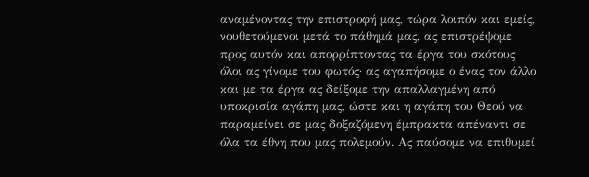αναμένοντας την επιστροφή μας, τώρα λοιπόν και εμείς, νουθετούμενοι μετά το πάθημά μας, ας επιστρέψομε προς αυτόν και απορρίπτοντας τα έργα του σκότους όλοι ας γίνομε του φωτός· ας αγαπήσομε ο ένας τον άλλο και με τα έργα ας δείξομε την απαλλαγμένη από υποκρισία αγάπη μας, ώστε και η αγάπη του Θεού να παραμείνει σε μας δοξαζόμενη έμπρακτα απέναντι σε όλα τα έθνη που μας πολεμούν. Ας παύσομε να επιθυμεί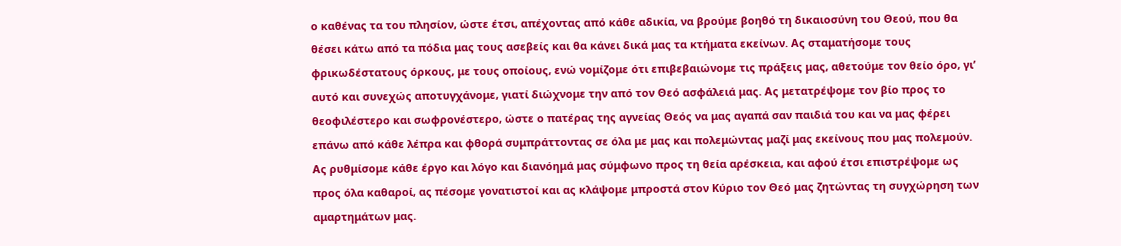ο καθένας τα του πλησίον, ώστε έτσι, απέχοντας από κάθε αδικία, να βρούμε βοηθό τη δικαιοσύνη του Θεού, που θα θέσει κάτω από τα πόδια μας τους ασεβείς και θα κάνει δικά μας τα κτήματα εκείνων. Ας σταματήσομε τους φρικωδέστατους όρκους, με τους οποίους, ενώ νομίζομε ότι επιβεβαιώνομε τις πράξεις μας, αθετούμε τον θείο όρο, γι’ αυτό και συνεχώς αποτυγχάνομε, γιατί διώχνομε την από τον Θεό ασφάλειά μας. Ας μετατρέψομε τον βίο προς το θεοφιλέστερο και σωφρονέστερο, ώστε ο πατέρας της αγνείας Θεός να μας αγαπά σαν παιδιά του και να μας φέρει επάνω από κάθε λέπρα και φθορά συμπράττοντας σε όλα με μας και πολεμώντας μαζί μας εκείνους που μας πολεμούν. Ας ρυθμίσομε κάθε έργο και λόγο και διανόημά μας σύμφωνο προς τη θεία αρέσκεια, και αφού έτσι επιστρέψομε ως προς όλα καθαροί, ας πέσομε γονατιστοί και ας κλάψομε μπροστά στον Κύριο τον Θεό μας ζητώντας τη συγχώρηση των αμαρτημάτων μας.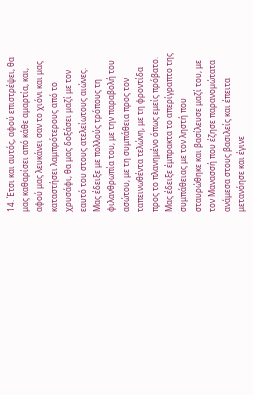14. Έτσι και αυτός, αφού επιστρέψει, θα μας καθαρίσει από κάθε αμαρτία, και, αφού μας λευκάνει σαν το χιόνι και μας καταστήσει λαμπρότερους από το χρυσάφι, θα μας δοξάσει μαζί με τον εαυτό του στους ατελείωτους αιώνες. Μας έδειξε με πολλούς τρόπους τη φιλανθρωπία του, με την παραβολή του ασώτου, με τη συμπάθεια προς τον ταπεινωθέντα τελώνη, με τη φροντίδα προς το πλανημένο όπως εμείς πρόβατο. Μας έδειξε έμπρακτα το απερίγραπτο της συμπάθειας με τον ληστή που σταυρώθηκε και βασίλευσε μαζί του, με τον Μανασσή που έζησε παρανομώτατα ανάμεσα στους βασιλείς και έπειτα μετανόησε και έγινε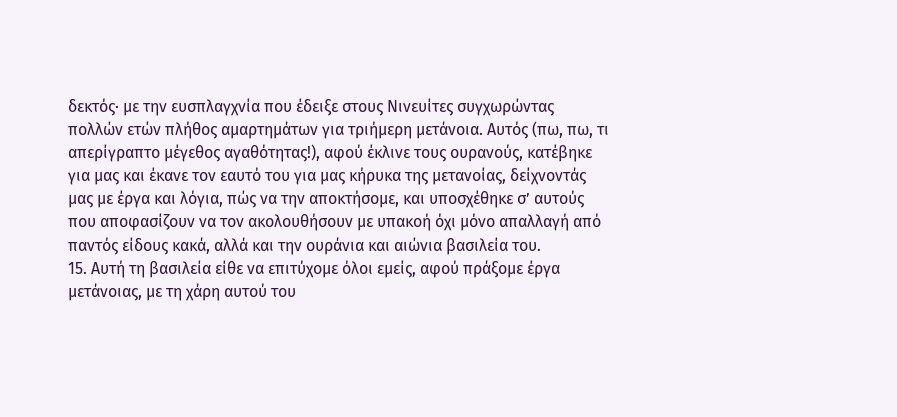δεκτός· με την ευσπλαγχνία που έδειξε στους Νινευίτες συγχωρώντας πολλών ετών πλήθος αμαρτημάτων για τριήμερη μετάνοια. Αυτός (πω, πω, τι απερίγραπτο μέγεθος αγαθότητας!), αφού έκλινε τους ουρανούς, κατέβηκε για μας και έκανε τον εαυτό του για μας κήρυκα της μετανοίας, δείχνοντάς μας με έργα και λόγια, πώς να την αποκτήσομε, και υποσχέθηκε σ’ αυτούς που αποφασίζουν να τον ακολουθήσουν με υπακοή όχι μόνο απαλλαγή από παντός είδους κακά, αλλά και την ουράνια και αιώνια βασιλεία του.
15. Αυτή τη βασιλεία είθε να επιτύχομε όλοι εμείς, αφού πράξομε έργα μετάνοιας, με τη χάρη αυτού του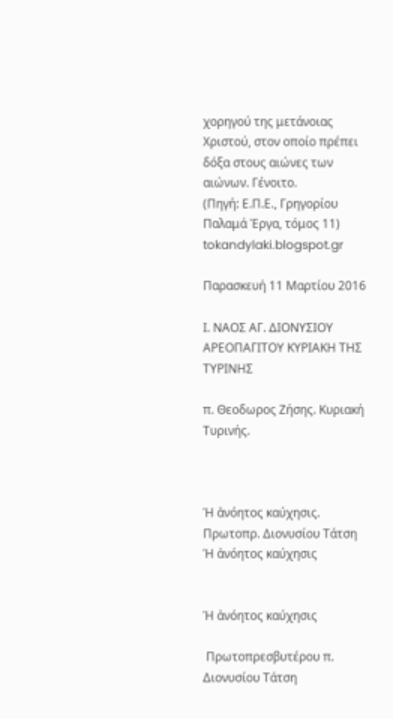χορηγού της μετάνοιας Χριστού, στον οποίο πρέπει δόξα στους αιώνες των αιώνων. Γένοιτο.
(Πηγή: Ε.Π.Ε., Γρηγορίου Παλαμά Έργα, τόμος 11)  tokandylaki.blogspot.gr

Παρασκευή 11 Μαρτίου 2016

Ι. ΝΑΟΣ ΑΓ. ΔΙΟΝΥΣΙΟΥ ΑΡΕΟΠΑΓΙΤΟΥ ΚΥΡΙΑΚΗ ΤΗΣ ΤΥΡΙΝΗΣ

π. Θεοδωρος Ζήσης. Κυριακή Τυρινής.



Ἡ ἀνόητος καύχησις. Πρωτοπρ. Διονυσίου Τάτση Ἡ ἀνόητος καύχησις


Ἡ ἀνόητος καύχησις

 Πρωτοπρεσβυτέρου π. Διονυσίου Τάτση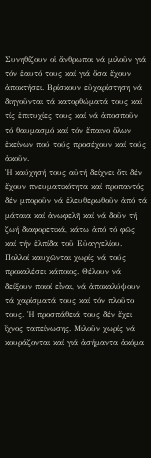Συνηθίζουν οἱ ἄνθρωποι νά μιλοῦν γιά τόν ἑαυτό τους καί γιά ὅσα ἔχουν ἀποκτήσει. Βρίσκουν εὐχαρίστηση νά διηγοῦνται τά κατορθώματά τους καί τίς ἐπιτυχίες τους καί νά ἀποσποῦν τό θαυμασμό καί τόν ἔπαινο ὅλων ἐκείνων πού τούς προσέχουν καί τούς ἀκοῦν.
Ἡ καύχησή τους αὐτή δείχνει ὅτι δέν ἔχουν πνευματικότητα καί προπαντός δέν μποροῦν νά ἐλευθερωθοῦν ἀπό τά μάταια καί ἀνωφελῆ καί νά δοῦν τή ζωή διαφορετικά, κάτω ἀπό τό φῶς καί τήν ἐλπίδα τοῦ Εὐαγγελίου.
Πολλοί καυχῶνται χωρίς νά τούς προκαλέσει κάποιος. Θέλουν νά δείξουν ποιοί εἶναι, νά ἀποκαλύψουν τά χαρίσματά τους καί τόν πλοῦτο τους. Ἡ προσπάθειά τους δέν ἔχει ἴχνος ταπείνωσης. Μιλοῦν χωρίς νά κουράζονται καί γιά ἀσήμαντα ἀκόμα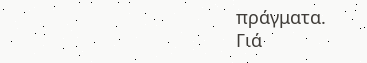πράγματα.
Γιά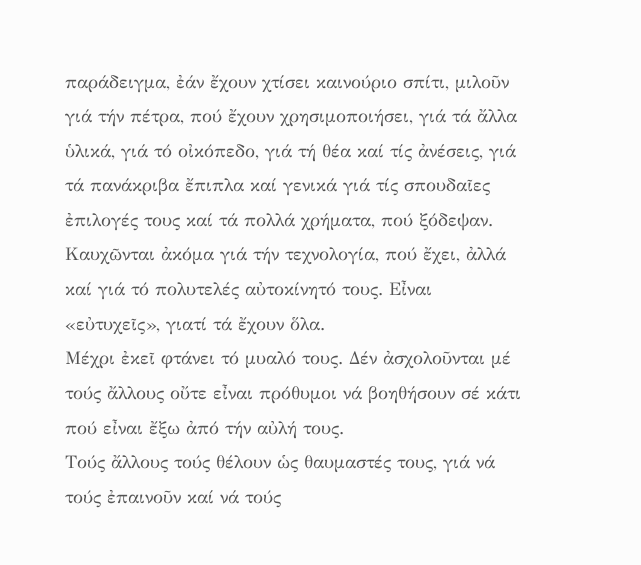παράδειγμα, ἐάν ἔχουν χτίσει καινούριο σπίτι, μιλοῦν γιά τήν πέτρα, πού ἔχουν χρησιμοποιήσει, γιά τά ἄλλα ὑλικά, γιά τό οἰκόπεδο, γιά τή θέα καί τίς ἀνέσεις, γιά τά πανάκριβα ἔπιπλα καί γενικά γιά τίς σπουδαῖες ἐπιλογές τους καί τά πολλά χρήματα, πού ξόδεψαν.
Καυχῶνται ἀκόμα γιά τήν τεχνολογία, πού ἔχει, ἀλλά καί γιά τό πολυτελές αὐτοκίνητό τους. Εἶναι «εὐτυχεῖς», γιατί τά ἔχουν ὅλα.
Μέχρι ἐκεῖ φτάνει τό μυαλό τους. Δέν ἀσχολοῦνται μέ τούς ἄλλους οὔτε εἶναι πρόθυμοι νά βοηθήσουν σέ κάτι πού εἶναι ἔξω ἀπό τήν αὐλή τους.
Τούς ἄλλους τούς θέλουν ὡς θαυμαστές τους, γιά νά τούς ἐπαινοῦν καί νά τούς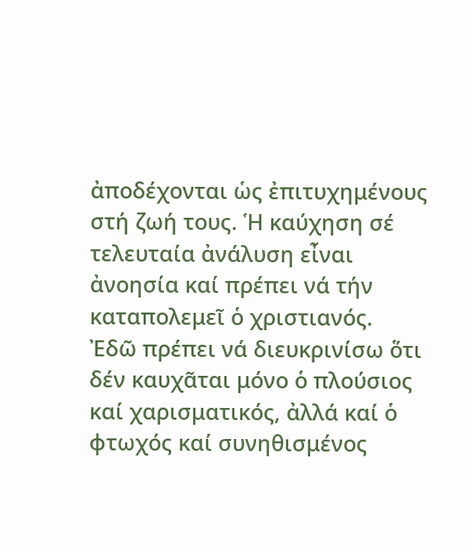ἀποδέχονται ὡς ἐπιτυχημένους στή ζωή τους. Ἡ καύχηση σέ τελευταία ἀνάλυση εἶναι ἀνοησία καί πρέπει νά τήν καταπολεμεῖ ὁ χριστιανός.
Ἐδῶ πρέπει νά διευκρινίσω ὅτι δέν καυχᾶται μόνο ὁ πλούσιος καί χαρισματικός, ἀλλά καί ὁ φτωχός καί συνηθισμένος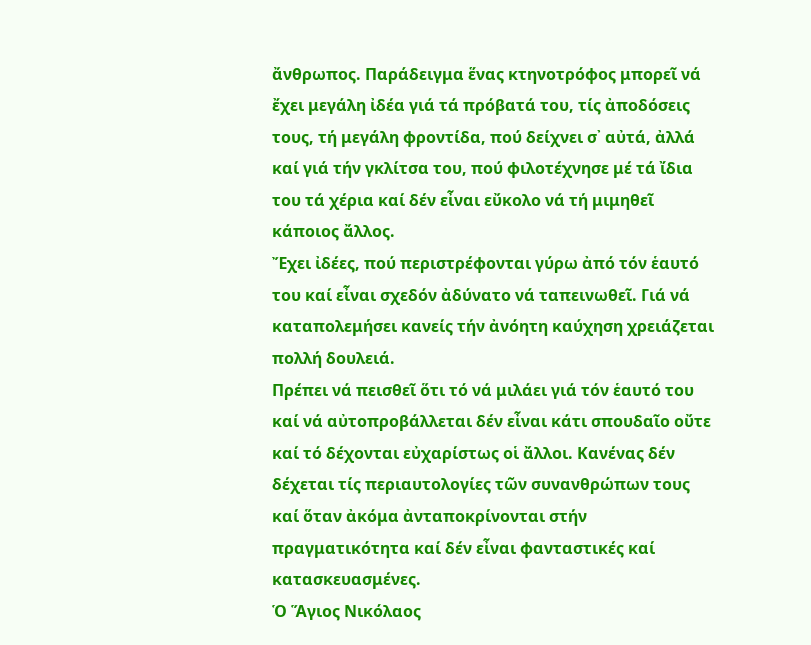ἄνθρωπος. Παράδειγμα ἕνας κτηνοτρόφος μπορεῖ νά ἔχει μεγάλη ἰδέα γιά τά πρόβατά του, τίς ἀποδόσεις τους, τή μεγάλη φροντίδα, πού δείχνει σ᾽ αὐτά, ἀλλά καί γιά τήν γκλίτσα του, πού φιλοτέχνησε μέ τά ἴδια του τά χέρια καί δέν εἶναι εὔκολο νά τή μιμηθεῖ κάποιος ἄλλος.
Ἔχει ἰδέες, πού περιστρέφονται γύρω ἀπό τόν ἑαυτό του καί εἶναι σχεδόν ἀδύνατο νά ταπεινωθεῖ. Γιά νά καταπολεμήσει κανείς τήν ἀνόητη καύχηση χρειάζεται πολλή δουλειά.
Πρέπει νά πεισθεῖ ὅτι τό νά μιλάει γιά τόν ἑαυτό του καί νά αὐτοπροβάλλεται δέν εἶναι κάτι σπουδαῖο οὔτε καί τό δέχονται εὐχαρίστως οἱ ἄλλοι. Κανένας δέν δέχεται τίς περιαυτολογίες τῶν συνανθρώπων τους καί ὅταν ἀκόμα ἀνταποκρίνονται στήν πραγματικότητα καί δέν εἶναι φανταστικές καί κατασκευασμένες.
Ὁ Ἅγιος Νικόλαος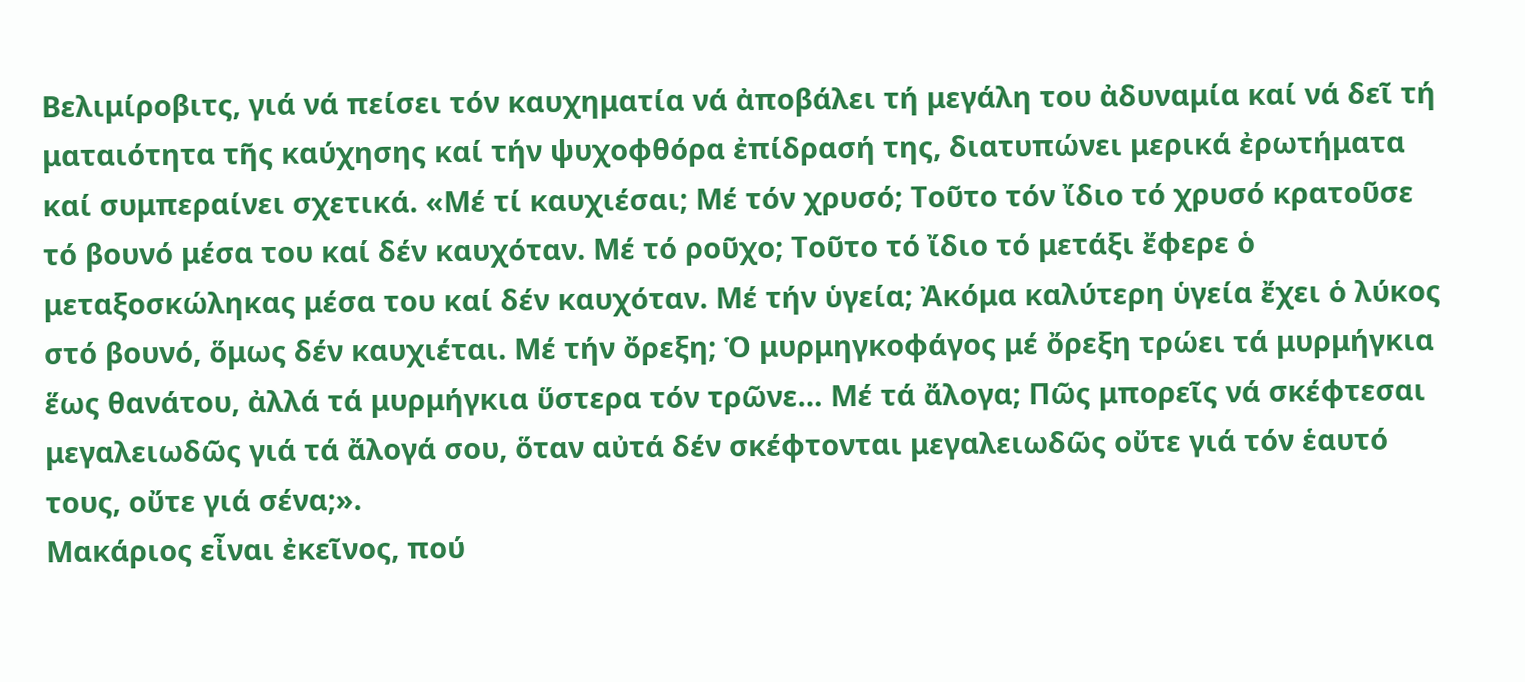Βελιμίροβιτς, γιά νά πείσει τόν καυχηματία νά ἀποβάλει τή μεγάλη του ἀδυναμία καί νά δεῖ τή ματαιότητα τῆς καύχησης καί τήν ψυχοφθόρα ἐπίδρασή της, διατυπώνει μερικά ἐρωτήματα καί συμπεραίνει σχετικά. «Μέ τί καυχιέσαι; Μέ τόν χρυσό; Τοῦτο τόν ἴδιο τό χρυσό κρατοῦσε τό βουνό μέσα του καί δέν καυχόταν. Μέ τό ροῦχο; Τοῦτο τό ἴδιο τό μετάξι ἔφερε ὁ μεταξοσκώληκας μέσα του καί δέν καυχόταν. Μέ τήν ὑγεία; Ἀκόμα καλύτερη ὑγεία ἔχει ὁ λύκος στό βουνό, ὅμως δέν καυχιέται. Μέ τήν ὄρεξη; Ὁ μυρμηγκοφάγος μέ ὄρεξη τρώει τά μυρμήγκια ἕως θανάτου, ἀλλά τά μυρμήγκια ὕστερα τόν τρῶνε… Μέ τά ἄλογα; Πῶς μπορεῖς νά σκέφτεσαι μεγαλειωδῶς γιά τά ἄλογά σου, ὅταν αὐτά δέν σκέφτονται μεγαλειωδῶς οὔτε γιά τόν ἑαυτό τους, οὔτε γιά σένα;».
Μακάριος εἶναι ἐκεῖνος, πού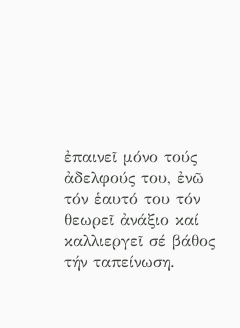ἐπαινεῖ μόνο τούς ἀδελφούς του, ἐνῶ τόν ἑαυτό του τόν θεωρεῖ ἀνάξιο καί καλλιεργεῖ σέ βάθος τήν ταπείνωση.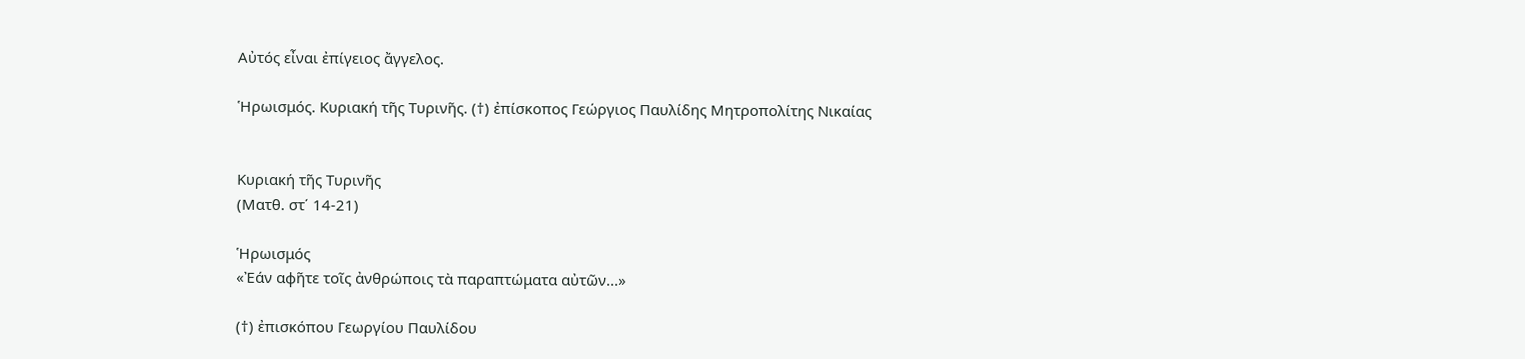Αὐτός εἶναι ἐπίγειος ἄγγελος.

Ἡρωισμός. Κυριακή τῆς Τυρινῆς. (†) ἐπίσκοπος Γεώργιος Παυλίδης Μητροπολίτης Νικαίας


Κυριακή τῆς Τυρινῆς
(Ματθ. στ΄ 14-21)

Ἡρωισμός
«Ἐάν αφῆτε τοῖς ἀνθρώποις τὰ παραπτώματα αὐτῶν...»

(†) ἐπισκόπου Γεωργίου Παυλίδου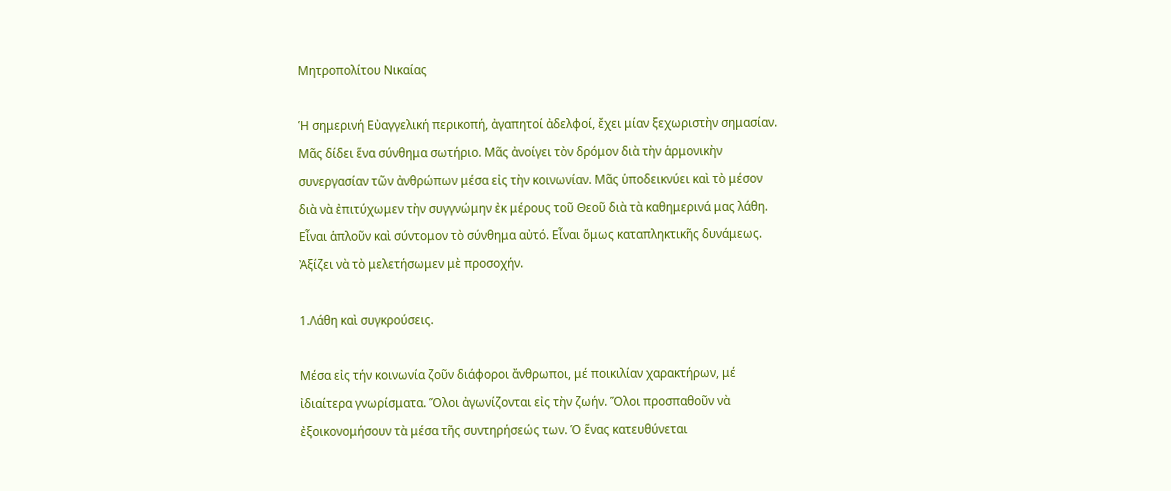Μητροπολίτου Νικαίας

Ἡ σημερινή Εὐαγγελική περικοπή, ἀγαπητοί ἀδελφοί, ἔχει μίαν ξεχωριστὴν σημασίαν. Μᾶς δίδει ἕνα σύνθημα σωτήριο. Μᾶς ἀνοίγει τὸν δρόμον διὰ τὴν ἁρμονικὴν συνεργασίαν τῶν ἀνθρώπων μέσα εἰς τὴν κοινωνίαν. Μᾶς ὑποδεικνύει καὶ τὸ μέσον διὰ νὰ ἐπιτύχωμεν τὴν συγγνώμην ἐκ μέρους τοῦ Θεοῦ διὰ τὰ καθημερινά μας λάθη. Εἶναι ἁπλοῦν καὶ σύντομον τὸ σύνθημα αὐτό. Εἶναι ὅμως καταπληκτικῆς δυνάμεως. Ἀξίζει νὰ τὸ μελετήσωμεν μὲ προσοχήν.

1.Λάθη καὶ συγκρούσεις.

Μέσα εἰς τήν κοινωνία ζοῦν διάφοροι ἄνθρωποι, μέ ποικιλίαν χαρακτήρων, μέ ἰδιαίτερα γνωρίσματα. Ὅλοι ἀγωνίζονται εἰς τὴν ζωήν. Ὅλοι προσπαθοῦν νὰ ἐξοικονομήσουν τὰ μέσα τῆς συντηρήσεώς των. Ὁ ἕνας κατευθύνεται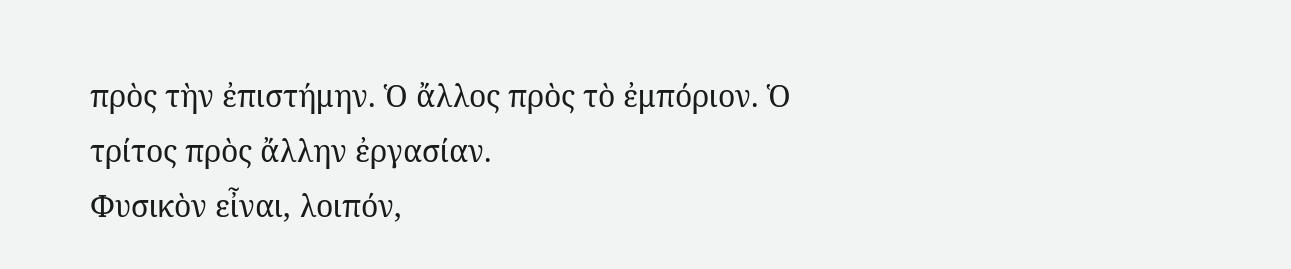πρὸς τὴν ἐπιστήμην. Ὁ ἄλλος πρὸς τὸ ἐμπόριον. Ὁ τρίτος πρὸς ἄλλην ἐργασίαν.
Φυσικὸν εἶναι, λοιπόν,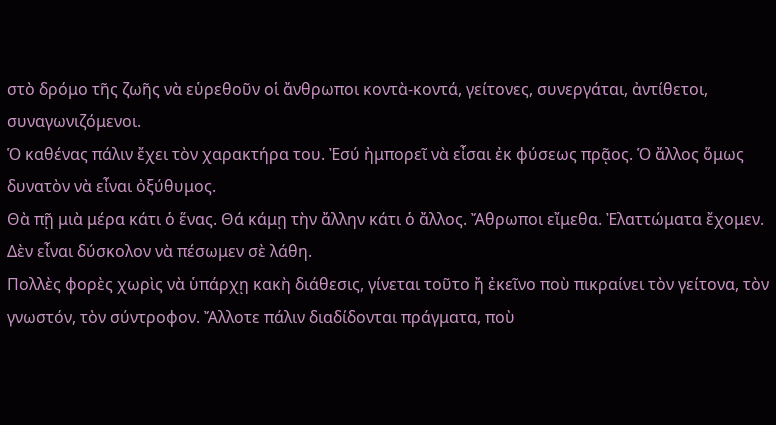στὸ δρόμο τῆς ζωῆς νὰ εὑρεθοῦν οἱ ἄνθρωποι κοντὰ-κοντά, γείτονες, συνεργάται, ἀντίθετοι, συναγωνιζόμενοι.
Ὁ καθένας πάλιν ἔχει τὸν χαρακτήρα του. Ἐσύ ἠμπορεῖ νὰ εἶσαι ἐκ φύσεως πρᾷος. Ὁ ἄλλος ὅμως δυνατὸν νὰ εἶναι ὀξύθυμος.
Θὰ πῇ μιὰ μέρα κάτι ὁ ἕνας. Θά κάμῃ τὴν ἄλλην κάτι ὁ ἄλλος. Ἄθρωποι εἴμεθα. Ἐλαττώματα ἔχομεν.
Δὲν εἶναι δύσκολον νὰ πέσωμεν σὲ λάθη.
Πολλὲς φορὲς χωρὶς νὰ ὑπάρχῃ κακὴ διάθεσις, γίνεται τοῦτο ἤ ἐκεῖνο ποὺ πικραίνει τὸν γείτονα, τὸν γνωστόν, τὸν σύντροφον. Ἄλλοτε πάλιν διαδίδονται πράγματα, ποὺ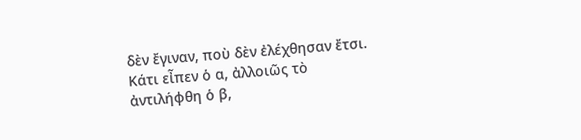δὲν ἔγιναν, ποὺ δὲν ἐλέχθησαν ἔτσι. Κάτι εἶπεν ὁ α, ἀλλοιῶς τὸ ἀντιλήφθη ὁ β,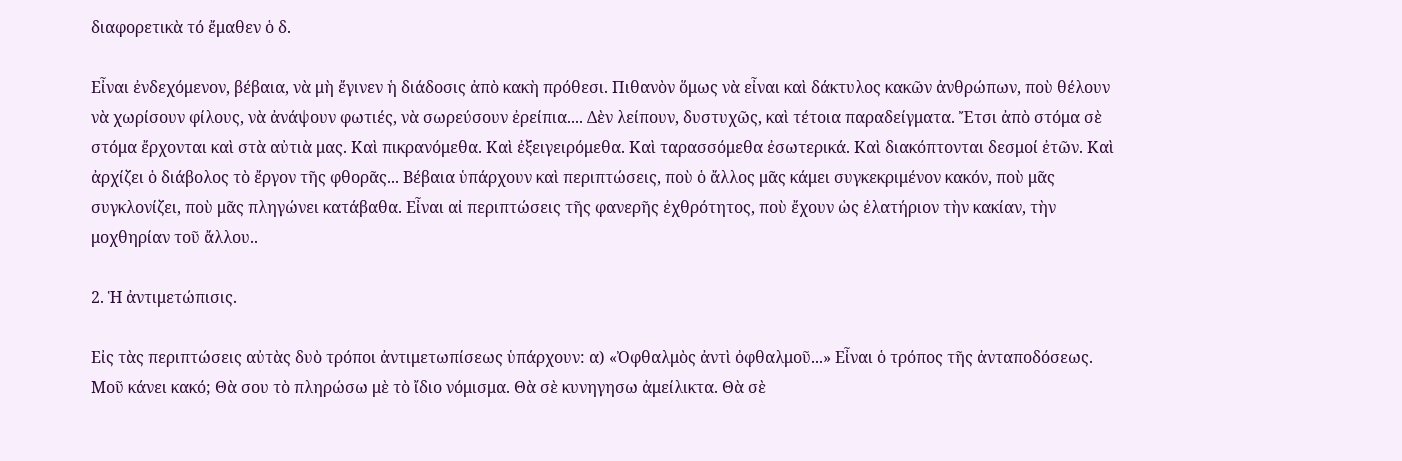διαφορετικὰ τό ἔμαθεν ὁ δ.

Εἶναι ἐνδεχόμενον, βέβαια, νὰ μὴ ἔγινεν ἡ διάδοσις ἀπὸ κακὴ πρόθεσι. Πιθανὸν ὅμως νὰ εἶναι καὶ δάκτυλος κακῶν ἀνθρώπων, ποὺ θέλουν νὰ χωρίσουν φίλους, νὰ ἀνάψουν φωτιές, νὰ σωρεύσουν ἐρείπια.... Δὲν λείπουν, δυστυχῶς, καὶ τέτοια παραδείγματα. Ἔτσι ἀπὸ στόμα σὲ στόμα ἔρχονται καὶ στὰ αὐτιὰ μας. Καὶ πικρανόμεθα. Καὶ ἐξειγειρόμεθα. Καὶ ταρασσόμεθα ἐσωτερικά. Καὶ διακόπτονται δεσμοί ἐτῶν. Καὶ ἀρχίζει ὁ διάβολος τὸ ἔργον τῆς φθορᾶς... Βέβαια ὑπάρχουν καὶ περιπτώσεις, ποὺ ὁ ἄλλος μᾶς κάμει συγκεκριμένον κακόν, ποὺ μᾶς συγκλονίζει, ποὺ μᾶς πληγώνει κατάβαθα. Εἶναι αἰ περιπτώσεις τῆς φανερῆς ἐχθρότητος, ποὺ ἔχουν ὡς ἐλατήριον τὴν κακίαν, τὴν μοχθηρίαν τοῦ ἄλλου..

2. Ἡ ἀντιμετώπισις.

Εἰς τὰς περιπτώσεις αὐτὰς δυὸ τρόποι ἀντιμετωπίσεως ὑπάρχουν: α) «Ὀφθαλμὸς ἀντὶ ὀφθαλμοῦ...» Εἶναι ὁ τρόπος τῆς ἀνταποδόσεως. Μοῦ κάνει κακό; Θὰ σου τὸ πληρώσω μὲ τὸ ἴδιο νόμισμα. Θὰ σὲ κυνηγησω ἀμείλικτα. Θὰ σὲ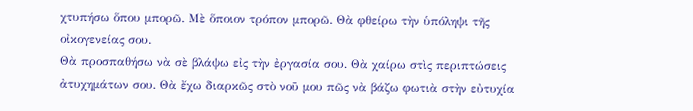χτυπήσω ὅπου μπορῶ. Μὲ ὅποιον τρόπον μπορῶ. Θὰ φθείρω τὴν ὑπόληψι τῆς οἰκογενείας σου.
Θὰ προσπαθήσω νὰ σὲ βλάψω εἰς τὴν ἐργασία σου. Θὰ χαίρω στὶς περιπτώσεις ἀτυχημάτων σου. Θὰ ἔχω διαρκῶς στὸ νοῦ μου πῶς νὰ βάζω φωτιὰ στὴν εὐτυχία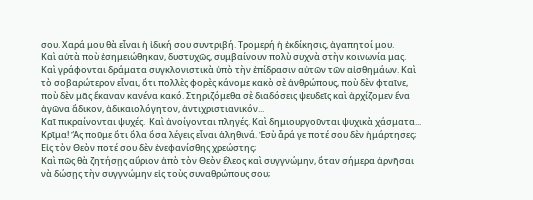σου. Χαρά μου θὰ εἶναι ἡ ἰδική σου συντριβή. Τρομερή ἡ ἐκδίκησις, ἀγαπητοί μου.
Καὶ αὐτὰ ποὺ ἐσημειώθηκαν, δυστυχῶς, συμβαίνουν πολὺ συχνὰ στὴν κοινωνία μας.  Καὶ γράφονται δράματα συγκλονιστικὰ ὑπὸ τὴν ἐπίδρασιν αὐτῶν τῶν αἰσθημάων. Καὶ τὸ σοβαρώτερον εἶναι, ὅτι πολλὲς φορὲς κάνομε κακὸ σὲ ἀνθρώπους, ποὺ δὲν φταῖνε, ποὺ δὲν μᾶς ἔκαναν κανένα κακό. Στηριζόμεθα σὲ διαδόσεις ψευδεῖς καὶ ἀρχίζομεν ἕνα ἀγῶνα ἄδικον, ἀδικαιολόγητον, ἀντιχριστιανικόν...
Καῖ πικραίνονται ψυχές.  Καὶ ἀνοίγονται πληγές. Καὶ δημιουργοῦνται ψυχικὰ χάσματα... Κρῖμα! Ἄς ποῦμε ὅτι ὅλα ὅσα λέγεις εἶναι ἀληθινά. Ἐσὺ ἆρά γε ποτέ σου δὲν ἡμάρτησες; Εἰς τὸν Θεὸν ποτέ σου δὲν ἐνεφανίσθης χρεώστης;
Καὶ πῶς θὰ ζητήσῃς αὔριον ἀπὸ τὸν Θεὸν ἔλεος καὶ συγγνώμην, ὅταν σήμερα ἀρνῆσαι νὰ δώσῃς τὴν συγγνώμην εἰς τοὺς συναθρώπους σου;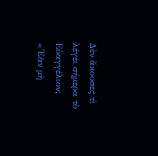Δὲν ἄκουσες τὶ λέγει σήμερα τὸ Εὐαγγέλιον; «Ἐὰν μὴ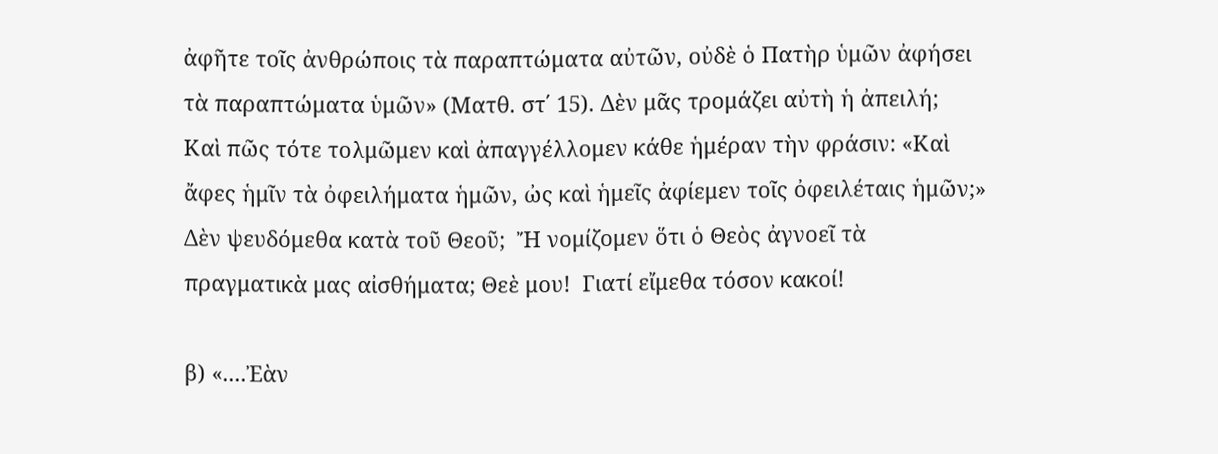ἀφῆτε τοῖς ἀνθρώποις τὰ παραπτώματα αὐτῶν, οὐδὲ ὁ Πατὴρ ὑμῶν ἀφήσει τὰ παραπτώματα ὑμῶν» (Ματθ. στ΄ 15). Δὲν μᾶς τρομάζει αὐτὴ ἡ ἀπειλή;
Καὶ πῶς τότε τολμῶμεν καὶ ἀπαγγέλλομεν κάθε ἡμέραν τὴν φράσιν: «Καὶ ἄφες ἡμῖν τὰ ὀφειλήματα ἡμῶν, ὠς καὶ ἡμεῖς ἀφίεμεν τοῖς ὀφειλέταις ἡμῶν;» Δὲν ψευδόμεθα κατὰ τοῦ Θεοῦ;  Ἤ νομίζομεν ὅτι ὁ Θεὸς ἀγνοεῖ τὰ πραγματικὰ μας αἰσθήματα; Θεὲ μου!  Γιατί εἴμεθα τόσον κακοί!

β) «....Ἐὰν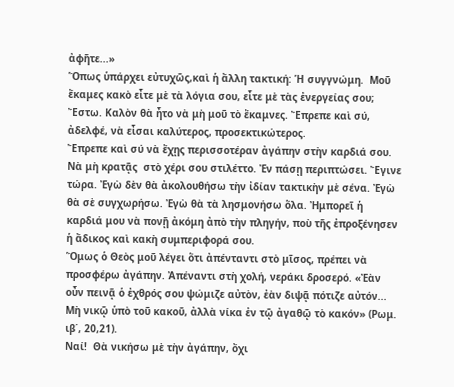ἀφῆτε...»
Ὅπως ὑπάρχει εὐτυχῶς,καὶ ἡ ἄλλη τακτική: Ἡ συγγνώμη.  Μοῦ ἔκαμες κακὸ εἶτε μὲ τὰ λόγια σου, εἶτε μὲ τὰς ἐνεργείας σου; Ἔστω. Καλὸν θὰ ἦτο νὰ μὴ μοῦ τὸ ἔκαμνες. Ἔπρεπε καὶ σύ, ἀδελφέ, νὰ εἶσαι καλύτερος, προσεκτικώτερος.
Ἔπρεπε καὶ σύ νὰ ἔχῃς περισσοτέραν ἀγάπην στὴν καρδιά σου. Νὰ μὴ κρατᾷς  στὸ χέρι σου στιλέττο. Ἐν πάσῃ περιπτώσει. Ἔγινε τώρα. Ἐγὼ δὲν θὰ ἀκολουθήσω τὴν ἰδίαν τακτικὴν μὲ σένα. Ἐγὼ θὰ σὲ συγχωρήσω. Ἐγὼ θὰ τὰ λησμονήσω ὅλα. Ἠμπορεῖ ἡ καρδιά μου νὰ πονῇ ἀκόμη ἀπὸ τὴν πληγήν, ποὺ τῆς ἐπροξένησεν ἡ ἄδικος καὶ κακὴ συμπεριφορά σου.
Ὅμως ὁ Θεὸς μοῦ λέγει ὅτι ἀπένταντι στὸ μῖσος, πρέπει νὰ προσφέρω ἀγάπην. Ἀπέναντι στὴ χολή, νεράκι δροσερό. «Ἐὰν οὖν πεινᾷ ὁ ἐχθρός σου ψώμιζε αὐτὸν, ἐὰν διψᾷ πότιζε αὐτόν... Μὴ νικῷ ὑπὸ τοῦ κακοῦ, ἀλλὰ νίκα ἐν τῷ ἀγαθῷ τὸ κακόν» (Ρωμ. ιβ΄, 20,21).
Ναί!  Θὰ νικήσω μὲ τὴν ἀγάπην, ὄχι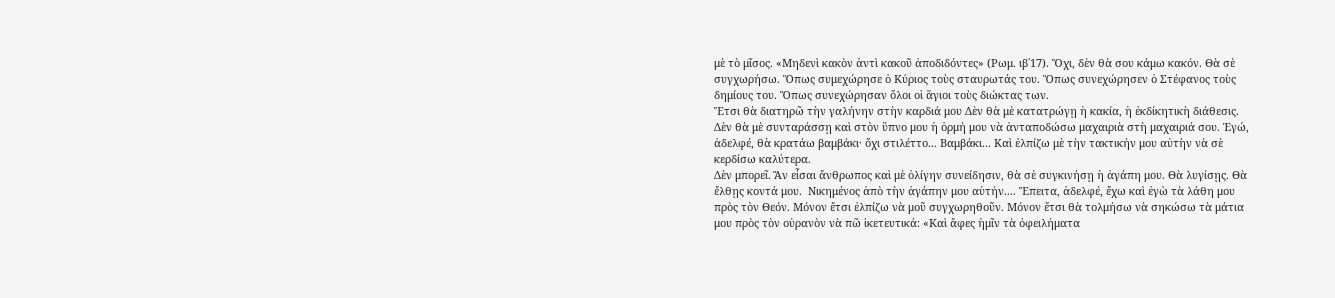μὲ τὸ μῖσος. «Μηδενὶ κακὸν ἀντὶ κακοῦ ἀποδιδόντες» (Ρωμ. ιβ΄17). Ὄχι, δὲν θὰ σου κάμω κακόν. Θὰ σὲ συγχωρήσω. Ὅπως συμεχώρησε ὁ Κύριος τοὺς σταυρωτάς του. Ὅπως συνεχώρησεν ὁ Στέφανος τοὺς δημίους του. Ὅπως συνεχώρησαν ὅλοι οἱ ἅγιοι τοὺς διώκτας των.
Ἔτσι θὰ διατηρῶ τὴν γαλήνην στὴν καρδιά μου Δὲν θὰ μὲ κατατρώγῃ ἡ κακία, ἡ ἐκδίκητικὴ διάθεσις.  Δὲν θὰ μὲ συνταράσσῃ καὶ στὸν ὕπνο μου ἡ ὁρμή μου νὰ ἀνταποδώσω μαχαιριὰ στὴ μαχαιριά σου. Ἐγώ, ἀδελφέ, θὰ κρατάω βαμβάκι· ὄχι στιλέττο... Βαμβάκι... Καὶ ἐλπίζω μὲ τὴν τακτικήν μου αὐτὴν νὰ σὲ κερδίσω καλύτερα.
Δὲν μπορεῖ. Ἄν εἶσαι ἄνθρωπος καὶ μὲ ὁλίγην συνείδησιν, θὰ σὲ συγκινήσῃ ἡ ἀγάπη μου. Θὰ λυγίσῃς. Θὰ ἔλθῃς κοντά μου.  Νικημένος ἀπὸ τὴν ἀγάπην μου αὐτήν.... Ἔπειτα, ἀδελφέ, ἔχω καὶ ἐγὼ τὰ λάθη μου πρὸς τὸν Θεόν. Μόνον ἔτσι ἐλπίζω νὰ μοῦ συγχωρηθοῦν. Μόνον ἔτσι θὰ τολμήσω νὰ σηκώσω τὰ μάτια μου πρὸς τὸν οὐρανὸν νὰ πῶ ἱκετευτικά: «Καὶ ἄφες ἡμῖν τὰ ὀφειλήματα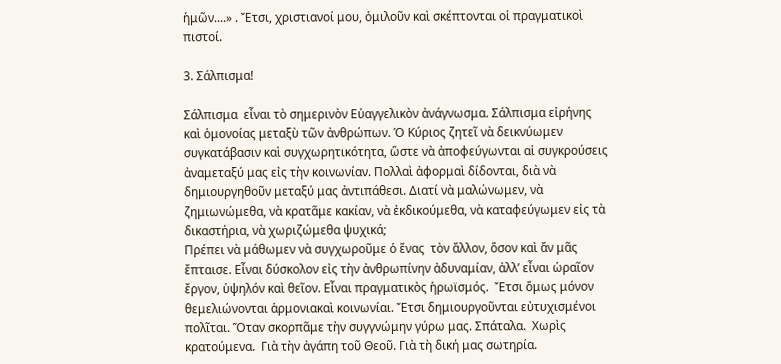ἡμῶν....» . Ἔτσι, χριστιανοί μου, ὁμιλοῦν καὶ σκέπτονται οἱ πραγματικοὶ πιστοί.

3. Σάλπισμα!

Σάλπισμα  εἶναι τὸ σημερινὸν Εὐαγγελικὸν ἀνάγνωσμα. Σάλπισμα εἰρήνης καὶ ὁμονοίας μεταξὺ τῶν ἀνθρώπων. Ὁ Κύριος ζητεῖ νὰ δεικνύωμεν συγκατάβασιν καὶ συγχωρητικότητα, ὥστε νὰ ἀποφεύγωνται αἱ συγκρούσεις ἀναμεταξύ μας εἰς τὴν κοινωνίαν. Πολλαὶ ἀφορμαὶ δίδονται, διὰ νὰ δημιουργηθοῦν μεταξύ μας ἀντιπάθεσι. Διατί νὰ μαλώνωμεν, νὰ ζημιωνώμεθα, νὰ κρατᾶμε κακίαν, νὰ ἐκδικούμεθα, νὰ καταφεύγωμεν εἰς τὰ δικαστήρια, νὰ χωριζώμεθα ψυχικά;
Πρέπει νὰ μάθωμεν νὰ συγχωροῦμε ὁ ἕνας  τὸν ἄλλον, ὅσον καὶ ἄν μᾶς ἔπταισε. Εἶναι δύσκολον εἰς τὴν ἀνθρωπίνην ἀδυναμίαν, ἀλλ’ εἶναι ὡραῖον ἔργον, ὑψηλόν καὶ θεῖον. Εἶναι πραγματικὸς ἡρωϊσμός.  Ἔτσι ὅμως μόνον θεμελιώνονται ἁρμονιακαὶ κοινωνίαι. Ἔτσι δημιουργοῦνται εὐτυχισμένοι πολῖται. Ὅταν σκορπᾶμε τὴν συγγνώμην γύρω μας. Σπάταλα.  Χωρὶς κρατούμενα.  Γιὰ τὴν ἀγάπη τοῦ Θεοῦ. Γιὰ τὴ δική μας σωτηρία.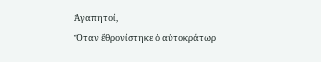Ἀγαπητοί,
Ὅταν ἔθρονίστηκε ὁ αὐτοκράτωρ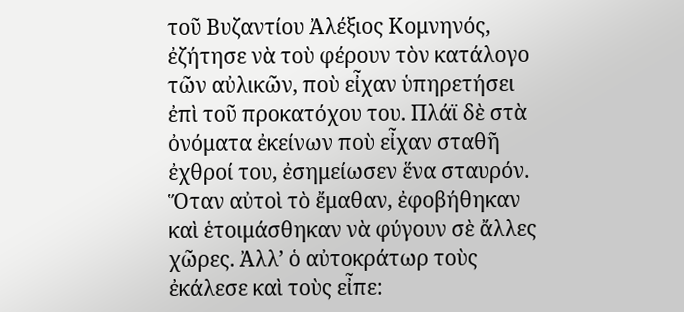τοῦ Βυζαντίου Ἀλέξιος Κομνηνός, ἐζήτησε νὰ τοὺ φέρουν τὸν κατάλογο τῶν αὐλικῶν, ποὺ εἶχαν ὑπηρετήσει ἐπὶ τοῦ προκατόχου του. Πλάϊ δὲ στὰ ὀνόματα ἐκείνων ποὺ εἶχαν σταθῆ ἐχθροί του, ἐσημείωσεν ἕνα σταυρόν. Ὅταν αὐτοὶ τὸ ἔμαθαν, ἐφοβήθηκαν καὶ ἑτοιμάσθηκαν νὰ φύγουν σὲ ἄλλες χῶρες. Ἀλλ’ ὁ αὐτοκράτωρ τοὺς ἐκάλεσε καὶ τοὺς εἶπε: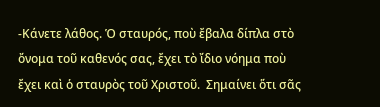-Κάνετε λάθος. Ὁ σταυρός, ποὺ ἔβαλα δίπλα στὸ ὄνομα τοῦ καθενός σας, ἔχει τὸ ἴδιο νόημα ποὺ ἔχει καὶ ὁ σταυρὸς τοῦ Χριστοῦ.  Σημαίνει ὅτι σᾶς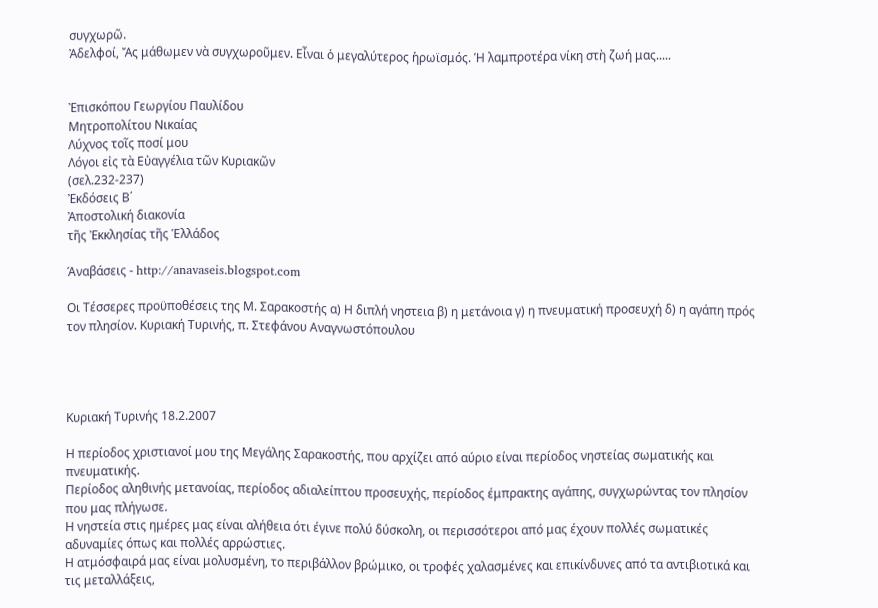συγχωρῶ.
Ἀδελφοί, Ἄς μάθωμεν νὰ συγχωροῦμεν. Εἶναι ὁ μεγαλύτερος ἡρωϊσμός. Ἡ λαμπροτέρα νίκη στὴ ζωή μας.....


Ἐπισκόπου Γεωργίου Παυλίδου
Μητροπολίτου Νικαίας
Λύχνος τοῖς ποσί μου
Λόγοι εἰς τὰ Εὐαγγέλια τῶν Κυριακῶν
(σελ.232-237)
Ἐκδόσεις Β΄
Ἀποστολική διακονία
τῆς Ἐκκλησίας τῆς Ἑλλάδος

Άναβάσεις - http://anavaseis.blogspot.com

Οι Τέσσερες προϋποθέσεις της Μ. Σαρακοστής α) Η διπλή νηστεια β) η μετάνοια γ) η πνευματική προσευχή δ) η αγάπη πρός τον πλησίον. Κυριακή Τυρινής, π. Στεφάνου Αναγνωστόπουλου




Κυριακή Τυρινής 18.2.2007

Η περίοδος χριστιανοί μου της Μεγάλης Σαρακοστής, που αρχίζει από αύριο είναι περίοδος νηστείας σωματικής και πνευματικής.
Περίοδος αληθινής μετανοίας, περίοδος αδιαλείπτου προσευχής, περίοδος έμπρακτης αγάπης, συγχωρώντας τον πλησίον που μας πλήγωσε.
Η νηστεία στις ημέρες μας είναι αλήθεια ότι έγινε πολύ δύσκολη, οι περισσότεροι από μας έχουν πολλές σωματικές αδυναμίες όπως και πολλές αρρώστιες.
Η ατμόσφαιρά μας είναι μολυσμένη, το περιβάλλον βρώμικο, οι τροφές χαλασμένες και επικίνδυνες από τα αντιβιοτικά και τις μεταλλάξεις,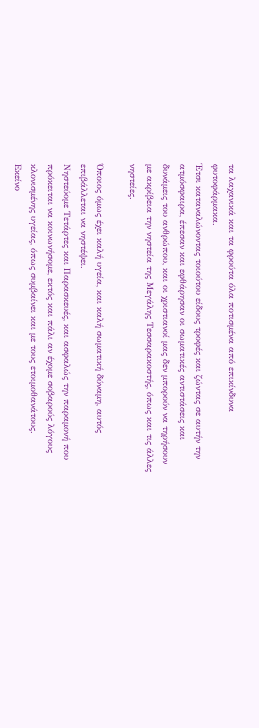τα λαχανικά και τα φρούτα όλα ποτισμένα από επικίνδυνα φυτοφάρμακα.
Έτσι καταναλώνοντας τοιούτου είδους τροφές και ζώντας σε αυτήν την ατμόσφαιρα, έπεσαν και εφθάρησαν οι σωματικές αντιστάσεις και δυνάμεις του ανθρώπου, και οι χριστιανοί μας δεν μπορούν να τηρήσουν με ακρίβεια την νηστεία της Μεγάλης Τεσσαρακοστής, όπως και τις άλλες νηστείες.

Όποιος όμως έχει καλή υγεία, και καλή σωματική δύναμη, αυτός επιβάλλεται να νηστέψει.
Νηστεύομε Τετάρτες και Παρασκευές, και ασφαλώς την παραμονή που πρόκειται να κοινωνήσομε, εκτός και πάλι αν έχομε σοβαρούς λόγους κλονισμένης υγείας, όπως συμβαίνει και με τους ετοιμοθανάτους.
Εκείνο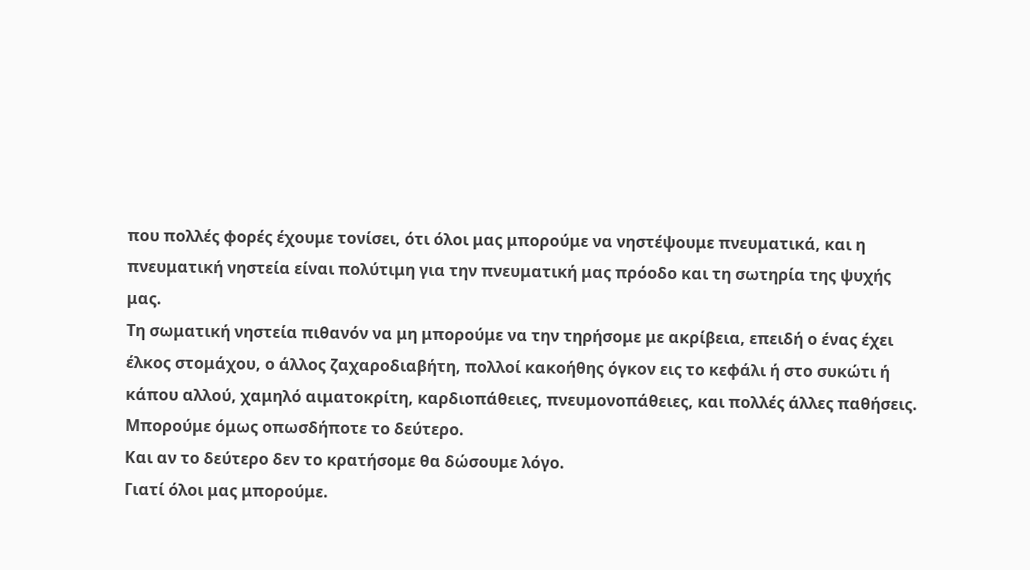που πολλές φορές έχουμε τονίσει, ότι όλοι μας μπορούμε να νηστέψουμε πνευματικά, και η πνευματική νηστεία είναι πολύτιμη για την πνευματική μας πρόοδο και τη σωτηρία της ψυχής μας.
Τη σωματική νηστεία πιθανόν να μη μπορούμε να την τηρήσομε με ακρίβεια, επειδή ο ένας έχει έλκος στομάχου, ο άλλος ζαχαροδιαβήτη, πολλοί κακοήθης όγκον εις το κεφάλι ή στο συκώτι ή κάπου αλλού, χαμηλό αιματοκρίτη, καρδιοπάθειες, πνευμονοπάθειες, και πολλές άλλες παθήσεις.
Μπορούμε όμως οπωσδήποτε το δεύτερο.
Και αν το δεύτερο δεν το κρατήσομε θα δώσουμε λόγο.
Γιατί όλοι μας μπορούμε.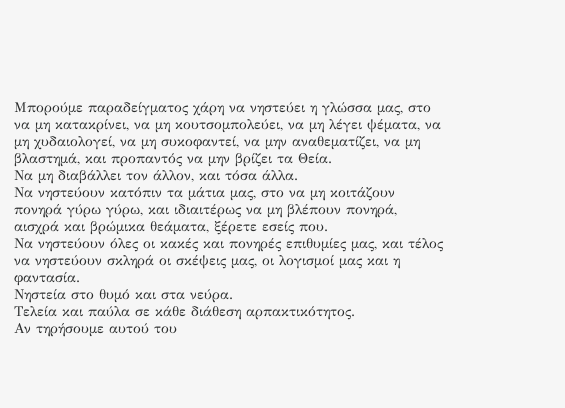Μπορούμε παραδείγματος χάρη να νηστεύει η γλώσσα μας, στο να μη κατακρίνει, να μη κουτσομπολεύει, να μη λέγει ψέματα, να μη χυδαιολογεί, να μη συκοφαντεί, να μην αναθεματίζει, να μη βλαστημά, και προπαντός να μην βρίζει τα Θεία.
Να μη διαβάλλει τον άλλον, και τόσα άλλα.
Να νηστεύουν κατόπιν τα μάτια μας, στο να μη κοιτάζουν πονηρά γύρω γύρω, και ιδιαιτέρως να μη βλέπουν πονηρά, αισχρά και βρώμικα θεάματα, ξέρετε εσείς που.
Να νηστεύουν όλες οι κακές και πονηρές επιθυμίες μας, και τέλος να νηστεύουν σκληρά οι σκέψεις μας, οι λογισμοί μας και η φαντασία.
Νηστεία στο θυμό και στα νεύρα.
Τελεία και παύλα σε κάθε διάθεση αρπακτικότητος.
Αν τηρήσουμε αυτού του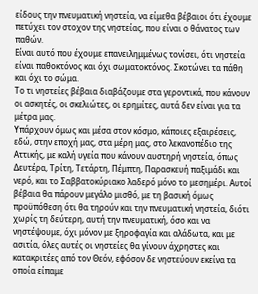είδους την πνευματική νηστεία, να είμεθα βέβαιοι ότι έχουμε πετύχει τον στοχον της νηστείας, που είναι ο θάνατος των παθών.
Είναι αυτό που έχουμε επανειλημμένως τονίσει, ότι νηστεία είναι παθοκτόνος και όχι σωματοκτόνος. Σκοτώνει τα πάθη και όχι το σώμα.
Το τι νηστείες βέβαια διαβάζουμε στα γεροντικά, που κάνουν οι ασκητές, οι σκελιώτες, οι ερημίτες, αυτά δεν είναι για τα μέτρα μας.
Υπάρχουν όμως και μέσα στον κόσμο, κάποιες εξαιρέσεις, εδώ, στην εποχή μας, στα μέρη μας, στο λεκανοπέδιο της Αττικής, με καλή υγεία που κάνουν αυστηρή νηστεία, όπως Δευτέρα, Τρίτη, Τετάρτη, Πέμπτη, Παρασκευή παξιμάδι και νερό, και το Σαββατοκύριακο λαδερό μόνο το μεσημέρι. Αυτοί βέβαια θα πάρουν μεγάλο μισθό, με τη βασική όμως προϋπόθεση ότι θα τηρούν και την πνευματική νηστεία, διότι χωρίς τη δεύτερη, αυτή την πνευματική, όσο και να νηστέψουμε, όχι μόνον με ξηροφαγία και αλάδωτα, και με ασιτία, όλες αυτές οι νηστείες θα γίνουν άχρηστες και κατακριτέες από τον Θεόν, εφόσον δε νηστεύουν εκείνα τα οποία είπαμε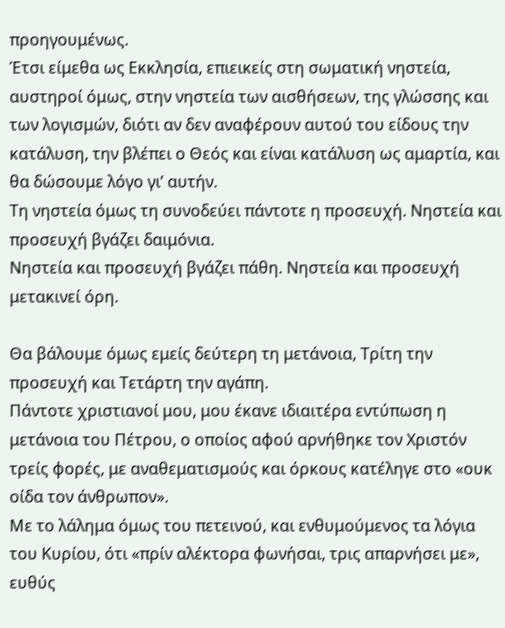προηγουμένως.
Έτσι είμεθα ως Εκκλησία, επιεικείς στη σωματική νηστεία, αυστηροί όμως, στην νηστεία των αισθήσεων, της γλώσσης και των λογισμών, διότι αν δεν αναφέρουν αυτού του είδους την κατάλυση, την βλέπει ο Θεός και είναι κατάλυση ως αμαρτία, και θα δώσουμε λόγο γι’ αυτήν.
Τη νηστεία όμως τη συνοδεύει πάντοτε η προσευχή. Νηστεία και προσευχή βγάζει δαιμόνια.
Νηστεία και προσευχή βγάζει πάθη. Νηστεία και προσευχή μετακινεί όρη.

Θα βάλουμε όμως εμείς δεύτερη τη μετάνοια, Τρίτη την προσευχή και Τετάρτη την αγάπη.
Πάντοτε χριστιανοί μου, μου έκανε ιδιαιτέρα εντύπωση η μετάνοια του Πέτρου, ο οποίος αφού αρνήθηκε τον Χριστόν τρείς φορές, με αναθεματισμούς και όρκους κατέληγε στο «ουκ οίδα τον άνθρωπον».
Με το λάλημα όμως του πετεινού, και ενθυμούμενος τα λόγια του Κυρίου, ότι «πρίν αλέκτορα φωνήσαι, τρις απαρνήσει με», ευθύς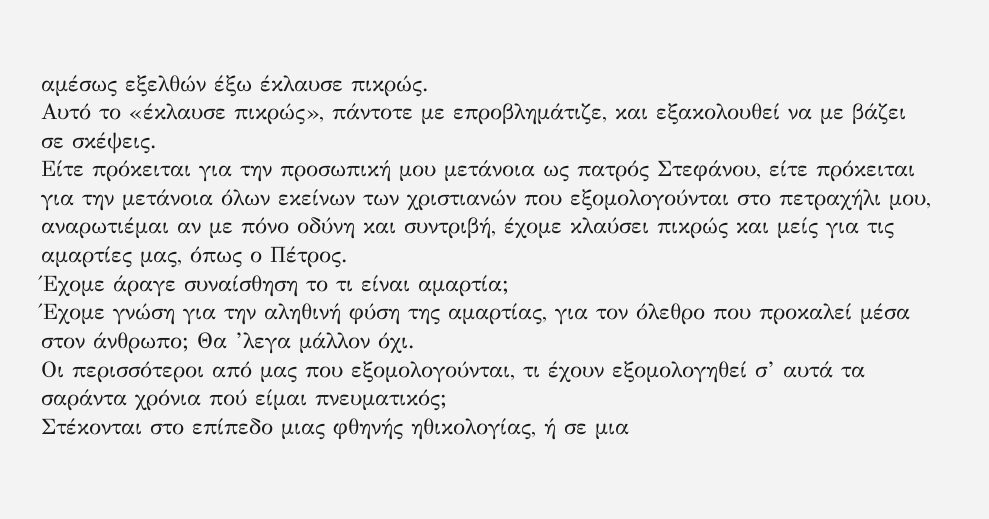αμέσως εξελθών έξω έκλαυσε πικρώς.
Αυτό το «έκλαυσε πικρώς», πάντοτε με επροβλημάτιζε, και εξακολουθεί να με βάζει σε σκέψεις.
Είτε πρόκειται για την προσωπική μου μετάνοια ως πατρός Στεφάνου, είτε πρόκειται για την μετάνοια όλων εκείνων των χριστιανών που εξομολογούνται στο πετραχήλι μου, αναρωτιέμαι αν με πόνο οδύνη και συντριβή, έχομε κλαύσει πικρώς και μείς για τις αμαρτίες μας, όπως ο Πέτρος.
Έχομε άραγε συναίσθηση το τι είναι αμαρτία;
Έχομε γνώση για την αληθινή φύση της αμαρτίας, για τον όλεθρο που προκαλεί μέσα στον άνθρωπο; Θα ’λεγα μάλλον όχι.
Οι περισσότεροι από μας που εξομολογούνται, τι έχουν εξομολογηθεί σ’ αυτά τα σαράντα χρόνια πού είμαι πνευματικός;
Στέκονται στο επίπεδο μιας φθηνής ηθικολογίας, ή σε μια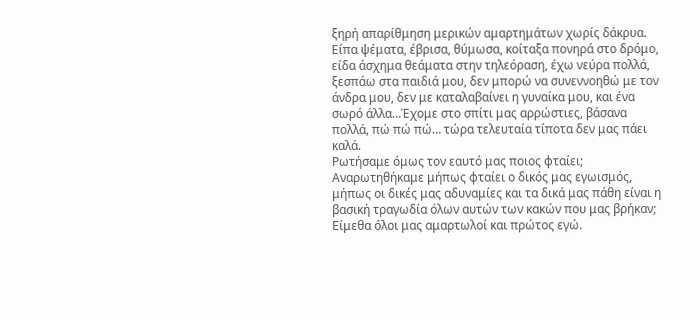ξηρή απαρίθμηση μερικών αμαρτημάτων χωρίς δάκρυα. Είπα ψέματα, έβρισα, θύμωσα, κοίταξα πονηρά στο δρόμο, είδα άσχημα θεάματα στην τηλεόραση, έχω νεύρα πολλά, ξεσπάω στα παιδιά μου, δεν μπορώ να συνεννοηθώ με τον άνδρα μου, δεν με καταλαβαίνει η γυναίκα μου, και ένα σωρό άλλα…Έχομε στο σπίτι μας αρρώστιες, βάσανα πολλά, πώ πώ πώ… τώρα τελευταία τίποτα δεν μας πάει καλά.
Ρωτήσαμε όμως τον εαυτό μας ποιος φταίει;
Αναρωτηθήκαμε μήπως φταίει ο δικός μας εγωισμός, μήπως οι δικές μας αδυναμίες και τα δικά μας πάθη είναι η βασική τραγωδία όλων αυτών των κακών που μας βρήκαν;
Είμεθα όλοι μας αμαρτωλοί και πρώτος εγώ.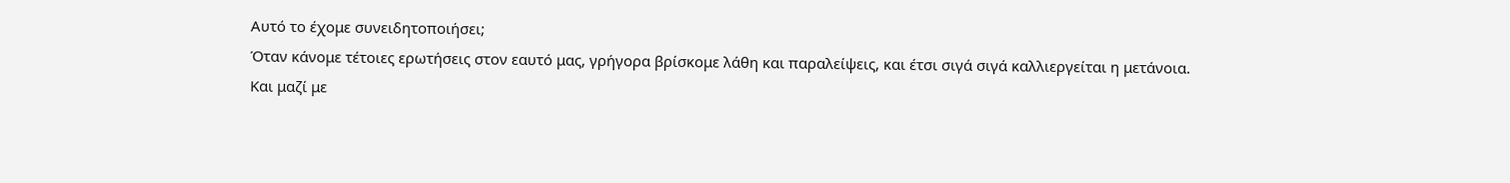Αυτό το έχομε συνειδητοποιήσει;
Όταν κάνομε τέτοιες ερωτήσεις στον εαυτό μας, γρήγορα βρίσκομε λάθη και παραλείψεις, και έτσι σιγά σιγά καλλιεργείται η μετάνοια.
Και μαζί με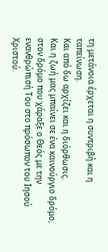τη μετάνοια έρχεται η συντριβή και η ταπείνωση.
Και από δω αρχίζει και η διόρθωσις.
Και η ζωή μας μπαίνει σε ένα καινούργιο δρόμο, στον δρόμο που χάραξε ο Θεός με την ενανθρώπισή Του στο πρόσωπον του Ιησού Χριστού.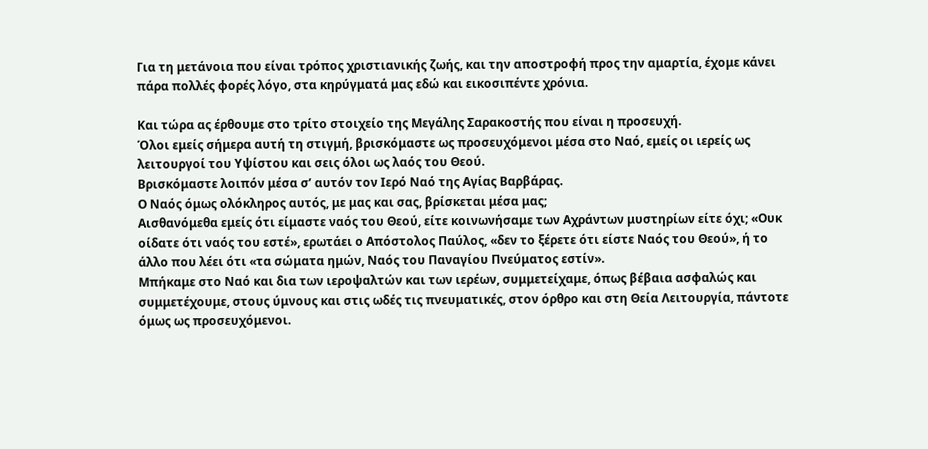Για τη μετάνοια που είναι τρόπος χριστιανικής ζωής, και την αποστροφή προς την αμαρτία, έχομε κάνει πάρα πολλές φορές λόγο, στα κηρύγματά μας εδώ και εικοσιπέντε χρόνια.

Και τώρα ας έρθουμε στο τρίτο στοιχείο της Μεγάλης Σαρακοστής που είναι η προσευχή.
Όλοι εμείς σήμερα αυτή τη στιγμή, βρισκόμαστε ως προσευχόμενοι μέσα στο Ναό, εμείς οι ιερείς ως λειτουργοί του Υψίστου και σεις όλοι ως λαός του Θεού.
Βρισκόμαστε λοιπόν μέσα σ’ αυτόν τον Ιερό Ναό της Αγίας Βαρβάρας.
Ο Ναός όμως ολόκληρος αυτός, με μας και σας, βρίσκεται μέσα μας;
Αισθανόμεθα εμείς ότι είμαστε ναός του Θεού, είτε κοινωνήσαμε των Αχράντων μυστηρίων είτε όχι; «Ουκ οίδατε ότι ναός του εστέ», ερωτάει ο Απόστολος Παύλος, «δεν το ξέρετε ότι είστε Ναός του Θεού», ή το άλλο που λέει ότι «τα σώματα ημών, Ναός του Παναγίου Πνεύματος εστίν».
Μπήκαμε στο Ναό και δια των ιεροψαλτών και των ιερέων, συμμετείχαμε, όπως βέβαια ασφαλώς και συμμετέχουμε, στους ύμνους και στις ωδές τις πνευματικές, στον όρθρο και στη Θεία Λειτουργία, πάντοτε όμως ως προσευχόμενοι.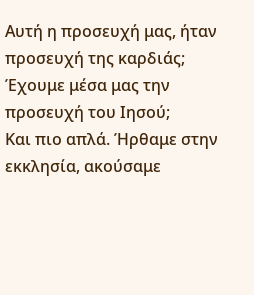Αυτή η προσευχή μας, ήταν προσευχή της καρδιάς;
Έχουμε μέσα μας την προσευχή του Ιησού;
Και πιο απλά. Ήρθαμε στην εκκλησία, ακούσαμε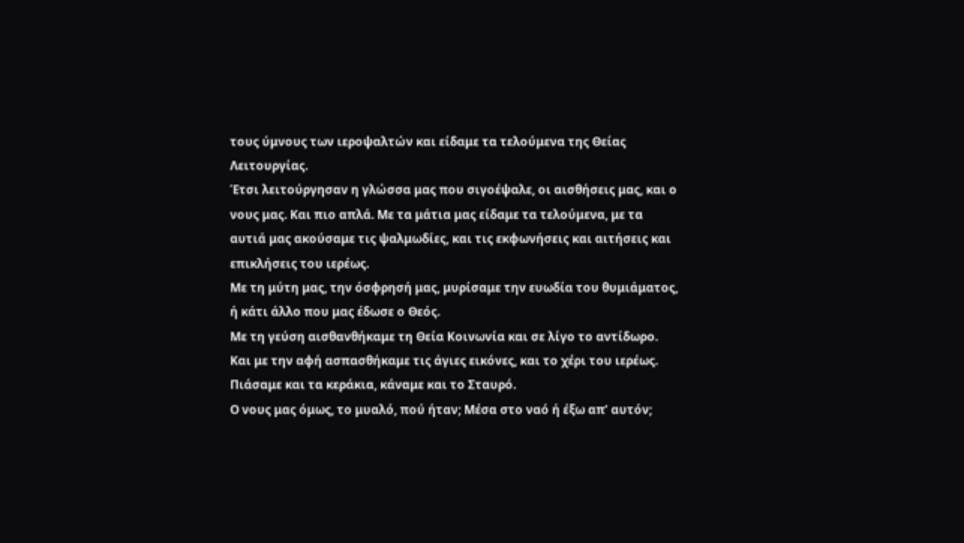τους ύμνους των ιεροψαλτών και είδαμε τα τελούμενα της Θείας Λειτουργίας.
Έτσι λειτούργησαν η γλώσσα μας που σιγοέψαλε, οι αισθήσεις μας, και ο νους μας. Και πιο απλά. Με τα μάτια μας είδαμε τα τελούμενα, με τα αυτιά μας ακούσαμε τις ψαλμωδίες, και τις εκφωνήσεις και αιτήσεις και επικλήσεις του ιερέως.
Με τη μύτη μας, την όσφρησή μας, μυρίσαμε την ευωδία του θυμιάματος, ή κάτι άλλο που μας έδωσε ο Θεός.
Με τη γεύση αισθανθήκαμε τη Θεία Κοινωνία και σε λίγο το αντίδωρο.
Και με την αφή ασπασθήκαμε τις άγιες εικόνες, και το χέρι του ιερέως.
Πιάσαμε και τα κεράκια, κάναμε και το Σταυρό.
Ο νους μας όμως, το μυαλό, πού ήταν; Μέσα στο ναό ή έξω απ’ αυτόν;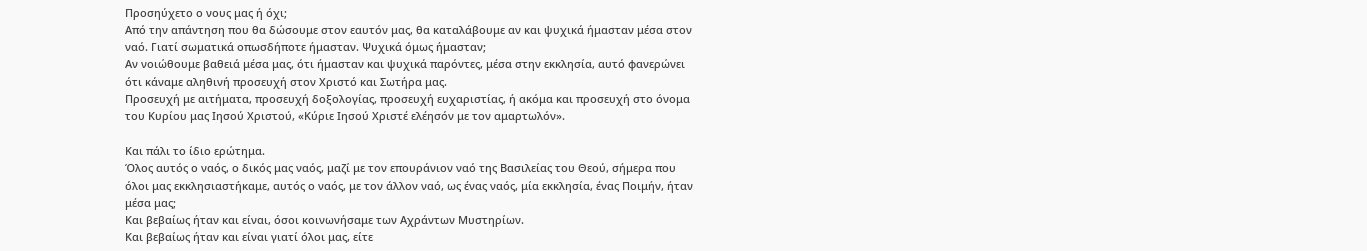Προσηύχετο ο νους μας ή όχι;
Από την απάντηση που θα δώσουμε στον εαυτόν μας, θα καταλάβουμε αν και ψυχικά ήμασταν μέσα στον ναό. Γιατί σωματικά οπωσδήποτε ήμασταν. Ψυχικά όμως ήμασταν;
Αν νοιώθουμε βαθειά μέσα μας, ότι ήμασταν και ψυχικά παρόντες, μέσα στην εκκλησία, αυτό φανερώνει ότι κάναμε αληθινή προσευχή στον Χριστό και Σωτήρα μας.
Προσευχή με αιτήματα, προσευχή δοξολογίας, προσευχή ευχαριστίας, ή ακόμα και προσευχή στο όνομα του Κυρίου μας Ιησού Χριστού, «Κύριε Ιησού Χριστέ ελέησόν με τον αμαρτωλόν».

Και πάλι το ίδιο ερώτημα.
Όλος αυτός ο ναός, ο δικός μας ναός, μαζί με τον επουράνιον ναό της Βασιλείας του Θεού, σήμερα που όλοι μας εκκλησιαστήκαμε, αυτός ο ναός, με τον άλλον ναό, ως ένας ναός, μία εκκλησία, ένας Ποιμήν, ήταν μέσα μας;
Και βεβαίως ήταν και είναι, όσοι κοινωνήσαμε των Αχράντων Μυστηρίων.
Και βεβαίως ήταν και είναι γιατί όλοι μας, είτε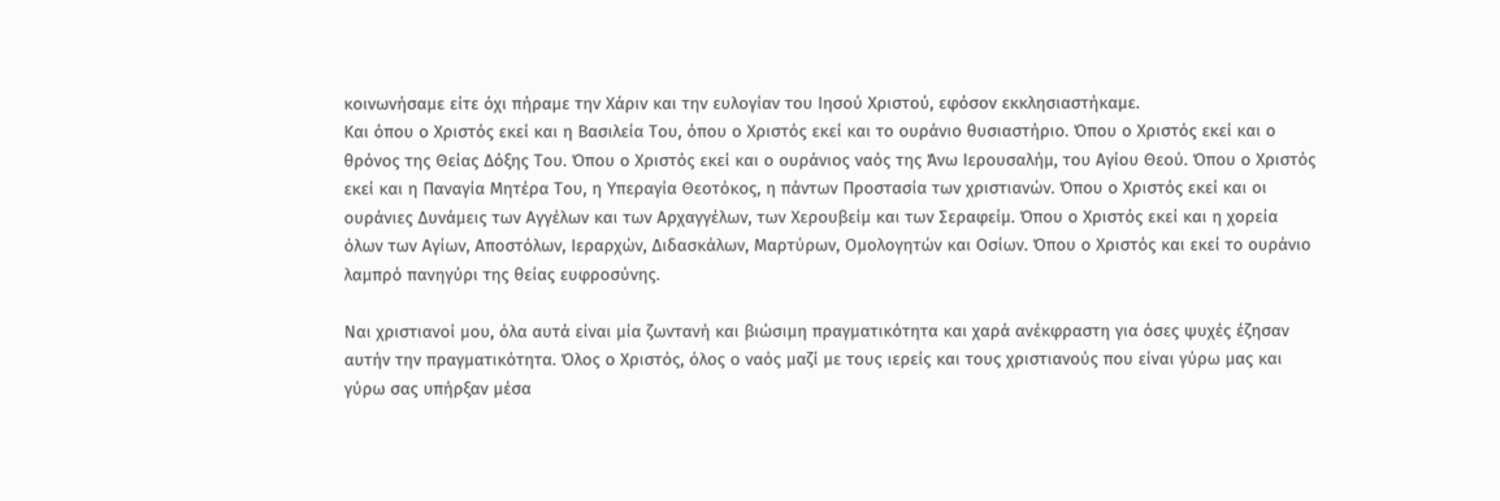κοινωνήσαμε είτε όχι πήραμε την Χάριν και την ευλογίαν του Ιησού Χριστού, εφόσον εκκλησιαστήκαμε.
Και όπου ο Χριστός εκεί και η Βασιλεία Του, όπου ο Χριστός εκεί και το ουράνιο θυσιαστήριο. Όπου ο Χριστός εκεί και ο θρόνος της Θείας Δόξης Του. Όπου ο Χριστός εκεί και ο ουράνιος ναός της Άνω Ιερουσαλήμ, του Αγίου Θεού. Όπου ο Χριστός εκεί και η Παναγία Μητέρα Του, η Υπεραγία Θεοτόκος, η πάντων Προστασία των χριστιανών. Όπου ο Χριστός εκεί και οι ουράνιες Δυνάμεις των Αγγέλων και των Αρχαγγέλων, των Χερουβείμ και των Σεραφείμ. Όπου ο Χριστός εκεί και η χορεία όλων των Αγίων, Αποστόλων, Ιεραρχών, Διδασκάλων, Μαρτύρων, Ομολογητών και Οσίων. Όπου ο Χριστός και εκεί το ουράνιο λαμπρό πανηγύρι της θείας ευφροσύνης.

Ναι χριστιανοί μου, όλα αυτά είναι μία ζωντανή και βιώσιμη πραγματικότητα και χαρά ανέκφραστη για όσες ψυχές έζησαν αυτήν την πραγματικότητα. Όλος ο Χριστός, όλος ο ναός μαζί με τους ιερείς και τους χριστιανούς που είναι γύρω μας και γύρω σας υπήρξαν μέσα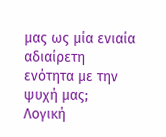μας ως μία ενιαία αδιαίρετη ενότητα με την ψυχή μας;
Λογική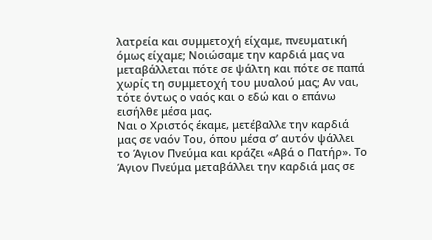λατρεία και συμμετοχή είχαμε, πνευματική όμως είχαμε; Νοιώσαμε την καρδιά μας να μεταβάλλεται πότε σε ψάλτη και πότε σε παπά χωρίς τη συμμετοχή του μυαλού μας; Αν ναι, τότε όντως ο ναός και ο εδώ και ο επάνω εισήλθε μέσα μας.
Ναι ο Χριστός έκαμε, μετέβαλλε την καρδιά μας σε ναόν Του, όπου μέσα σ’ αυτόν ψάλλει το Άγιον Πνεύμα και κράζει «Αβά ο Πατήρ». Το Άγιον Πνεύμα μεταβάλλει την καρδιά μας σε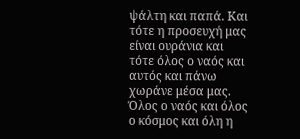ψάλτη και παπά. Και τότε η προσευχή μας είναι ουράνια και τότε όλος ο ναός και αυτός και πάνω χωράνε μέσα μας. Όλος ο ναός και όλος ο κόσμος και όλη η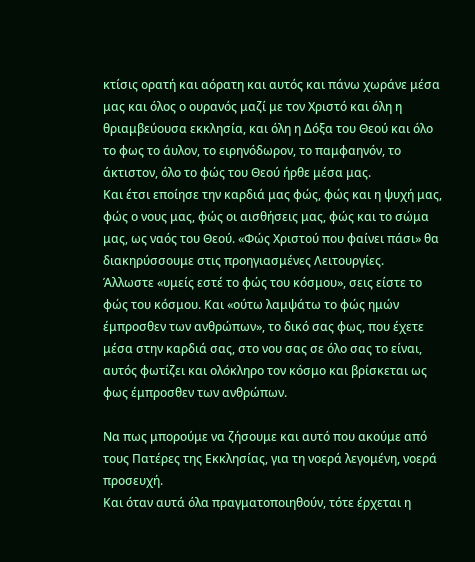κτίσις ορατή και αόρατη και αυτός και πάνω χωράνε μέσα μας και όλος ο ουρανός μαζί με τον Χριστό και όλη η θριαμβεύουσα εκκλησία, και όλη η Δόξα του Θεού και όλο το φως το άυλον, το ειρηνόδωρον, το παμφαηνόν, το άκτιστον, όλο το φώς του Θεού ήρθε μέσα μας.
Και έτσι εποίησε την καρδιά μας φώς, φώς και η ψυχή μας, φώς ο νους μας, φώς οι αισθήσεις μας, φώς και το σώμα μας, ως ναός του Θεού. «Φώς Χριστού που φαίνει πάσι» θα διακηρύσσουμε στις προηγιασμένες Λειτουργίες.
Άλλωστε «υμείς εστέ το φώς του κόσμου», σεις είστε το φώς του κόσμου. Και «ούτω λαμψάτω το φώς ημών έμπροσθεν των ανθρώπων», το δικό σας φως, που έχετε μέσα στην καρδιά σας, στο νου σας σε όλο σας το είναι, αυτός φωτίζει και ολόκληρο τον κόσμο και βρίσκεται ως φως έμπροσθεν των ανθρώπων.

Να πως μπορούμε να ζήσουμε και αυτό που ακούμε από τους Πατέρες της Εκκλησίας, για τη νοερά λεγομένη, νοερά προσευχή.
Και όταν αυτά όλα πραγματοποιηθούν, τότε έρχεται η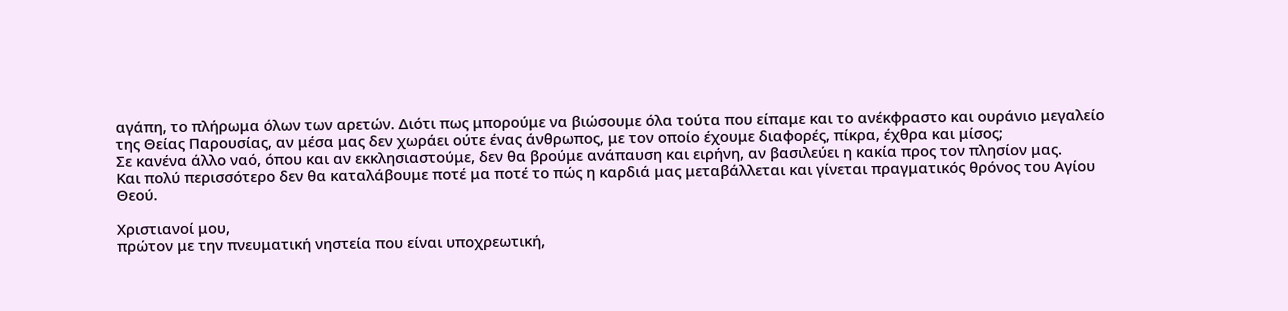αγάπη, το πλήρωμα όλων των αρετών. Διότι πως μπορούμε να βιώσουμε όλα τούτα που είπαμε και το ανέκφραστο και ουράνιο μεγαλείο της Θείας Παρουσίας, αν μέσα μας δεν χωράει ούτε ένας άνθρωπος, με τον οποίο έχουμε διαφορές, πίκρα, έχθρα και μίσος;
Σε κανένα άλλο ναό, όπου και αν εκκλησιαστούμε, δεν θα βρούμε ανάπαυση και ειρήνη, αν βασιλεύει η κακία προς τον πλησίον μας.
Και πολύ περισσότερο δεν θα καταλάβουμε ποτέ μα ποτέ το πώς η καρδιά μας μεταβάλλεται και γίνεται πραγματικός θρόνος του Αγίου Θεού.

Χριστιανοί μου,
πρώτον με την πνευματική νηστεία που είναι υποχρεωτική,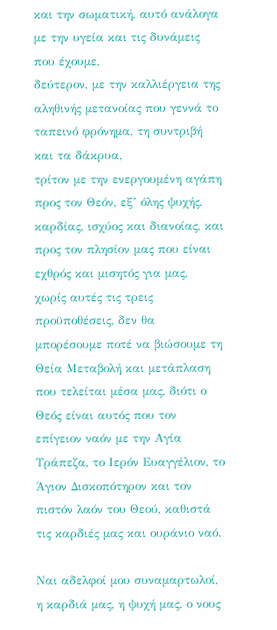και την σωματική, αυτό ανάλογα με την υγεία και τις δυνάμεις που έχουμε,
δεύτερον, με την καλλιέργεια της αληθινής μετανοίας που γεννά το ταπεινό φρόνημα, τη συντριβή και τα δάκρυα,
τρίτον με την ενεργουμένη αγάπη προς τον Θεόν, εξ’ όλης ψυχής, καρδίας, ισχύος και διανοίας, και προς τον πλησίον μας που είναι εχθρός και μισητός για μας,
χωρίς αυτές τις τρεις προϋποθέσεις, δεν θα μπορέσουμε ποτέ να βιώσουμε τη Θεία Μεταβολή και μετάπλαση που τελείται μέσα μας, διότι ο Θεός είναι αυτός που τον επίγειον ναόν με την Αγία Τράπεζα, το Ιερόν Ευαγγέλιον, το Άγιον Δισκοπότηρον και τον πιστόν λαόν του Θεού, καθιστά τις καρδιές μας και ουράνιο ναό.

Ναι αδελφοί μου συναμαρτωλοί,
η καρδιά μας, η ψυχή μας, ο νους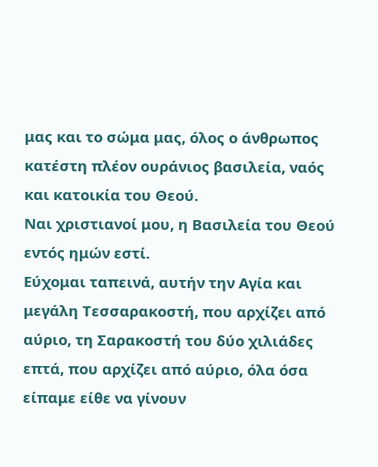μας και το σώμα μας, όλος ο άνθρωπος κατέστη πλέον ουράνιος βασιλεία, ναός και κατοικία του Θεού.
Ναι χριστιανοί μου, η Βασιλεία του Θεού εντός ημών εστί.
Εύχομαι ταπεινά, αυτήν την Αγία και μεγάλη Τεσσαρακοστή, που αρχίζει από αύριο, τη Σαρακοστή του δύο χιλιάδες επτά, που αρχίζει από αύριο, όλα όσα είπαμε είθε να γίνουν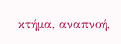κτήμα, αναπνοή,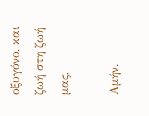οξυγόνο, και ζωή στη ζωή μας,

Αμήν.